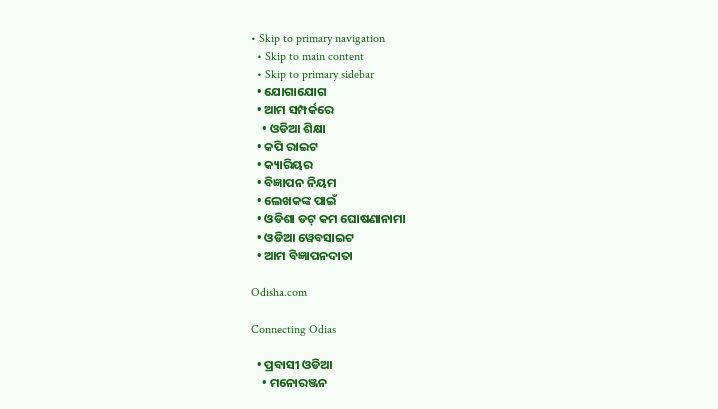• Skip to primary navigation
  • Skip to main content
  • Skip to primary sidebar
  • ଯୋଗାଯୋଗ
  • ଆମ ସମ୍ପର୍କରେ
    • ଓଡିଆ ଶିକ୍ଷା
  • କପି ରାଇଟ
  • କ୍ୟାରିୟର
  • ବିଜ୍ଞାପନ ନିୟମ
  • ଲେଖକଙ୍କ ପାଇଁ
  • ଓଡିଶା ଡଟ୍ କମ ଘୋଷଣାନାମା
  • ଓଡିଆ ୱେବସାଇଟ
  • ଆମ ବିଜ୍ଞାପନଦାତା

Odisha.com

Connecting Odias

  • ପ୍ରବାସୀ ଓଡିଆ
    • ମନୋରଞ୍ଜନ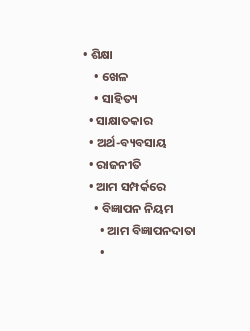• ଶିକ୍ଷା
    • ଖେଳ
    • ସାହିତ୍ୟ
  • ସାକ୍ଷାତକାର
  • ଅର୍ଥ-ବ୍ୟବସାୟ
  • ରାଜନୀତି
  • ଆମ ସମ୍ପର୍କରେ
    • ବିଜ୍ଞାପନ ନିୟମ
      • ଆମ ବିଜ୍ଞାପନଦାତା
      •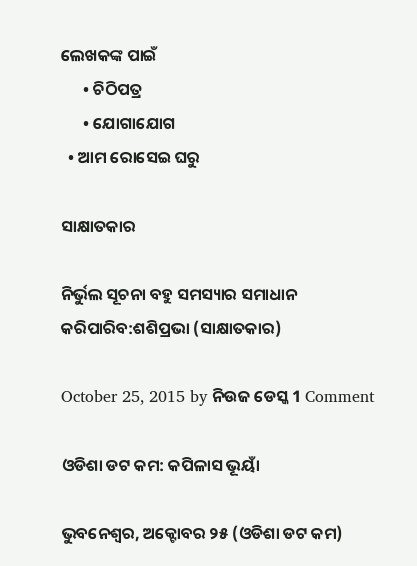ଲେଖକଙ୍କ ପାଇଁ
      • ଚିଠିପତ୍ର
      • ଯୋଗାଯୋଗ
  • ଆମ ରୋସେଇ ଘରୁ

ସାକ୍ଷାତକାର

ନିର୍ଭୁଲ ସୂଚନା ବହୁ ସମସ୍ୟାର ସମାଧାନ କରିପାରିବ:ଶଶିପ୍ରଭା (ସାକ୍ଷାତକାର)

October 25, 2015 by ନିଉଜ ଡେସ୍କ 1 Comment

ଓଡିଶା ଡଟ କମ: କପିଳାସ ଭୂୟାଁ

ଭୁବନେଶ୍ଵର, ଅକ୍ଟୋବର ୨୫ (ଓଡିଶା ଡଟ କମ)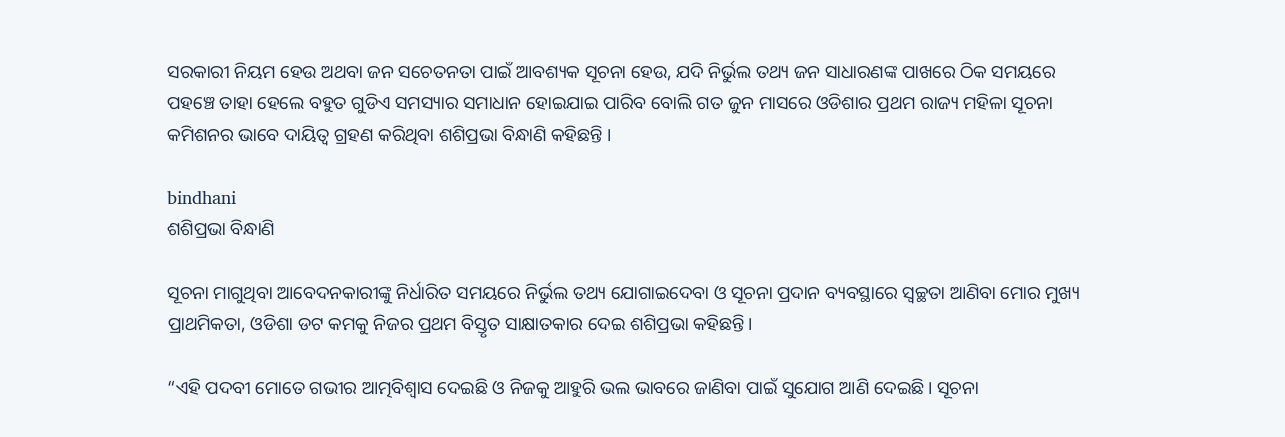ସରକାରୀ ନିୟମ ହେଉ ଅଥବା ଜନ ସଚେତନତା ପାଇଁ ଆବଶ୍ୟକ ସୂଚନା ହେଉ, ଯଦି ନିର୍ଭୁଲ ତଥ୍ୟ ଜନ ସାଧାରଣଙ୍କ ପାଖରେ ଠିକ ସମୟରେ ପହଞ୍ଚେ ତାହା ହେଲେ ବହୁତ ଗୁଡିଏ ସମସ୍ୟାର ସମାଧାନ ହୋଇଯାଇ ପାରିବ ବୋଲି ଗତ ଜୁନ ମାସରେ ଓଡିଶାର ପ୍ରଥମ ରାଜ୍ୟ ମହିଳା ସୂଚନା କମିଶନର ଭାବେ ଦାୟିତ୍ଵ ଗ୍ରହଣ କରିଥିବା ଶଶିପ୍ରଭା ବିନ୍ଧାଣି କହିଛନ୍ତି ।

bindhani
ଶଶିପ୍ରଭା ବିନ୍ଧାଣି

ସୂଚନା ମାଗୁଥିବା ଆବେଦନକାରୀଙ୍କୁ ନିର୍ଧାରିତ ସମୟରେ ନିର୍ଭୁଲ ତଥ୍ୟ ଯୋଗାଇଦେବା ଓ ସୂଚନା ପ୍ରଦାନ ବ୍ୟବସ୍ଥାରେ ସ୍ଵଚ୍ଛତା ଆଣିବା ମୋର ମୁଖ୍ୟ ପ୍ରାଥମିକତା, ଓଡିଶା ଡଟ କମକୁ ନିଜର ପ୍ରଥମ ବିସ୍ତୃତ ସାକ୍ଷାତକାର ଦେଇ ଶଶିପ୍ରଭା କହିଛନ୍ତି।

“ଏହି ପଦବୀ ମୋତେ ଗଭୀର ଆତ୍ମବିଶ୍ଵାସ ଦେଇଛି ଓ ନିଜକୁ ଆହୁରି ଭଲ ଭାବରେ ଜାଣିବା ପାଇଁ ସୁଯୋଗ ଆଣି ଦେଇଛି। ସୂଚନା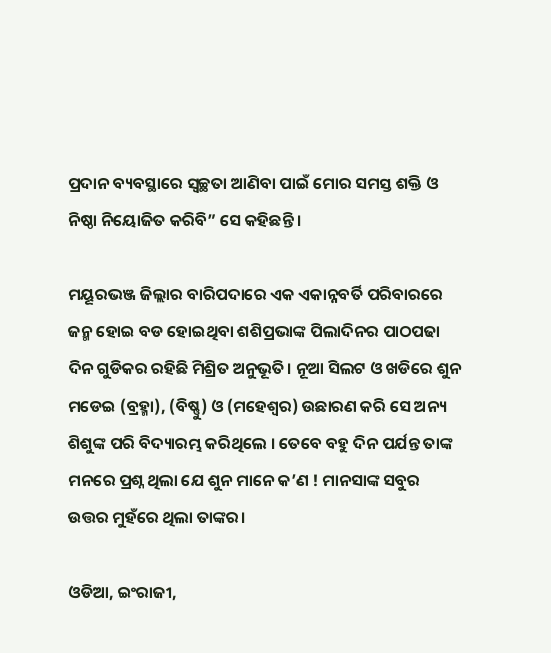ପ୍ରଦାନ ବ୍ୟବସ୍ଥାରେ ସ୍ବଚ୍ଛତା ଆଣିବା ପାଇଁ ମୋର ସମସ୍ତ ଶକ୍ତି ଓ ନିଷ୍ଠା ନିୟୋଜିତ କରିବି” ସେ କହିଛନ୍ତି ।

ମୟୂରଭଞ୍ଜ ଜିଲ୍ଲାର ବାରିପଦାରେ ଏକ ଏକାନ୍ନବର୍ତି ପରିବାରରେ ଜନ୍ମ ହୋଇ ବଡ ହୋଇଥିବା ଶଶିପ୍ରଭାଙ୍କ ପିଲାଦିନର ପାଠପଢା ଦିନ ଗୁଡିକର ରହିଛି ମିଶ୍ରିତ ଅନୁଭୂତି। ନୂଆ ସିଲଟ ଓ ଖଡିରେ ଶୁନ ମଡେଇ (ବ୍ରହ୍ମା), (ବିଷ୍ଣୁ) ଓ (ମହେଶ୍ଵର) ଉଛାରଣ କରି ସେ ଅନ୍ୟ ଶିଶୁଙ୍କ ପରି ବିଦ୍ୟାରମ୍ଭ କରିଥିଲେ । ତେବେ ବହୁ ଦିନ ପର୍ଯନ୍ତ ତାଙ୍କ ମନରେ ପ୍ରଶ୍ନ ଥିଲା ଯେ ଶୁନ ମାନେ କ’ଣ ! ମାନସାଙ୍କ ସବୁର ଉତ୍ତର ମୁହଁରେ ଥିଲା ତାଙ୍କର।

ଓଡିଆ, ଇଂରାଜୀ,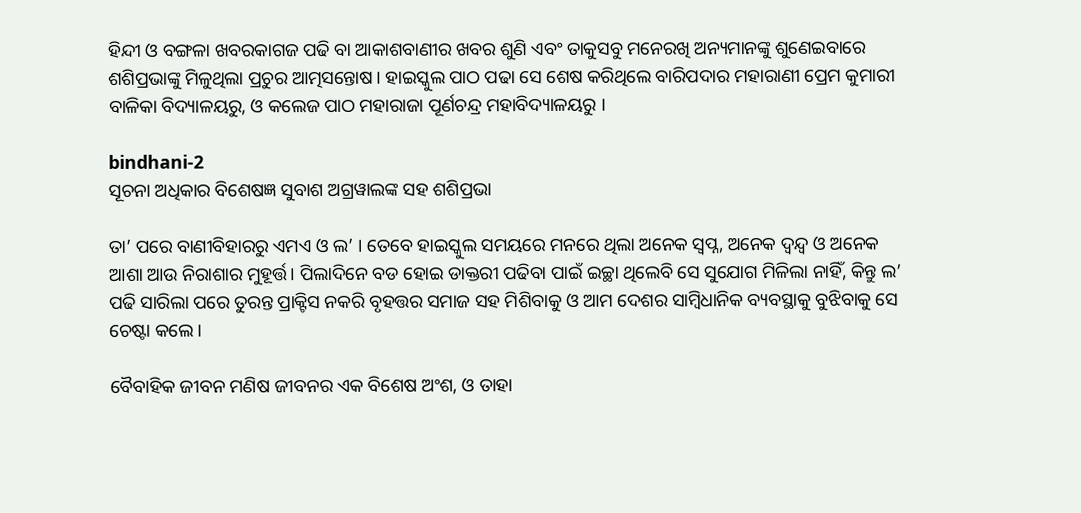ହିନ୍ଦୀ ଓ ବଙ୍ଗଳା ଖବରକାଗଜ ପଢି ବା ଆକାଶବାଣୀର ଖବର ଶୁଣି ଏବଂ ତାକୁସବୁ ମନେରଖି ଅନ୍ୟମାନଙ୍କୁ ଶୁଣେଇବାରେ ଶଶିପ୍ରଭାଙ୍କୁ ମିଳୁଥିଲା ପ୍ରଚୁର ଆତ୍ମସନ୍ତୋଷ। ହାଇସ୍କୁଲ ପାଠ ପଢା ସେ ଶେଷ କରିଥିଲେ ବାରିପଦାର ମହାରାଣୀ ପ୍ରେମ କୁମାରୀ ବାଳିକା ବିଦ୍ୟାଳୟରୁ, ଓ କଲେଜ ପାଠ ମହାରାଜା ପୂର୍ଣଚନ୍ଦ୍ର ମହାବିଦ୍ୟାଳୟରୁ ।

bindhani-2
ସୂଚନା ଅଧିକାର ବିଶେଷଜ୍ଞ ସୁବାଶ ଅଗ୍ରୱାଲଙ୍କ ସହ ଶଶିପ୍ରଭା

ତା’ ପରେ ବାଣୀବିହାରରୁ ଏମଏ ଓ ଲ’ । ତେବେ ହାଇସ୍କୁଲ ସମୟରେ ମନରେ ଥିଲା ଅନେକ ସ୍ଵପ୍ନ, ଅନେକ ଦ୍ଵନ୍ଦ୍ଵ ଓ ଅନେକ ଆଶା ଆଉ ନିରାଶାର ମୁହୂର୍ତ୍ତ। ପିଲାଦିନେ ବଡ ହୋଇ ଡାକ୍ତରୀ ପଢିବା ପାଇଁ ଇଚ୍ଛା ଥିଲେବି ସେ ସୁଯୋଗ ମିଳିଲା ନାହିଁ, କିନ୍ତୁ ଲ’ ପଢି ସାରିଲା ପରେ ତୁରନ୍ତ ପ୍ରାକ୍ଟିସ ନକରି ବୃହତ୍ତର ସମାଜ ସହ ମିଶିବାକୁ ଓ ଆମ ଦେଶର ସାମ୍ବିଧାନିକ ବ୍ୟବସ୍ଥାକୁ ବୁଝିବାକୁ ସେ ଚେଷ୍ଟା କଲେ ।

ବୈବାହିକ ଜୀବନ ମଣିଷ ଜୀବନର ଏକ ବିଶେଷ ଅଂଶ, ଓ ତାହା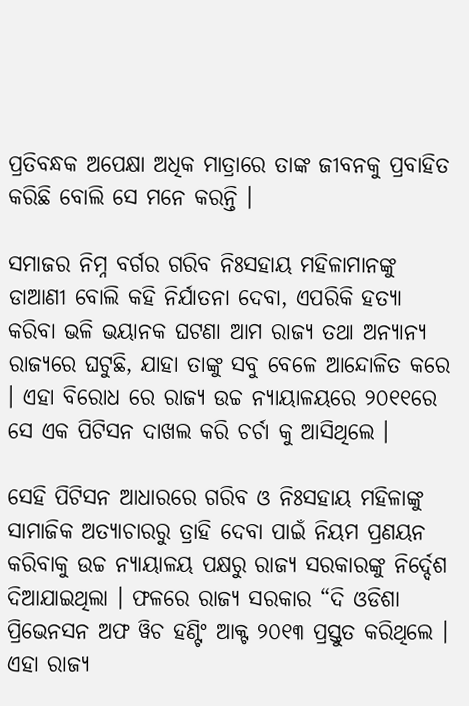ପ୍ରତିବନ୍ଧକ ଅପେକ୍ଷା ଅଧିକ ମାତ୍ରାରେ ତାଙ୍କ ଜୀବନକୁ ପ୍ରବାହିତ କରିଛି ବୋଲି ସେ ମନେ କରନ୍ତି ।

ସମାଜର ନିମ୍ନ ବର୍ଗର ଗରିବ ନିଃସହାୟ ମହିଳାମାନଙ୍କୁ ଡାଆଣୀ ବୋଲି କହି ନିର୍ଯାତନା ଦେବା, ଏପରିକି ହତ୍ୟା କରିବା ଭଳି ଭୟାନକ ଘଟଣା ଆମ ରାଜ୍ୟ ତଥା ଅନ୍ୟାନ୍ୟ ରାଜ୍ୟରେ ଘଟୁଛି, ଯାହା ତାଙ୍କୁ ସବୁ ବେଳେ ଆନ୍ଦୋଳିତ କରେ । ଏହା ବିରୋଧ ରେ ରାଜ୍ୟ ଉଚ୍ଚ ନ୍ୟାୟାଳୟରେ ୨୦୧୧ରେ ସେ ଏକ ପିଟିସନ ଦାଖଲ କରି ଚର୍ଚା କୁ ଆସିଥିଲେ ।

ସେହି ପିଟିସନ ଆଧାରରେ ଗରିବ ଓ ନିଃସହାୟ ମହିଳାଙ୍କୁ ସାମାଜିକ ଅତ୍ୟାଚାରରୁ ତ୍ରାହି ଦେବା ପାଇଁ ନିୟମ ପ୍ରଣୟନ କରିବାକୁ ଉଚ୍ଚ ନ୍ୟାୟାଳୟ ପକ୍ଷରୁ ରାଜ୍ୟ ସରକାରଙ୍କୁ ନିର୍ଦ୍ଦେଶ ଦିଆଯାଇଥିଲା । ଫଳରେ ରାଜ୍ୟ ସରକାର “ଦି ଓଡିଶା ପ୍ରିଭେନସନ ଅଫ ୱିଚ ହଣ୍ଟିଂ ଆକ୍ଟ ୨୦୧୩ ପ୍ରସ୍ତୁତ କରିଥିଲେ । ଏହା ରାଜ୍ୟ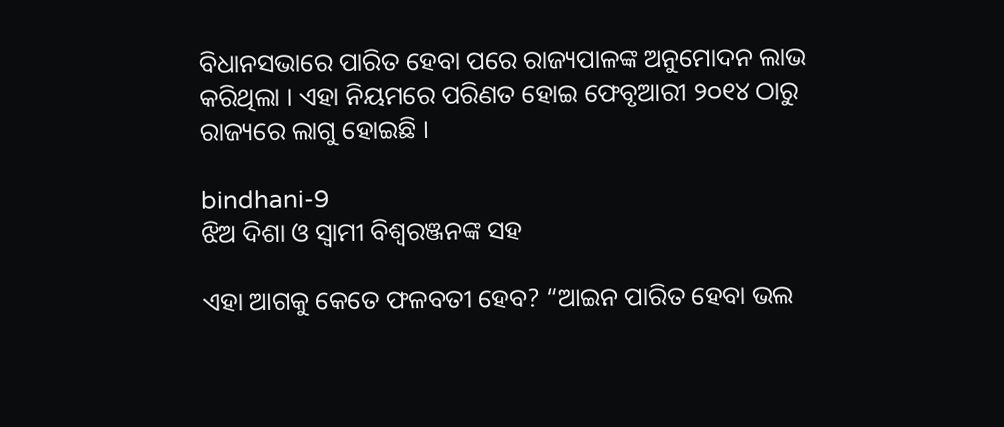ବିଧାନସଭାରେ ପାରିତ ହେବା ପରେ ରାଜ୍ୟପାଳଙ୍କ ଅନୁମୋଦନ ଲାଭ କରିଥିଲା । ଏହା ନିୟମରେ ପରିଣତ ହୋଇ ଫେବୃଆରୀ ୨୦୧୪ ଠାରୁ ରାଜ୍ୟରେ ଲାଗୁ ହୋଇଛି ।

bindhani-9
ଝିଅ ଦିଶା ଓ ସ୍ଵାମୀ ବିଶ୍ଵରଞ୍ଜନଙ୍କ ସହ

ଏହା ଆଗକୁ କେତେ ଫଳବତୀ ହେବ? “ଆଇନ ପାରିତ ହେବା ଭଲ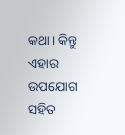କଥା। କିନ୍ତୁ ଏହାର ଉପଯୋଗ ସହିତ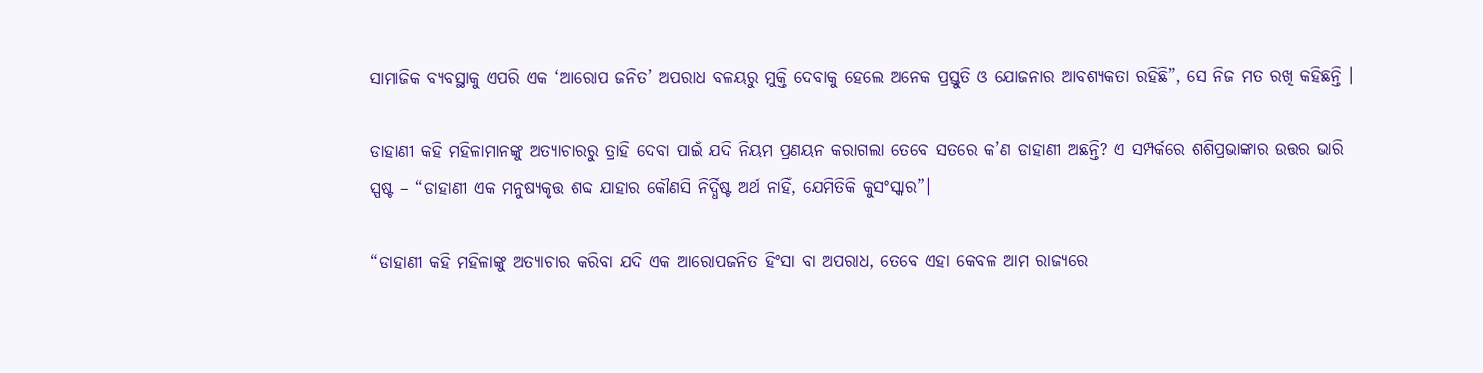ସାମାଜିକ ବ୍ୟବସ୍ଥାକୁ ଏପରି ଏକ ‘ଆରୋପ ଜନିତ’ ଅପରାଧ ବଳୟରୁ ମୁକ୍ତି ଦେବାକୁ ହେଲେ ଅନେକ ପ୍ରସ୍ତୁତି ଓ ଯୋଜନାର ଆବଶ୍ୟକତା ରହିଛି”, ସେ ନିଜ ମତ ରଖି କହିଛନ୍ତି ।

ଡାହାଣୀ କହି ମହିଳାମାନଙ୍କୁ ଅତ୍ୟାଚାରରୁ ତ୍ରାହି ଦେବା ପାଇଁ ଯଦି ନିୟମ ପ୍ରଣୟନ କରାଗଲା ତେବେ ସତରେ କ’ଣ ଡାହାଣୀ ଅଛନ୍ତି? ଏ ସମ୍ପର୍କରେ ଶଶିପ୍ରଭାଙ୍କାର ଉତ୍ତର ଭାରି ସ୍ପଷ୍ଟ – “ଡାହାଣୀ ଏକ ମନୁଷ୍ୟକୃତ୍ତ ଶବ୍ଦ ଯାହାର କୌଣସି ନିର୍ଦ୍ଧିଷ୍ଟ ଅର୍ଥ ନାହିଁ, ଯେମିତିକି କୁସଂସ୍କାର”।

“ଡାହାଣୀ କହି ମହିଳାଙ୍କୁ ଅତ୍ୟାଚାର କରିବା ଯଦି ଏକ ଆରୋପଜନିତ ହିଂସା ବା ଅପରାଧ, ତେବେ ଏହା କେବଳ ଆମ ରାଜ୍ୟରେ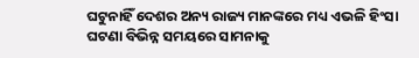ଘଟୁନାହିଁ ଦେଶର ଅନ୍ୟ ରାଜ୍ୟ ମାନଙ୍କରେ ମଧ୍ୟ ଏଭଳି ହିଂସା ଘଟଣା ବିଭିନ୍ନ ସମୟରେ ସାମନାକୁ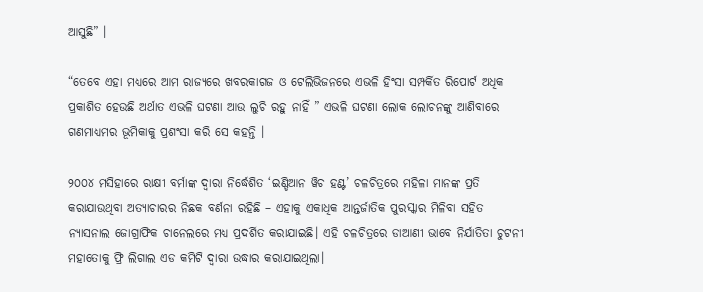ଆସୁଛି” ।

“ତେବେ ଏହା ମଧ୍ୟରେ ଆମ ରାଜ୍ୟରେ ଖବରକାଗଜ ଓ ଟେଲିଭିଜନରେ ଏଭଳି ହିଂସା ସମ୍ପର୍କିତ ରିପୋର୍ଟ ଅଧିକ ପ୍ରକାଶିତ ହେଉଛି ଅର୍ଥାତ ଏଭଳି ଘଟଣା ଆଉ ଲୁଚି ରହୁ ନାହିଁ ” ଏଭଳି ଘଟଣା ଲୋକ ଲୋଚନଙ୍କୁ ଆଣିବାରେ ଗଣମାଧ୍ୟମର ଭୂମିକାକୁ ପ୍ରଶଂସା କରି ସେ କହନ୍ତି ।

୨୦୦୪ ମସିହାରେ ରାକ୍ଷୀ ବର୍ମାଙ୍କ ଦ୍ଵାରା ନିର୍ଦ୍ଧେଶିତ ‘ଇଣ୍ଡିଆନ ୱିଚ ହଣ୍ଟ’ ଚଳଚିତ୍ରରେ ମହିଳା ମାନଙ୍କ ପ୍ରତି କରାଯାଉଥିବା ଅତ୍ୟାଚାରର ନିଛକ ବର୍ଣନା ରହିଛି – ଏହାକୁ ଏକାଧିକ ଆନ୍ତର୍ଜାତିକ ପୁରସ୍କାର ମିଳିବା ସହିତ ନ୍ୟାସନାଲ ଜୋଗ୍ରାଫିକ ଚାନେଲରେ ମଧ୍ୟ ପ୍ରଦର୍ଶିତ କରାଯାଇଛି। ଏହି ଚଳଚିତ୍ରରେ ଡାଆଣୀ ଭାବେ ନିର୍ଯାତିତା ଚୁଟନୀ ମହାତୋକୁ ଫ୍ରି ଲିଗାଲ ଏଡ କମିଟି ଦ୍ଵାରା ଉଦ୍ଧାର କରାଯାଇଥିଲା।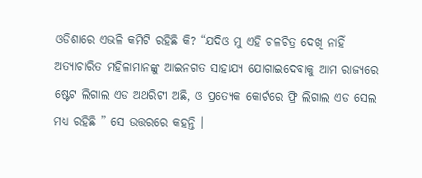ଓଡିଶାରେ ଏଭଳି କମିଟି ରହିଛି କି? “ଯଦିଓ ମୁ ଏହି ଚଳଚିତ୍ର ଦେଖି ନାହିଁ ଅତ୍ୟାଚାରିତ ମହିଳାମାନଙ୍କୁ ଆଇନଗତ ସାହାଯ୍ୟ ଯୋଗାଇଦେବାକୁ ଆମ ରାଜ୍ୟରେ ଷ୍ଟେଟ ଲିଗାଲ ଏଡ ଅଥରିଟୀ ଅଛି, ଓ ପ୍ରତ୍ୟେକ କୋର୍ଟରେ ଫ୍ରି ଲିଗାଲ ଏଡ ସେଲ ମଧ୍ୟ ରହିଛି ” ସେ ଉତ୍ତରରେ କହନ୍ତି ।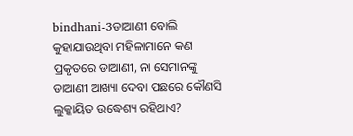bindhani-3ଡାଆଣୀ ବୋଲି କୁହାଯାଉଥିବା ମହିଳାମାନେ କଣ ପ୍ରକୃତରେ ଡାଆଣୀ, ନା ସେମାନଙ୍କୁ ଡାଆଣୀ ଆଖ୍ୟା ଦେବା ପଛରେ କୌଣସି ଲୁକ୍କାୟିତ ଉଦ୍ଧେଶ୍ୟ ରହିଥାଏ?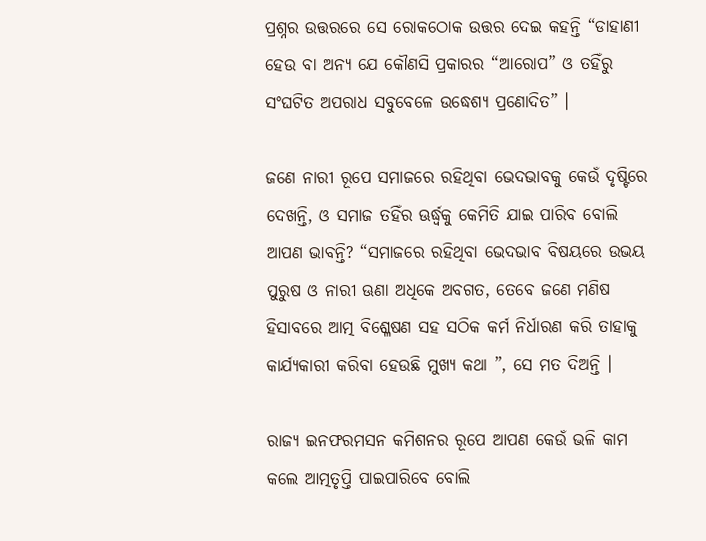ପ୍ରଶ୍ନର ଉତ୍ତରରେ ସେ ରୋକଠୋକ ଉତ୍ତର ଦେଇ କହନ୍ତି “ଡାହାଣୀ ହେଉ ବା ଅନ୍ୟ ଯେ କୌଣସି ପ୍ରକାରର “ଆରୋପ” ଓ ତହିଁରୁ ସଂଘଟିତ ଅପରାଧ ସବୁବେଳେ ଉଦ୍ଧେଶ୍ୟ ପ୍ରଣୋଦିତ” ।

ଜଣେ ନାରୀ ରୂପେ ସମାଜରେ ରହିଥିବା ଭେଦଭାବକୁ କେଉଁ ଦୃଷ୍ଟିରେ ଦେଖନ୍ତି, ଓ ସମାଜ ତହିଁର ଊର୍ଦ୍ଧ୍ବକୁ କେମିତି ଯାଇ ପାରିବ ବୋଲି ଆପଣ ଭାବନ୍ତି? “ସମାଜରେ ରହିଥିବା ଭେଦଭାବ ବିଷୟରେ ଉଭୟ ପୁରୁଷ ଓ ନାରୀ ଊଣା ଅଧିକେ ଅବଗତ, ତେବେ ଜଣେ ମଣିଷ ହିସାବରେ ଆତ୍ମ ବିଶ୍ଳେଷଣ ସହ ସଠିକ କର୍ମ ନିର୍ଧାରଣ କରି ତାହାକୁ କାର୍ଯ୍ୟକାରୀ କରିବା ହେଉଛି ମୁଖ୍ୟ କଥା ”, ସେ ମତ ଦିଅନ୍ତି ।

ରାଜ୍ୟ ଇନଫରମସନ କମିଶନର ରୂପେ ଆପଣ କେଉଁ ଭଳି କାମ କଲେ ଆତ୍ମତୃପ୍ତି ପାଇପାରିବେ ବୋଲି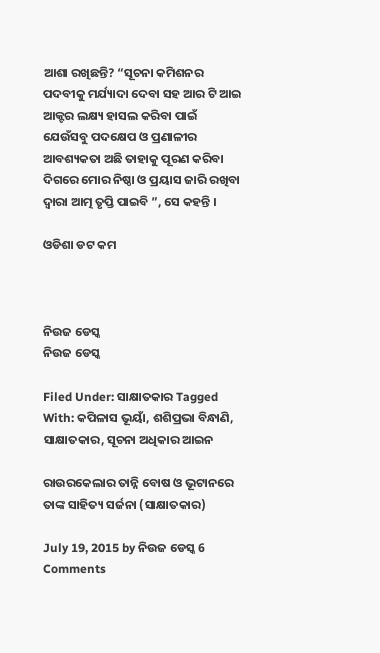ଆଶା ରଖିଛନ୍ତି? “ସୂଚନା କମିଶନର ପଦବୀକୁ ମର୍ଯ୍ୟାଦା ଦେବା ସହ ଆର ଟି ଆଇ ଆକ୍ଟର ଲକ୍ଷ୍ୟ ହାସଲ କରିବା ପାଇଁ ଯେଉଁସବୁ ପଦକ୍ଷେପ ଓ ପ୍ରଣାଳୀର ଆବଶ୍ୟକତା ଅଛି ତାହାକୁ ପୂରଣ କରିବା ଦିଗରେ ମୋର ନିଷ୍ଠା ଓ ପ୍ରୟାସ ଜାରି ରଖିବା ଦ୍ଵାରା ଆତ୍ମ ତୃପ୍ତି ପାଇବି ”, ସେ କହନ୍ତି ।

ଓଡିଶା ଡଟ କମ



ନିଉଜ ଡେସ୍କ
ନିଉଜ ଡେସ୍କ

Filed Under: ସାକ୍ଷାତକାର Tagged With: କପିଳାସ ଭୂୟାଁ, ଶଶିପ୍ରଭା ବିନ୍ଧାଣି, ସାକ୍ଷାତକାର, ସୂଚନା ଅଧିକାର ଆଇନ

ରାଉରକେଲାର ତାନ୍ନି ବୋଷ ଓ ଭୂଟାନରେ ତାଙ୍କ ସାହିତ୍ୟ ସର୍ଜନା (ସାକ୍ଷାତକାର)

July 19, 2015 by ନିଉଜ ଡେସ୍କ 6 Comments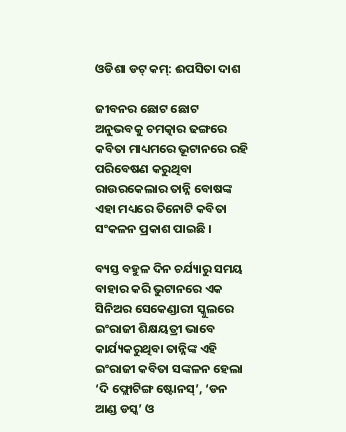ଓଡିଶା ଡଟ୍ କମ୍: ଈପସିତା ଦାଶ

ଜୀବନର ଛୋଟ ଛୋଟ ଅନୁଭବକୁ ଚମତ୍କାର ଢଙ୍ଗରେ କବିତା ମାଧ୍ୟମରେ ଭୂଟାନରେ ରହି ପରିବେଷଣ କରୁଥିବା ରାଉରକେଲାର ତାନ୍ନି ବୋଷଙ୍କ ଏହା ମଧ୍ୟରେ ତିନୋଟି କବିତା ସଂକଳନ ପ୍ରକାଶ ପାଇଛି ।

ବ୍ୟସ୍ତ ବହୁଳ ଦିନ ଚର୍ଯ୍ୟାରୁ ସମୟ ବାହାର କରି ଭୁଟାନରେ ଏକ ସିନିଅର ସେକେଣ୍ଡାରୀ ସ୍କୁଲରେ ଇଂରାଜୀ ଶିକ୍ଷୟତ୍ରୀ ଭାବେ କାର୍ଯ୍ୟକରୁଥିବା ତାନ୍ନିଙ୍କ ଏହି ଇଂରାଜୀ କବିତା ସଙ୍କଳନ ହେଲା ‘ଦି ଫ୍ଲୋଟିଙ୍ଗ ଷ୍ଟୋନସ୍’, ‘ଡନ ଆଣ୍ଡ ଡସ୍କ’ ଓ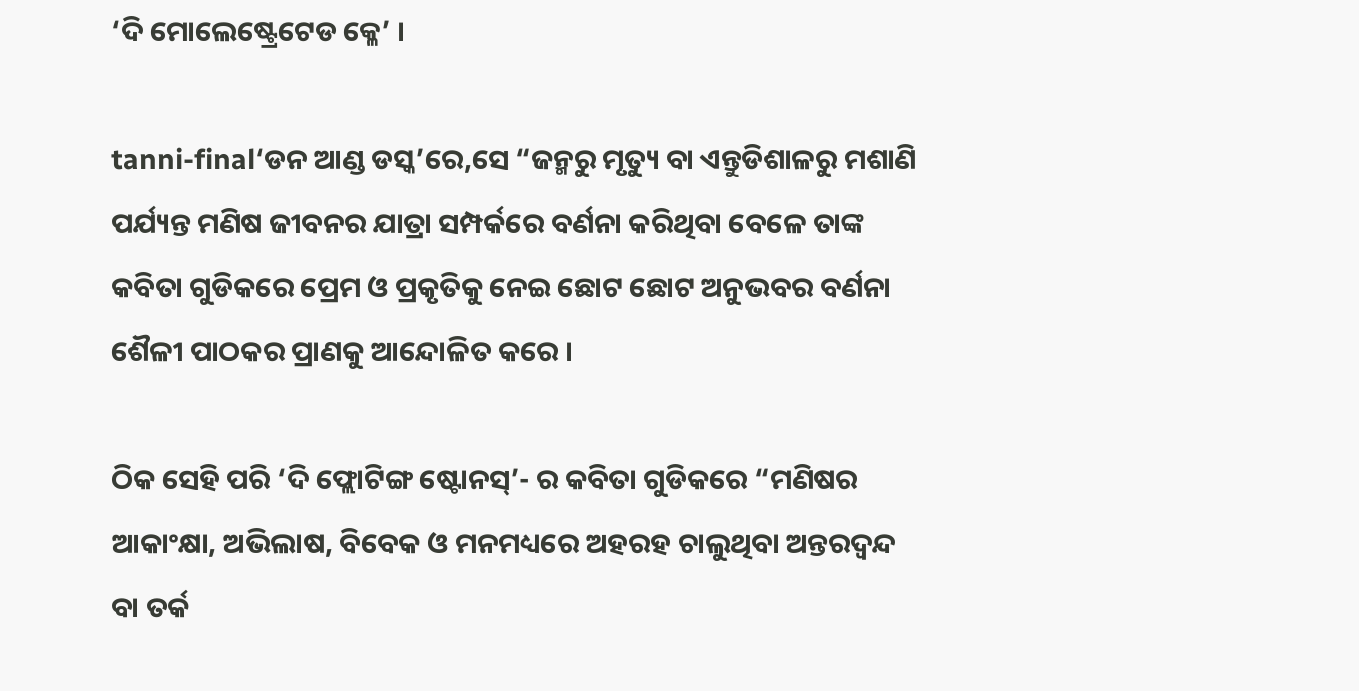‘ଦି ମୋଲେଷ୍ଟ୍ରେଟେଡ କ୍ଳେ’ ।

tanni-final‘ଡନ ଆଣ୍ଡ ଡସ୍କ’ରେ,ସେ “ଜନ୍ମରୁ ମୃତ୍ୟୁ ବା ଏନ୍ତୁଡିଶାଳରୁ ମଶାଣି ପର୍ଯ୍ୟନ୍ତ ମଣିଷ ଜୀବନର ଯାତ୍ରା ସମ୍ପର୍କରେ ବର୍ଣନା କରିଥିବା ବେଳେ ତାଙ୍କ କବିତା ଗୁଡିକରେ ପ୍ରେମ ଓ ପ୍ରକୃତିକୁ ନେଇ ଛୋଟ ଛୋଟ ଅନୁଭବର ବର୍ଣନା ଶୈଳୀ ପାଠକର ପ୍ରାଣକୁ ଆନ୍ଦୋଳିତ କରେ ।

ଠିକ ସେହି ପରି ‘ଦି ଫ୍ଲୋଟିଙ୍ଗ ଷ୍ଟୋନସ୍’- ର କବିତା ଗୁଡିକରେ “ମଣିଷର ଆକାଂକ୍ଷା, ଅଭିଲାଷ, ବିବେକ ଓ ମନମଧ୍ୟରେ ଅହରହ ଚାଲୁଥିବା ଅନ୍ତରଦ୍ଵନ୍ଦ ବା ତର୍କ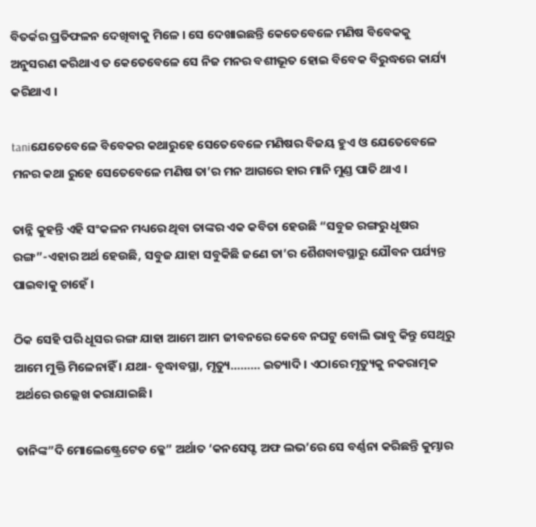ବିତର୍କର ପ୍ରତିଫଳନ ଦେଖିବାକୁ ମିଳେ । ସେ ଦେଖାଇଛନ୍ତି କେତେବେଳେ ମଣିଷ ବିବେକକୁ ଅନୁସରଣ କରିଥାଏ ତ କେତେବେଳେ ସେ ନିଜ ମନର ବଶୀଭୂତ ହୋଇ ବିବେକ ବିରୁଦ୍ଧରେ କାର୍ଯ୍ୟ କରିଥାଏ ।

taniଯେତେବେଳେ ବିବେକର କଥାରୁହେ ସେତେବେଳେ ମଣିଷର ବିଜୟ ହୁଏ ଓ ଯେତେବେଳେ ମନର କଥା ରୁହେ ସେତେବେଳେ ମଣିଷ ତା’ର ମନ ଆଗରେ ହାର ମାନି ମୁଣ୍ଡ ପାତି ଥାଏ ।

ତାନ୍ନି କୁହନ୍ତି ଏହି ସଂକଳନ ମଧ୍ୟରେ ଥିବା ତାଙ୍କର ଏକ କବିତା ହେଉଛି “ସବୁଜ ରଙ୍ଗରୁ ଧୂଷର ରଙ୍ଗ”-ଏହାର ଅର୍ଥ ହେଉଛି, ସବୁଜ ଯାହା ସବୁକିଛି ଜଣେ ତା’ର ଶୈଶବାବସ୍ଥାରୁ ଯୌବନ ପର୍ଯ୍ୟନ୍ତ ପାଇବାକୁ ଚାହେଁ ।

ଠିକ ସେହି ପରି ଧୂସର ରଙ୍ଗ ଯାହା ଆମେ ଆମ ଜୀବନରେ କେବେ ନଘଟୁ ବୋଲି ଭାବୁ କିନ୍ତୁ ସେଥିରୁ ଆମେ ମୁକ୍ତି ମିଳେନାହିଁ । ଯଥା- ବୃଦ୍ଧାବସ୍ଥା, ମୃତ୍ୟୁ……… ଇତ୍ୟାଦି । ଏଠାରେ ମୃତ୍ୟୁକୁ ନକରାତ୍ମକ ଅର୍ଥରେ ଉଲ୍ଲେଖ କରାଯାଇଛି।

ତାନିଙ୍କ”ଦି ମୋଲେଷ୍ଟ୍ରେଟେଡ କ୍ଳେ” ଅର୍ଥାତ ‘କନସେପ୍ଟ ଅଫ ଲଭ’ରେ ସେ ବର୍ଣ୍ଣନା କରିଛନ୍ତି କୁମ୍ଭାର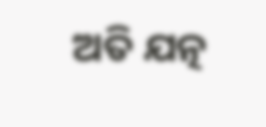ଅତି ଯତ୍ନ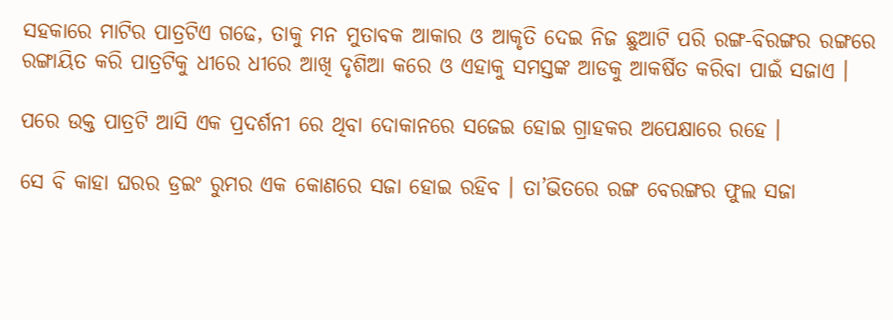ସହକାରେ ମାଟିର ପାତ୍ରଟିଏ ଗଢେ, ତାକୁ ମନ ମୁତାବକ ଆକାର ଓ ଆକୃତି ଦେଇ ନିଜ ଛୁଆଟି ପରି ରଙ୍ଗ-ବିରଙ୍ଗର ରଙ୍ଗରେ ରଙ୍ଗାୟିତ କରି ପାତ୍ରଟିକୁ ଧୀରେ ଧୀରେ ଆଖି ଦୃଶିଆ କରେ ଓ ଏହାକୁ ସମସ୍ତଙ୍କ ଆଡକୁ ଆକର୍ଷିତ କରିବା ପାଇଁ ସଜାଏ ।

ପରେ ଉକ୍ତ ପାତ୍ରଟି ଆସି ଏକ ପ୍ରଦର୍ଶନୀ ରେ ଥିବା ଦୋକାନରେ ସଜେଇ ହୋଇ ଗ୍ରାହକର ଅପେକ୍ଷାରେ ରହେ ।

ସେ ବି କାହା ଘରର ଡ୍ରଇଂ ରୁମର ଏକ କୋଣରେ ସଜା ହୋଇ ରହିବ । ତା’ଭିତରେ ରଙ୍ଗ ବେରଙ୍ଗର ଫୁଲ ସଜା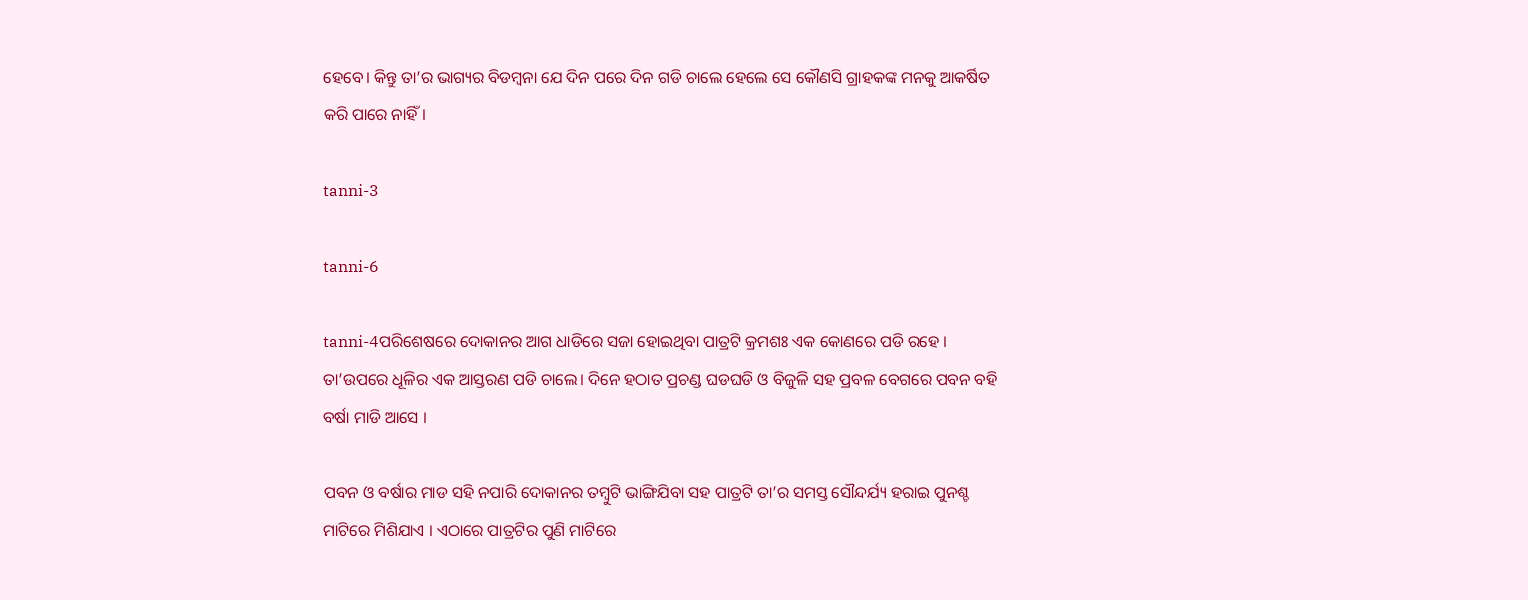ହେବେ। କିନ୍ତୁ ତା’ର ଭାଗ୍ୟର ବିଡମ୍ବନା ଯେ ଦିନ ପରେ ଦିନ ଗଡି ଚାଲେ ହେଲେ ସେ କୌଣସି ଗ୍ରାହକଙ୍କ ମନକୁ ଆକର୍ଷିତ କରି ପାରେ ନାହିଁ।

tanni-3

tanni-6

tanni-4ପରିଶେଷରେ ଦୋକାନର ଆଗ ଧାଡିରେ ସଜା ହୋଇଥିବା ପାତ୍ରଟି କ୍ରମଶଃ ଏକ କୋଣରେ ପଡି ରହେ । ତା’ଉପରେ ଧୂଳିର ଏକ ଆସ୍ତରଣ ପଡି ଚାଲେ। ଦିନେ ହଠାତ ପ୍ରଚଣ୍ଡ ଘଡଘଡି ଓ ବିଜୁଳି ସହ ପ୍ରବଳ ବେଗରେ ପବନ ବହି ବର୍ଷା ମାଡି ଆସେ ।

ପବନ ଓ ବର୍ଷାର ମାଡ ସହି ନପାରି ଦୋକାନର ତମ୍ବୁଟି ଭାଙ୍ଗିଯିବା ସହ ପାତ୍ରଟି ତା’ର ସମସ୍ତ ସୌନ୍ଦର୍ଯ୍ୟ ହରାଇ ପୁନଶ୍ଚ ମାଟିରେ ମିଶିଯାଏ । ଏଠାରେ ପାତ୍ରଟିର ପୁଣି ମାଟିରେ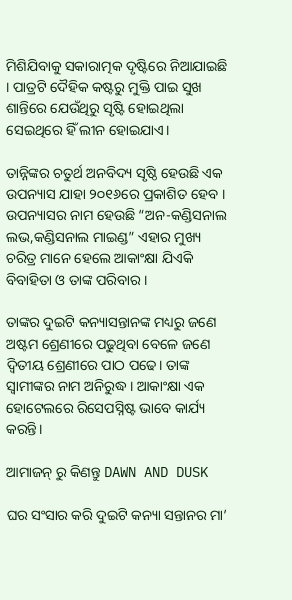ମିଶିଯିବାକୁ ସକାରାତ୍ମକ ଦୃଷ୍ଟିରେ ନିଆଯାଇଛି । ପାତ୍ରଟି ଦୈହିକ କଷ୍ଟରୁ ମୁକ୍ତି ପାଇ ସୁଖ ଶାନ୍ତିରେ ଯେଉଁଥିରୁ ସୃଷ୍ଟି ହୋଇଥିଲା ସେଇଥିରେ ହିଁ ଲୀନ ହୋଇଯାଏ।

ତାନ୍ନିଙ୍କର ଚତୁର୍ଥ ଅନବିଦ୍ୟ ସୃଷ୍ଠି ହେଉଛି ଏକ ଉପନ୍ୟାସ ଯାହା ୨୦୧୬ରେ ପ୍ରକାଶିତ ହେବ । ଉପନ୍ୟାସର ନାମ ହେଉଛି “ଅନ-କଣ୍ଡିସନାଲ ଲଭ,କଣ୍ଡିସନାଲ ମାଇଣ୍ଡ” ଏହାର ମୁଖ୍ୟ ଚରିତ୍ର ମାନେ ହେଲେ ଆକାଂକ୍ଷା ଯିଏକି ବିବାହିତା ଓ ତାଙ୍କ ପରିବାର ।

ତାଙ୍କର ଦୁଇଟି କନ୍ୟାସନ୍ତାନଙ୍କ ମଧ୍ୟରୁ ଜଣେ ଅଷ୍ଟମ ଶ୍ରେଣୀରେ ପଢୁଥିବା ବେଳେ ଜଣେ ଦ୍ଵିତୀୟ ଶ୍ରେଣୀରେ ପାଠ ପଢେ। ତାଙ୍କ ସ୍ଵାମୀଙ୍କର ନାମ ଅନିରୁଦ୍ଧ । ଆକାଂକ୍ଷା ଏକ ହୋଟେଲରେ ରିସେପସ୍ନିଷ୍ଟ ଭାବେ କାର୍ଯ୍ୟ କରନ୍ତି।

ଆମାଜନ୍ ରୁ କିଣନ୍ତୁ DAWN AND DUSK

ଘର ସଂସାର କରି ଦୁଇଟି କନ୍ୟା ସନ୍ତାନର ମା’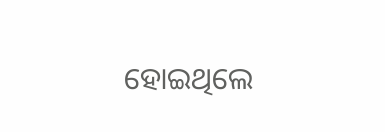ହୋଇଥିଲେ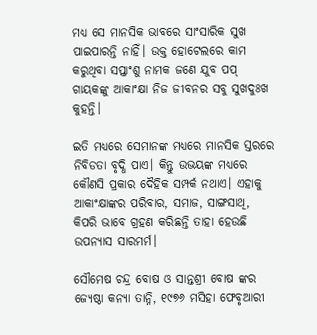ମଧ୍ୟ ସେ ମାନସିକ ଭାବରେ ସାଂସାରିକ ସୁଖ ପାଇପାରନ୍ତି ନାହିଁ। ଉକ୍ତ ହୋଟେଲରେ କାମ କରୁଥିବା ସପ୍ତାଂଶୁ ନାମକ ଜଣେ ଯୁବ ପପ୍ ଗାୟକଙ୍କୁ ଆକାଂକ୍ଷା ନିଜ ଜୀବନର ସବୁ ସୁଖଦୁଃଖ କୁହନ୍ତି।

ଇତି ମଧ୍ୟରେ ସେମାନଙ୍କ ମଧ୍ୟରେ ମାନସିକ ସ୍ତରରେ ନିବିଡତା ବୃଦ୍ଧି ପାଏ। କିନ୍ତୁ ଉଭୟଙ୍କ ମଧ୍ୟରେ କୌଣସି ପ୍ରକାର ଦୈହିକ ସମ୍ପର୍କ ନଥାଏ। ଏହାକୁ ଆକାଂକ୍ଷାଙ୍କର ପରିବାର, ସମାଜ, ସାଙ୍ଗସାଥି, କିପରି ଭାବେ ଗ୍ରହଣ କରିଛନ୍ତି ତାହା ହେଉଛି ଉପନ୍ୟାସ ସାରମର୍ମ।

ସୌମେଷ ଚନ୍ଦ୍ର ବୋଷ ଓ ସାନ୍ତଶ୍ରୀ ବୋଷ ଙ୍କର ଜ୍ୟେଷ୍ଠା କନ୍ୟା ତାନ୍ନି, ୧୯୭୬ ମସିହା ଫେବୃଆରୀ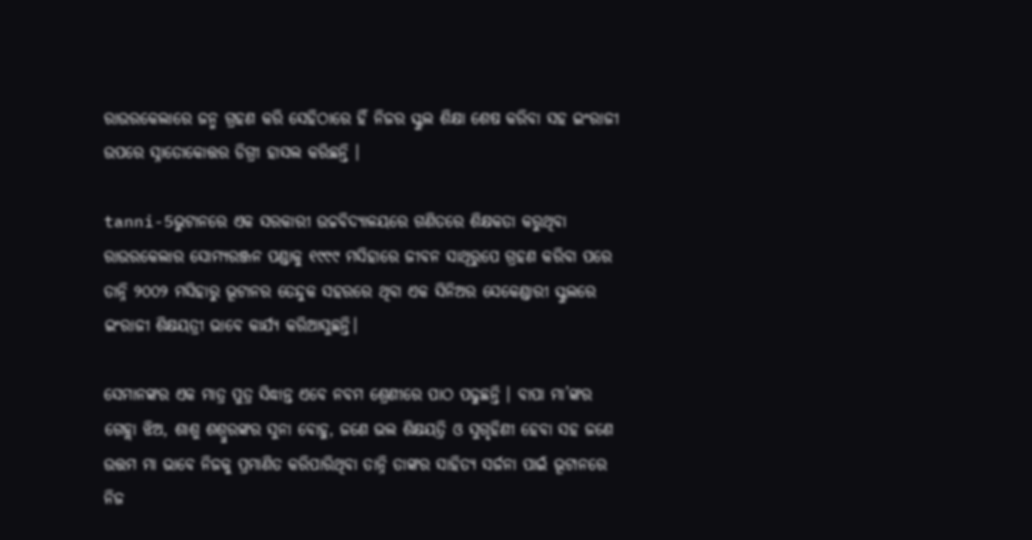ରାଉରକେଲାରେ ଜନ୍ମ ଗ୍ରହଣ କରି ସେହିଠାରେ ହିଁ ନିଜର ସ୍କୁଲ ଶିକ୍ଷା ଶେଷ କରିବା ସହ ଇଂରାଜୀ ଉପରେ ସ୍ନାତୋକୋତ୍ତର ଡିଗ୍ରୀ ହାସଲ କରିଛନ୍ତି ।

tanni-5ଭୁଟାନରେ ଏକ ସରକାରୀ ଉଚ୍ଚବିଦ୍ୟାଳୟରେ ଗଣିତରେ ଶିକ୍ଷକତା କରୁଥିବା ରାଉରକେଲାର ସୋମ୍ୟରଞ୍ଜନ ପଣ୍ଡାକୁ ୧୯୯୯ ମସିହାରେ ଜୀବନ ସାଥିରୁପେ ଗ୍ରହଣ କରିବା ପରେ ତାନ୍ନି ୨୦୦୨ ମସିହାରୁ ଭୂଟାନର ତେନ୍ଦୁକ ସହରରେ ଥିବା ଏକ ସିନିଅର ସେକେଣ୍ଡାରୀ ସ୍କୁଲରେ ଇଂରାଜୀ ଶିକ୍ଷୟତ୍ରୀ ଭାବେ କାର୍ଯ୍ୟ କରିଆସୁଛନ୍ତି।

ସେମାନଙ୍କର ଏକ ମାତ୍ର ପୁତ୍ର ସିଦ୍ଧାନ୍ତ ଏବେ ନବମ ଶ୍ରେଣୀରେ ପାଠ ପଢୁଛନ୍ତି । ବାପା ମା’ଙ୍କର ଗେହ୍ଲା ଝିଅ, ଶାଶୁ ଶଶ୍ୱୁରଙ୍କର ସୁନା ବୋହୁ, ଜଣେ ଭଲ ଶିକ୍ଷୟତ୍ରି ଓ ସୁଗୃହିଣୀ ହେବା ସହ ଜଣେ ଉତ୍ତମ ମା ଭାବେ ନିଜକୁ ପ୍ରମାଣିତ କରିପାରିଥିବା ତାନ୍ନି ତାଙ୍କର ସାହିତ୍ୟ ସର୍ଜନା ପାଇଁ ଭୂଟାନରେ ନିଜ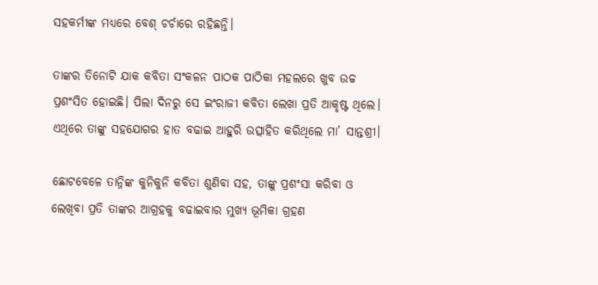ସହକର୍ମୀଙ୍କ ମଧ୍ୟରେ ବେଶ୍ ଚର୍ଚାରେ ରହିଛନ୍ତି।

ତାଙ୍କର ତିନୋଟି ଯାକ କବିତା ସଂକଳନ ପାଠକ ପାଠିକା ମହଲରେ ଖୁବ ଉଚ୍ଚ ପ୍ରଶଂସିତ ହୋଇଛି। ପିଲା ଦିନରୁ ସେ ଇଂରାଜୀ କବିତା ଲେଖା ପ୍ରତି ଆକୃଷ୍ଟ ଥିଲେ। ଏଥିରେ ତାଙ୍କୁ ସହଯୋଗର ହାତ ବଢାଇ ଆହୁରି ଉତ୍ସାହିତ କରିଥିଲେ ମା’ ସାନ୍ତଶ୍ରୀ।

ଛୋଟବେଳେ ତାନ୍ନିଙ୍କ କୁନିକୁନି କବିତା ଶୁଣିବା ସହ, ତାଙ୍କୁ ପ୍ରଶଂସା କରିବା ଓ  ଲେଖିବା ପ୍ରତି ତାଙ୍କର ଆଗ୍ରହକୁ ବଢାଇବାର ମୁଖ୍ୟ ଭୂମିକା ଗ୍ରହଣ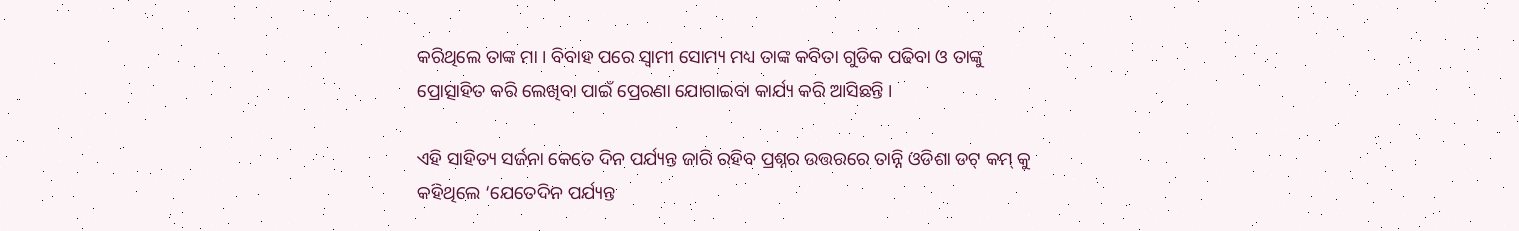କରିଥିଲେ ତାଙ୍କ ମା । ବିବାହ ପରେ ସ୍ଵାମୀ ସୋମ୍ୟ ମଧ୍ୟ ତାଙ୍କ କବିତା ଗୁଡିକ ପଢିବା ଓ ତାଙ୍କୁ ପ୍ରୋତ୍ସାହିତ କରି ଲେଖିବା ପାଇଁ ପ୍ରେରଣା ଯୋଗାଇବା କାର୍ଯ୍ୟ କରି ଆସିଛନ୍ତି ।

ଏହି ସାହିତ୍ୟ ସର୍ଜନା କେତେ ଦିନ ପର୍ଯ୍ୟନ୍ତ ଜାରି ରହିବ ପ୍ରଶ୍ନର ଉତ୍ତରରେ ତାନ୍ନି ଓଡିଶା ଡଟ୍ କମ୍ କୁ କହିଥିଲେ ‘ଯେତେଦିନ ପର୍ଯ୍ୟନ୍ତ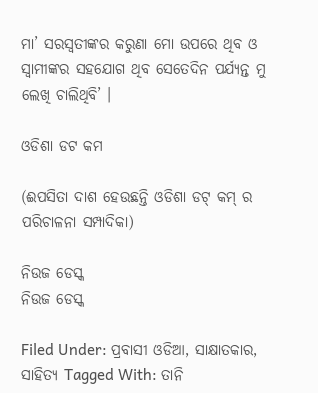ମା’ ସରସ୍ଵତୀଙ୍କର କରୁଣା ମୋ ଉପରେ ଥିବ ଓ ସ୍ଵାମୀଙ୍କର ସହଯୋଗ ଥିବ ସେତେଦିନ ପର୍ଯ୍ୟନ୍ତ ମୁ ଲେଖି ଚାଲିଥିବି’ ।

ଓଡିଶା ଡଟ କମ

(ଈପସିତା ଦାଶ ହେଉଛନ୍ତି ଓଡିଶା ଡଟ୍ କମ୍ ର ପରିଚାଳନା ସମ୍ପାଦିକା)

ନିଉଜ ଡେସ୍କ
ନିଉଜ ଡେସ୍କ

Filed Under: ପ୍ରବାସୀ ଓଡିଆ, ସାକ୍ଷାତକାର, ସାହିତ୍ୟ Tagged With: ତାନି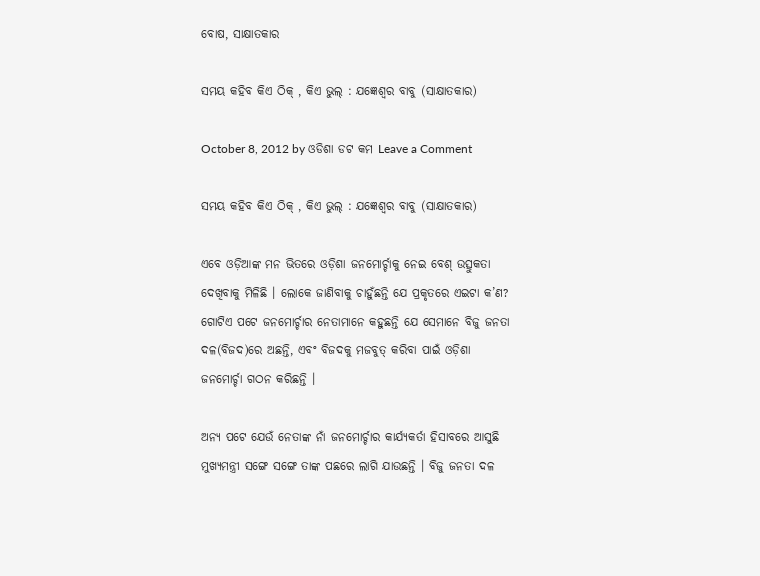ବୋଷ, ସାକ୍ଷାତକାର

ସମୟ କହିବ କିଏ ଠିକ୍ , କିଏ ଭୁଲ୍ : ଯଜ୍ଞେଶ୍ୱର ବାବୁ (ସାକ୍ଷାତକାର)

October 8, 2012 by ଓଡିଶା ଡଟ କମ Leave a Comment

ସମୟ କହିବ କିଏ ଠିକ୍ , କିଏ ଭୁଲ୍ : ଯଜ୍ଞେଶ୍ୱର ବାବୁ (ସାକ୍ଷାତକାର)

ଏବେ ଓଡ଼ିଆଙ୍କ ମନ ଭିତରେ ଓଡ଼ିଶା ଜନମୋର୍ଚ୍ଚାକୁ ନେଇ ବେଶ୍ ଉତ୍ସୁକତା ଦେଖିବାକୁ ମିଳିଛି । ଲୋକେ ଜାଣିବାକୁ ଚାହୁଁଛନ୍ତି ଯେ ପ୍ରକୃତରେ ଏଇଟା କ’ଣ? ଗୋଟିଏ ପଟେ ଜନମୋର୍ଚ୍ଚାର ନେତାମାନେ କହୁଛନ୍ତି ଯେ ସେମାନେ ବିଜୁ ଜନତା ଦଳ(ବିଜଦ)ରେ ଅଛନ୍ତି, ଏବଂ ବିଜଦକୁ ମଜବୁତ୍ କରିବା ପାଇଁ ଓଡ଼ିଶା ଜନମୋର୍ଚ୍ଚା ଗଠନ କରିଛନ୍ତି ।

ଅନ୍ୟ ପଟେ ଯେଉଁ ନେତାଙ୍କ ନାଁ ଜନମୋର୍ଚ୍ଚାର କାର୍ଯ୍ୟକର୍ତା ହିସାବରେ ଆସୁଛି ମୁଖ୍ୟମନ୍ତ୍ରୀ ସଙ୍ଗେ ସଙ୍ଗେ ତାଙ୍କ ପଛରେ ଲାଗି ଯାଉଛନ୍ତି । ବିଜୁ ଜନତା ଦଳ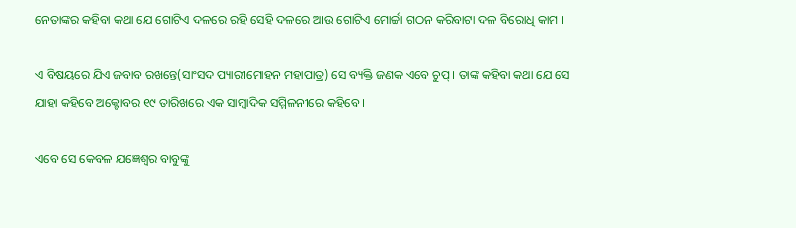ନେତାଙ୍କର କହିବା କଥା ଯେ ଗୋଟିଏ ଦଳରେ ରହି ସେହି ଦଳରେ ଆଉ ଗୋଟିଏ ମୋର୍ଚ୍ଚା ଗଠନ କରିବାଟା ଦଳ ବିରୋଧି କାମ ।

ଏ ବିଷୟରେ ଯିଏ ଜବାବ ରଖନ୍ତେ(ସାଂସଦ ପ୍ୟାରୀମୋହନ ମହାପାତ୍ର) ସେ ବ୍ୟକ୍ତି ଜଣକ ଏବେ ଚୁପ୍ । ତାଙ୍କ କହିବା କଥା ଯେ ସେ ଯାହା କହିବେ ଅକ୍ଟୋବର ୧୯ ତାରିଖରେ ଏକ ସାମ୍ବାଦିକ ସମ୍ମିଳନୀରେ କହିବେ ।

ଏବେ ସେ କେବଳ ଯଜ୍ଞେଶ୍ୱର ବାବୁଙ୍କୁ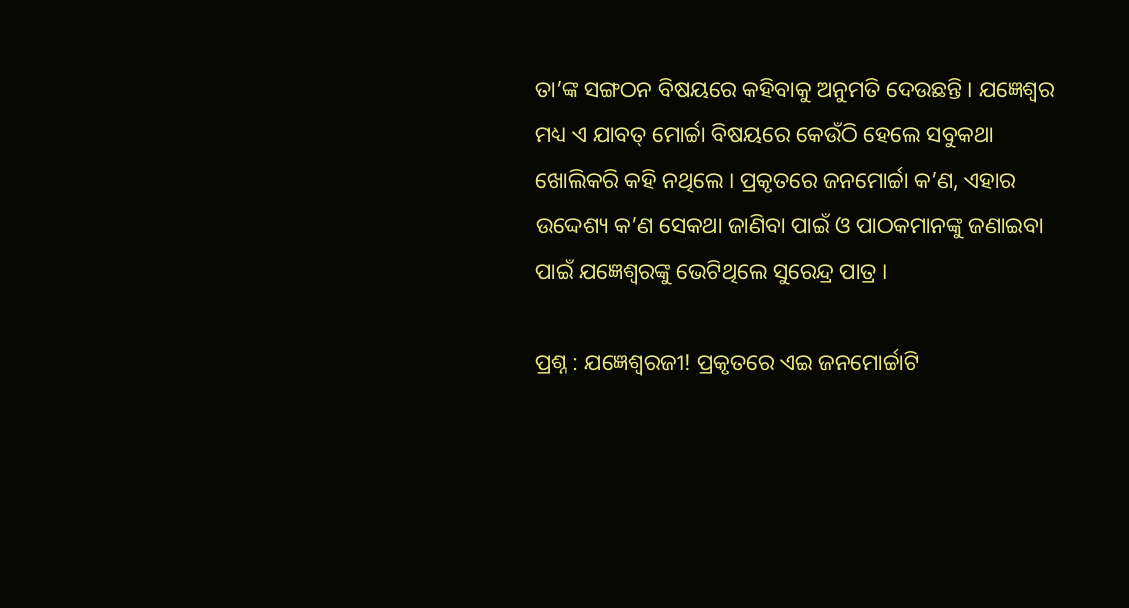ତା’ଙ୍କ ସଙ୍ଗଠନ ବିଷୟରେ କହିବାକୁ ଅନୁମତି ଦେଉଛନ୍ତି । ଯଜ୍ଞେଶ୍ୱର ମଧ୍ୟ ଏ ଯାବତ୍ ମୋର୍ଚ୍ଚା ବିଷୟରେ କେଉଁଠି ହେଲେ ସବୁକଥା ଖୋଲିକରି କହି ନଥିଲେ । ପ୍ରକୃତରେ ଜନମୋର୍ଚ୍ଚା କ’ଣ, ଏହାର ଉଦ୍ଦେଶ୍ୟ କ’ଣ ସେକଥା ଜାଣିବା ପାଇଁ ଓ ପାଠକମାନଙ୍କୁ ଜଣାଇବା ପାଇଁ ଯଜ୍ଞେଶ୍ୱରଙ୍କୁ ଭେଟିଥିଲେ ସୁରେନ୍ଦ୍ର ପାତ୍ର ।

ପ୍ରଶ୍ନ : ଯଜ୍ଞେଶ୍ୱରଜୀ! ପ୍ରକୃତରେ ଏଇ ଜନମୋର୍ଚ୍ଚାଟି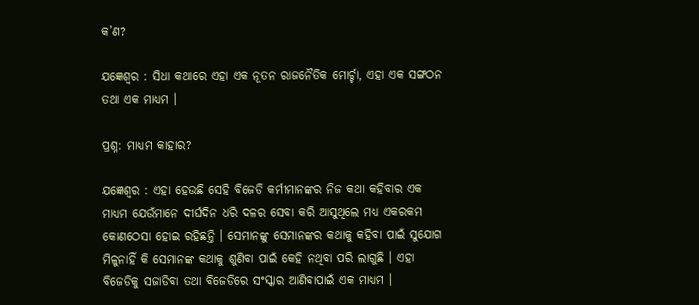କ’ଣ?

ଯଜ୍ଞେଶ୍ୱର : ସିଧା କଥାରେ ଏହା ଏକ ନୂତନ ରାଜନୈତିକ ମୋର୍ଚ୍ଚା, ଏହା ଏକ ସଙ୍ଗଠନ ତଥା ଏକ ମାଧ୍ୟମ ।

ପ୍ରଶ୍ନ: ମାଧ୍ୟମ କାହାର?

ଯଜ୍ଞେଶ୍ୱର : ଏହା ହେଉଛି ସେହି ବିଜେଡି କର୍ମୀମାନଙ୍କର ନିଜ କଥା କହିବାର ଏକ ମାଧ୍ୟମ ଯେଉଁମାନେ ଦୀର୍ଘଦିନ ଧରି ଦଳର ସେବା କରି ଆସୁଥିଲେ ମଧ୍ୟ ଏକରକମ କୋଣଠେସା ହୋଇ ରହିଛନ୍ତି । ସେମାନଙ୍କୁ ସେମାନଙ୍କର କଥାକୁ କହିବା ପାଇଁ ସୁଯୋଗ ମିଳୁନାହିଁ କି ସେମାନଙ୍କ କଥାକୁ ଶୁଣିବା ପାଇଁ କେହି ନଥିବା ପରି ଲାଗୁଛି । ଏହା ବିଜେଡିକୁ ସଜାଡିବା ତଥା ବିଜେଡିରେ ସଂସ୍କାର ଆଣିବାପାଇଁ ଏକ ମାଧ୍ୟମ ।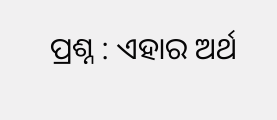ପ୍ରଶ୍ନ : ଏହାର ଅର୍ଥ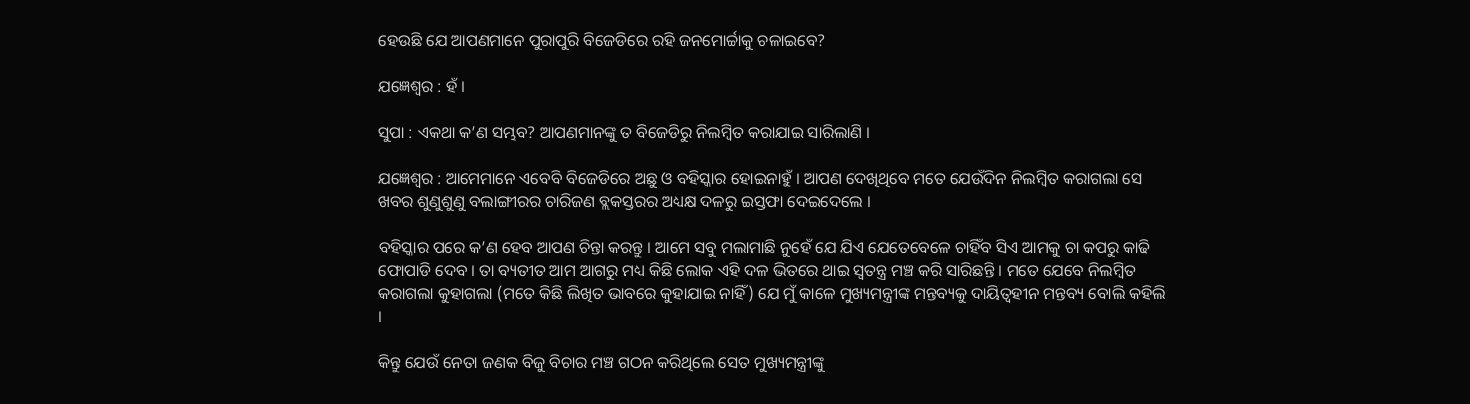ହେଉଛି ଯେ ଆପଣମାନେ ପୁରାପୁରି ବିଜେଡିରେ ରହି ଜନମୋର୍ଚ୍ଚାକୁ ଚଳାଇବେ?

ଯଜ୍ଞେଶ୍ୱର : ହଁ ।

ସୁପା : ଏକଥା କ’ଣ ସମ୍ଭବ? ଆପଣମାନଙ୍କୁ ତ ବିଜେଡିରୁ ନିଲମ୍ବିତ କରାଯାଇ ସାରିଲାଣି ।

ଯଜ୍ଞେଶ୍ୱର : ଆମେମାନେ ଏବେବି ବିଜେଡିରେ ଅଛୁ ଓ ବହିସ୍କାର ହୋଇନାହୁଁ । ଆପଣ ଦେଖିଥିବେ ମତେ ଯେଉଁଦିନ ନିଲମ୍ବିତ କରାଗଲା ସେ ଖବର ଶୁଣୁଶୁଣୁ ବଲାଙ୍ଗୀରର ଚାରିଜଣ ବ୍ଲକସ୍ତରର ଅଧ୍ୟକ୍ଷ ଦଳରୁ ଇସ୍ତଫା ଦେଇଦେଲେ ।

ବହିସ୍କାର ପରେ କ’ଣ ହେବ ଆପଣ ଚିନ୍ତା କରନ୍ତୁ । ଆମେ ସବୁ ମଲାମାଛି ନୁହେଁ ଯେ ଯିଏ ଯେତେବେଳେ ଚାହିଁବ ସିଏ ଆମକୁ ଚା କପରୁ କାଢି ଫୋପାଡି ଦେବ । ତା ବ୍ୟତୀତ ଆମ ଆଗରୁ ମଧ୍ୟ କିଛି ଲୋକ ଏହି ଦଳ ଭିତରେ ଥାଇ ସ୍ୱତନ୍ତ୍ର ମଞ୍ଚ କରି ସାରିଛନ୍ତି । ମତେ ଯେବେ ନିଲମ୍ବିତ କରାଗଲା କୁହାଗଲା (ମତେ କିଛି ଲିଖିତ ଭାବରେ କୁହାଯାଇ ନାହିଁ) ଯେ ମୁଁ କାଳେ ମୁଖ୍ୟମନ୍ତ୍ରୀଙ୍କ ମନ୍ତବ୍ୟକୁ ଦାୟିତ୍ୱହୀନ ମନ୍ତବ୍ୟ ବୋଲି କହିଲି ।

କିନ୍ତୁ ଯେଉଁ ନେତା ଜଣକ ବିଜୁ ବିଚାର ମଞ୍ଚ ଗଠନ କରିଥିଲେ ସେତ ମୁଖ୍ୟମନ୍ତ୍ରୀଙ୍କୁ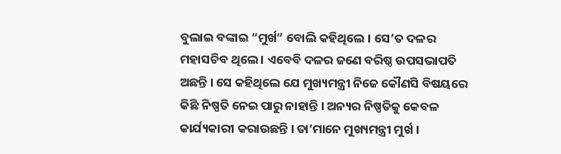ବୁଲାଇ ବଙ୍କାଇ “ମୁର୍ଖ” ବୋଲି କହିଥିଲେ । ସେ’ତ ଦଳର ମହାସଚିବ ଥିଲେ । ଏବେବି ଦଳର ଜଣେ ବରିଷ୍ଠ ଉପସଭାପତି ଅଛନ୍ତି । ସେ କହିଥିଲେ ଯେ ମୁଖ୍ୟମନ୍ତ୍ରୀ ନିଜେ କୌଣସି ବିଷୟରେ କିଛି ନିଷ୍ପତି ନେଇ ପାରୁ ନାହାନ୍ତି । ଅନ୍ୟର ନିଷ୍ପତିକୁ କେବଳ କାର୍ଯ୍ୟକାରୀ କରାଉଛନ୍ତି । ତା’ମାନେ ମୁଖ୍ୟମନ୍ତ୍ରୀ ମୁର୍ଖ ।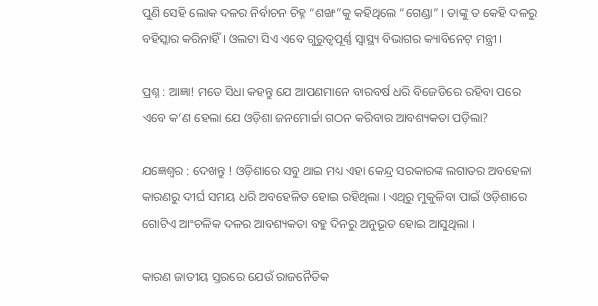ପୁଣି ସେହି ଲୋକ ଦଳର ନିର୍ବାଚନ ଚିହ୍ନ “ଶଙ୍ଖ”କୁ କହିଥିଲେ “ଗେଣ୍ଡା” । ତାଙ୍କୁ ତ କେହି ଦଳରୁ ବହିସ୍କାର କରିନାହିଁ । ଓଲଟା ସିଏ ଏବେ ଗୁରୁତ୍ୱପୂର୍ଣ୍ଣ ସ୍ୱାସ୍ଥ୍ୟ ବିଭାଗର କ୍ୟାବିନେଟ୍ ମନ୍ତ୍ରୀ ।

ପ୍ରଶ୍ନ : ଆଜ୍ଞା! ମତେ ସିଧା କହନ୍ତୁ ଯେ ଆପଣମାନେ ବାରବର୍ଷ ଧରି ବିଜେଡିରେ ରହିବା ପରେ ଏବେ କ’ଣ ହେଲା ଯେ ଓଡ଼ିଶା ଜନମୋର୍ଚ୍ଚା ଗଠନ କରିବାର ଆବଶ୍ୟକତା ପଡ଼ିଲା?

ଯଜ୍ଞେଶ୍ୱର : ଦେଖନ୍ତୁ ! ଓଡ଼ିଶାରେ ସବୁ ଥାଇ ମଧ୍ୟ ଏହା କେନ୍ଦ୍ର ସରକାରଙ୍କ ଲଗାତର ଅବହେଳା କାରଣରୁ ଦୀର୍ଘ ସମୟ ଧରି ଅବହେଳିତ ହୋଇ ରହିଥିଲା । ଏଥିରୁ ମୁକୁଳିବା ପାଇଁ ଓଡ଼ିଶାରେ ଗୋଟିଏ ଆଂଚଳିକ ଦଳର ଆବଶ୍ୟକତା ବହୁ ଦିନରୁ ଅନୁଭୂତ ହୋଇ ଆସୁଥିଲା ।

କାରଣ ଜାତୀୟ ସ୍ତରରେ ଯେଉଁ ରାଜନୈତିକ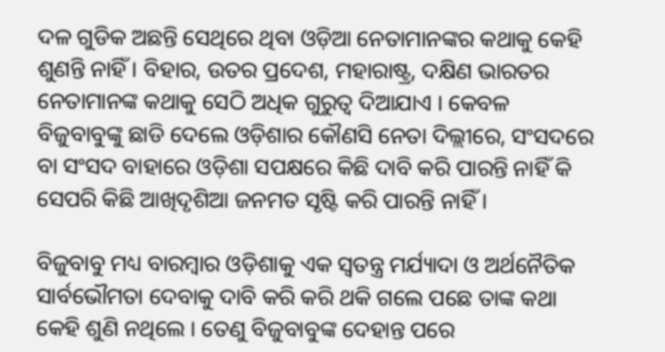ଦଳ ଗୁଡିକ ଅଛନ୍ତି ସେଥିରେ ଥିବା ଓଡ଼ିଆ ନେତାମାନଙ୍କର କଥାକୁ କେହି ଶୁଣନ୍ତି ନାହିଁ । ବିହାର, ଉତର ପ୍ରଦେଶ, ମହାରାଷ୍ଟ୍ର, ଦକ୍ଷିଣ ଭାରତର ନେତାମାନଙ୍କ କଥାକୁ ସେଠି ଅଧିକ ଗୁରୁତ୍ୱ ଦିଆଯାଏ । କେବଳ ବିଜୁବାବୁଙ୍କୁ ଛାଡି ଦେଲେ ଓଡ଼ିଶାର କୌଣସି ନେତା ଦିଲ୍ଲୀରେ, ସଂସଦରେ ବା ସଂସଦ ବାହାରେ ଓଡ଼ିଶା ସପକ୍ଷରେ କିଛି ଦାବି କରି ପାରନ୍ତି ନାହିଁ କି ସେପରି କିଛି ଆଖିଦୃଶିଆ ଜନମତ ସୃଷ୍ଟି କରି ପାରନ୍ତି ନାହିଁ ।

ବିଜୁବାବୁ ମଧ୍ୟ ବାରମ୍ବାର ଓଡ଼ିଶାକୁ ଏକ ସ୍ୱତନ୍ତ୍ର ମର୍ଯ୍ୟାଦା ଓ ଅର୍ଥନୈତିକ ସାର୍ବଭୌମତା ଦେବାକୁ ଦାବି କରି କରି ଥକି ଗଲେ ପଛେ ତାଙ୍କ କଥା କେହି ଶୁଣି ନଥିଲେ । ତେଣୁ ବିଜୁବାବୁଙ୍କ ଦେହାନ୍ତ ପରେ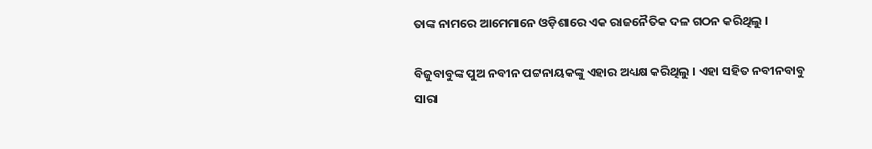ତାଙ୍କ ନାମରେ ଆମେମାନେ ଓଡ଼ିଶାରେ ଏକ ରାଜନୈତିକ ଦଳ ଗଠନ କରିଥିଲୁ ।

ବିଜୁବାବୁଙ୍କ ପୁଅ ନବୀନ ପଟ୍ଟନାୟକଙ୍କୁ ଏହାର ଅଧ୍ୟକ୍ଷ କରିଥିଲୁ । ଏହା ସହିତ ନବୀନବାବୁ ସାରା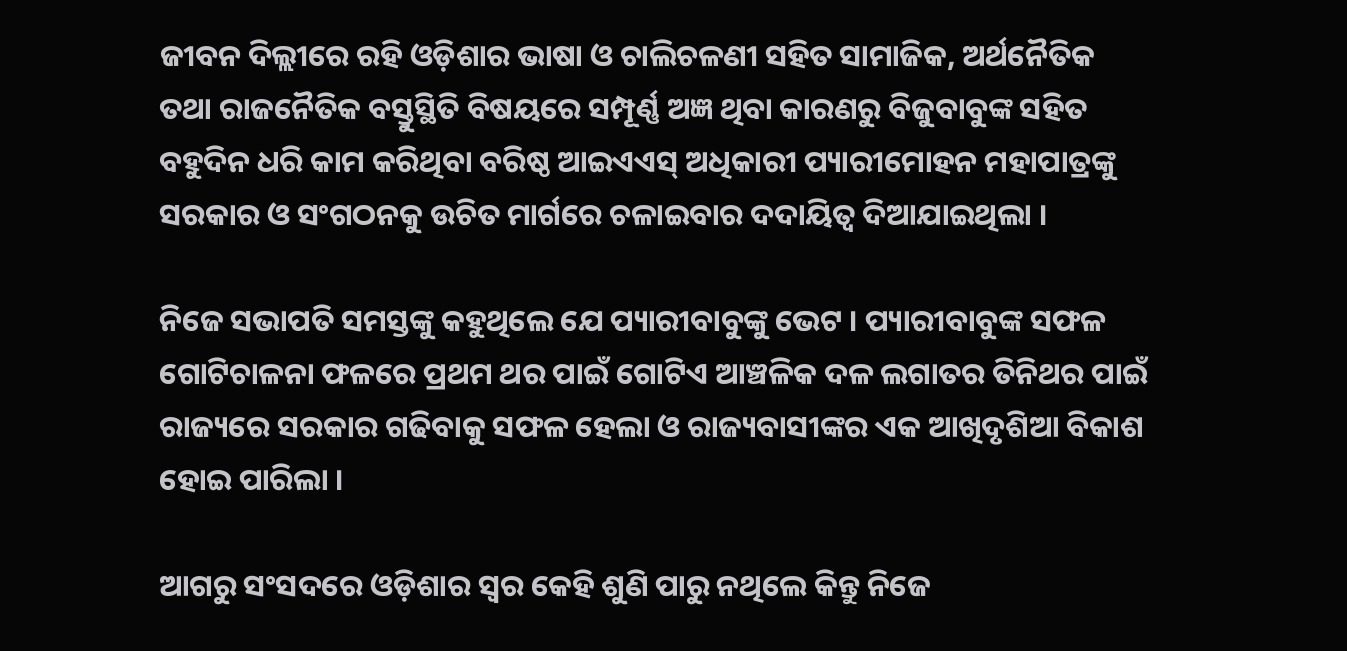ଜୀବନ ଦିଲ୍ଲୀରେ ରହି ଓଡ଼ିଶାର ଭାଷା ଓ ଚାଲିଚଳଣୀ ସହିତ ସାମାଜିକ, ଅର୍ଥନୈତିକ ତଥା ରାଜନୈତିକ ବସ୍ତୁସ୍ଥିତି ବିଷୟରେ ସମ୍ପୂର୍ଣ୍ଣ ଅଜ୍ଞ ଥିବା କାରଣରୁ ବିଜୁବାବୁଙ୍କ ସହିତ ବହୁଦିନ ଧରି କାମ କରିଥିବା ବରିଷ୍ଠ ଆଇଏଏସ୍ ଅଧିକାରୀ ପ୍ୟାରୀମୋହନ ମହାପାତ୍ରଙ୍କୁ ସରକାର ଓ ସଂଗଠନକୁ ଉଚିତ ମାର୍ଗରେ ଚଳାଇବାର ଦଦାୟିତ୍ୱ ଦିଆଯାଇଥିଲା ।

ନିଜେ ସଭାପତି ସମସ୍ତଙ୍କୁ କହୁଥିଲେ ଯେ ପ୍ୟାରୀବାବୁଙ୍କୁ ଭେଟ । ପ୍ୟାରୀବାବୁଙ୍କ ସଫଳ ଗୋଟିଚାଳନା ଫଳରେ ପ୍ରଥମ ଥର ପାଇଁ ଗୋଟିଏ ଆଞ୍ଚଳିକ ଦଳ ଲଗାତର ତିନିଥର ପାଇଁ ରାଜ୍ୟରେ ସରକାର ଗଢିବାକୁ ସଫଳ ହେଲା ଓ ରାଜ୍ୟବାସୀଙ୍କର ଏକ ଆଖିଦୃଶିଆ ବିକାଶ ହୋଇ ପାରିଲା ।

ଆଗରୁ ସଂସଦରେ ଓଡ଼ିଶାର ସ୍ୱର କେହି ଶୁଣି ପାରୁ ନଥିଲେ କିନ୍ତୁ ନିଜେ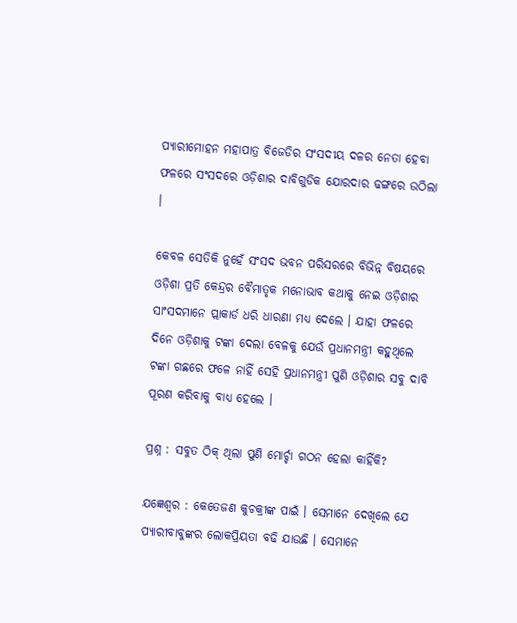ପ୍ୟାରୀମୋହନ ମହାପାତ୍ର ବିଜେଡିର ସଂସଦୀୟ ଦଳର ନେତା ହେବା ଫଳରେ ସଂସଦରେ ଓଡ଼ିଶାର ଦାବିଗୁଡିକ ଯୋରଦାର ଢଙ୍ଗରେ ଉଠିଲା ।

କେବଳ ସେତିକି ନୁହେଁ ସଂସଦ ଭବନ ପରିସରରେ ବିଭିନ୍ନ ବିଷୟରେ ଓଡ଼ିଶା ପ୍ରତି କେନ୍ଦ୍ରର ବୈମାତୃକ ମନୋଭାବ କଥାକୁ ନେଇ ଓଡ଼ିଶାର ସାଂସଦମାନେ ପ୍ଲାକାର୍ଡ ଧରି ଧାରଣା ମଧ୍ୟ ଦେଲେ । ଯାହା ଫଳରେ ଦିନେ ଓଡ଼ିଶାକୁ ଟଙ୍କା ଦେଲା ବେଳକୁ ଯେଉଁ ପ୍ରଧାନମନ୍ତ୍ରୀ କହୁଥିଲେ ଟଙ୍କା ଗଛରେ ଫଳେ ନାହିଁ ସେହି ପ୍ରଧାନମନ୍ତ୍ରୀ ପୁଣି ଓଡ଼ିଶାର ସବୁ ଦାବି ପୂରଣ କରିବାକୁ ବାଧ୍ୟ ହେଲେ ।

ପ୍ରଶ୍ନ : ସବୁତ ଠିକ୍ ଥିଲା ପୁଣି ମୋର୍ଚ୍ଚା ଗଠନ ହେଲା କାହିଁକି?

ଯଜ୍ଞେଶ୍ୱର : କେତେଜଣ କୁଚକ୍ରୀଙ୍କ ପାଇଁ । ସେମାନେ ଦେଖିଲେ ଯେ ପ୍ୟାରୀବାବୁଙ୍କର ଲୋକପ୍ରିୟତା ବଢି ଯାଉଛି । ସେମାନେ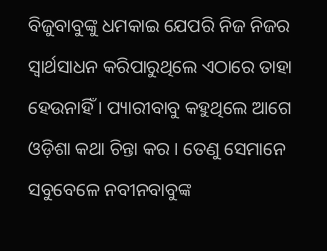ବିଜୁବାବୁଙ୍କୁ ଧମକାଇ ଯେପରି ନିଜ ନିଜର ସ୍ୱାର୍ଥସାଧନ କରିପାରୁଥିଲେ ଏଠାରେ ତାହା ହେଉନାହିଁ । ପ୍ୟାରୀବାବୁ କହୁଥିଲେ ଆଗେ ଓଡ଼ିଶା କଥା ଚିନ୍ତା କର । ତେଣୁ ସେମାନେ ସବୁବେଳେ ନବୀନବାବୁଙ୍କ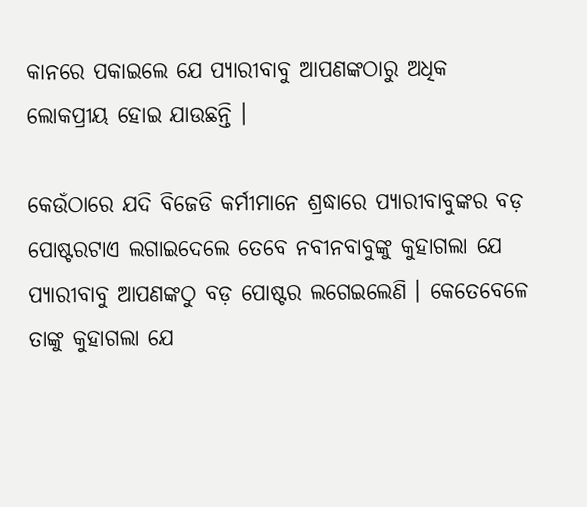କାନରେ ପକାଇଲେ ଯେ ପ୍ୟାରୀବାବୁ ଆପଣଙ୍କଠାରୁ ଅଧିକ ଲୋକପ୍ରୀୟ ହୋଇ ଯାଉଛନ୍ତି ।

କେଉଁଠାରେ ଯଦି ବିଜେଡି କର୍ମୀମାନେ ଶ୍ରଦ୍ଧାରେ ପ୍ୟାରୀବାବୁଙ୍କର ବଡ଼ ପୋଷ୍ଟରଟାଏ ଲଗାଇଦେଲେ ତେବେ ନବୀନବାବୁଙ୍କୁ କୁହାଗଲା ଯେ ପ୍ୟାରୀବାବୁ ଆପଣଙ୍କଠୁ ବଡ଼ ପୋଷ୍ଟର ଲଗେଇଲେଣି । କେତେବେଳେ ତାଙ୍କୁ କୁହାଗଲା ଯେ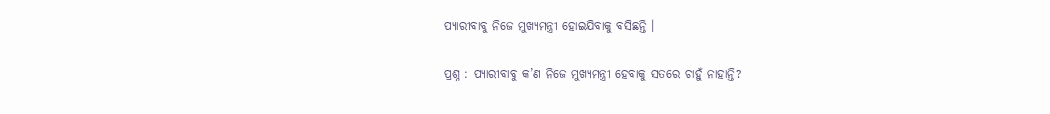ପ୍ୟାରୀବାବୁ ନିଜେ ମୁଖ୍ୟମନ୍ତ୍ରୀ ହୋଇଯିବାକୁ ବସିଛନ୍ତି ।

ପ୍ରଶ୍ନ : ପ୍ୟାରୀବାବୁ କ’ଣ ନିଜେ ମୁଖ୍ୟମନ୍ତ୍ରୀ ହେବାକୁ ସତରେ ଚାହୁଁ ନାହାନ୍ତି?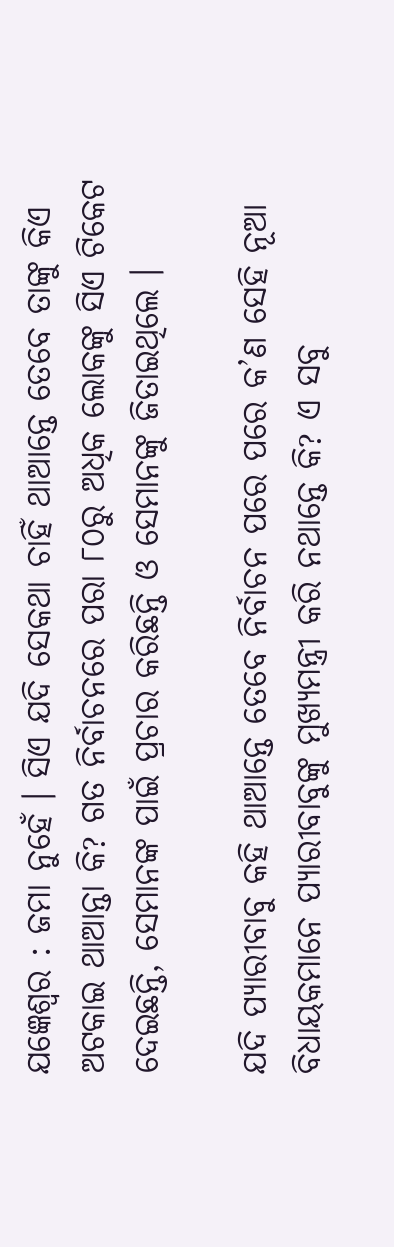ଯଜ୍ଞେଶ୍ୱର : ଜମା ନୁହେଁ । ସିଏ ଯଦି ସେକଥା ଚାହିଁ ଥାଆନ୍ତେ ତେବେ ତାଙ୍କୁ କିଏ ଅଟକାଇ ଥାଆନ୍ତା କି? ଗତ ନିର୍ବାଚନରେ ପରା ୮୦ରୁ ଅଧିକ ଲୋକଙ୍କୁ ସିଏ ଟିକେଟ ଦେଇଛନ୍ତି, ସେମାନଙ୍କ ପାଇଁ ପ୍ରଚାର କରିଛନ୍ତି ଓ ସେମାନଙ୍କୁ ଜିତାଇଥିଲେ ।

ଯଦି ପ୍ୟାରୀବାବୁ କହି ଥାଆନ୍ତେ ତେବେ ନିର୍ବାଚନ ପରେ ପରେ କ’ଣ ସେହି ନୂଆ ବିଧାୟକମାନେ ପ୍ୟାରୀବାବୁଙ୍କୁ ମୁଖ୍ୟମନ୍ତ୍ରୀ କରି ନଥାନ୍ତେ କି? ଏ ସବୁ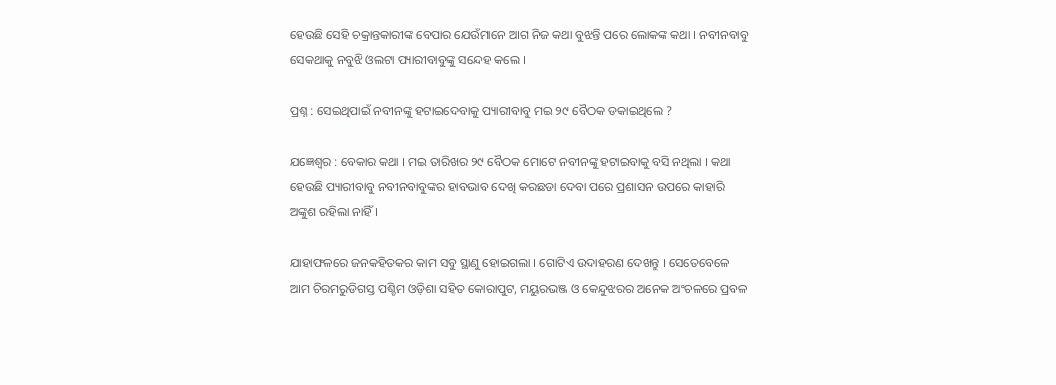ହେଉଛି ସେହି ଚକ୍ରାନ୍ତକାରୀଙ୍କ ବେପାର ଯେଉଁମାନେ ଆଗ ନିଜ କଥା ବୁଝନ୍ତି ପରେ ଲୋକଙ୍କ କଥା । ନବୀନବାବୁ ସେକଥାକୁ ନବୁଝି ଓଲଟା ପ୍ୟାରୀବାବୁଙ୍କୁ ସନ୍ଦେହ କଲେ ।

ପ୍ରଶ୍ନ : ସେଇଥିପାଇଁ ନବୀନଙ୍କୁ ହଟାଇଦେବାକୁ ପ୍ୟାରୀବାବୁ ମଇ ୨୯ ବୈଠକ ଡକାଇଥିଲେ ?

ଯଜ୍ଞେଶ୍ୱର : ବେକାର କଥା । ମଇ ତାରିଖର ୨୯ ବୈଠକ ମୋଟେ ନବୀନଙ୍କୁ ହଟାଇବାକୁ ବସି ନଥିଲା । କଥା ହେଉଛି ପ୍ୟାରୀବାବୁ ନବୀନବାବୁଙ୍କର ହାବଭାବ ଦେଖି କରଛଡା ଦେବା ପରେ ପ୍ରଶାସନ ଉପରେ କାହାରି ଅଙ୍କୁଶ ରହିଲା ନାହିଁ ।

ଯାହାଫଳରେ ଜନକହିତକର କାମ ସବୁ ସ୍ଥାଣୁ ହୋଇଗଲା । ଗୋଟିଏ ଉଦାହରଣ ଦେଖନ୍ତୁ । ସେତେବେଳେ ଆମ ଚିରମରୁଡିଗସ୍ତ ପଶ୍ଚିମ ଓଡ଼ିଶା ସହିତ କୋରାପୁଟ, ମୟୁରଭଞ୍ଜ ଓ କେନ୍ଦୁଝରର ଅନେକ ଅଂଚଳରେ ପ୍ରବଳ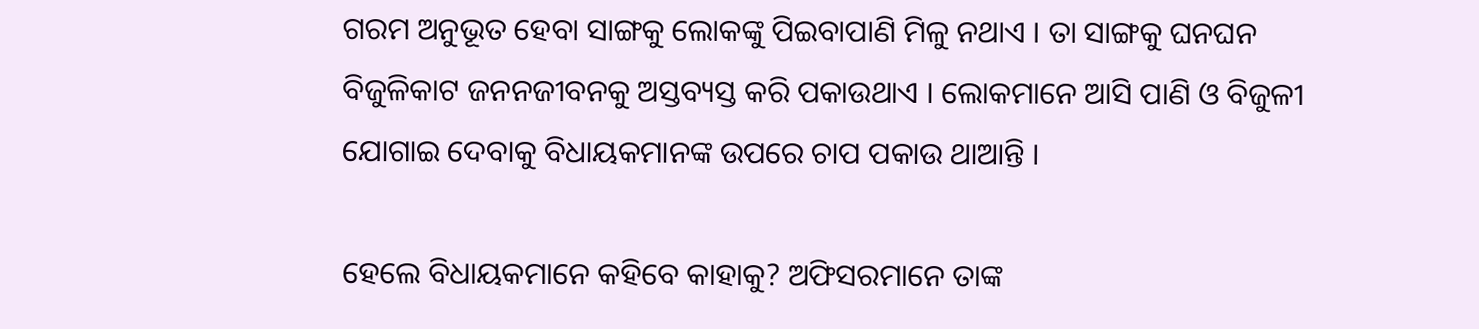ଗରମ ଅନୁଭୂତ ହେବା ସାଙ୍ଗକୁ ଲୋକଙ୍କୁ ପିଇବାପାଣି ମିଳୁ ନଥାଏ । ତା ସାଙ୍ଗକୁ ଘନଘନ ବିଜୁଳିକାଟ ଜନନଜୀବନକୁ ଅସ୍ତବ୍ୟସ୍ତ କରି ପକାଉଥାଏ । ଲୋକମାନେ ଆସି ପାଣି ଓ ବିଜୁଳୀ ଯୋଗାଇ ଦେବାକୁ ବିଧାୟକମାନଙ୍କ ଉପରେ ଚାପ ପକାଉ ଥାଆନ୍ତି ।

ହେଲେ ବିଧାୟକମାନେ କହିବେ କାହାକୁ? ଅଫିସରମାନେ ତାଙ୍କ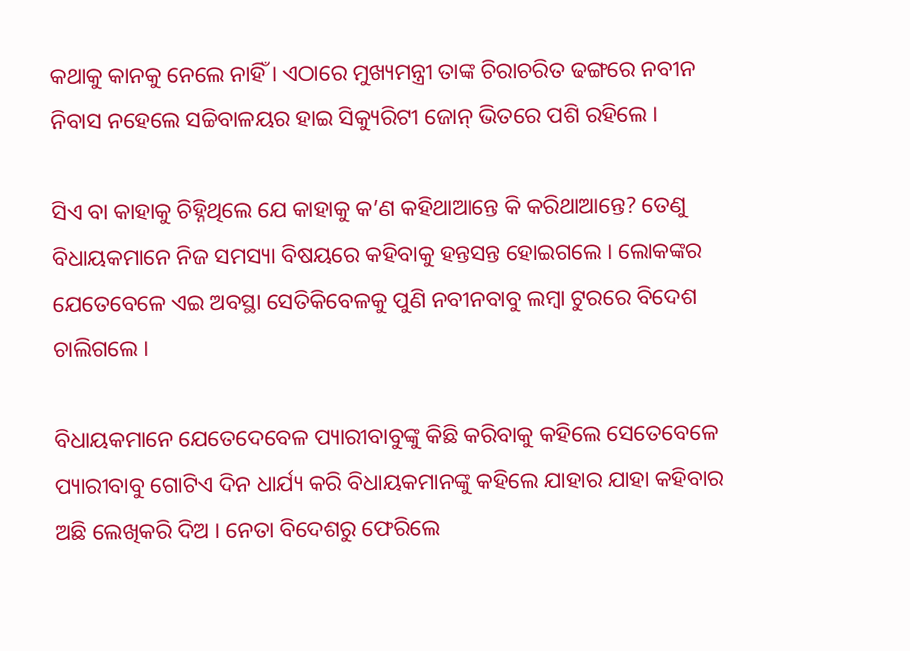କଥାକୁ କାନକୁ ନେଲେ ନାହିଁ । ଏଠାରେ ମୁଖ୍ୟମନ୍ତ୍ରୀ ତାଙ୍କ ଚିରାଚରିତ ଢଙ୍ଗରେ ନବୀନ ନିବାସ ନହେଲେ ସଚ୍ଚିବାଳୟର ହାଇ ସିକ୍ୟୁରିଟୀ ଜୋନ୍ ଭିତରେ ପଶି ରହିଲେ ।

ସିଏ ବା କାହାକୁ ଚିହ୍ନିଥିଲେ ଯେ କାହାକୁ କ’ଣ କହିଥାଆନ୍ତେ କି କରିଥାଆନ୍ତେ? ତେଣୁ ବିଧାୟକମାନେ ନିଜ ସମସ୍ୟା ବିଷୟରେ କହିବାକୁ ହନ୍ତସନ୍ତ ହୋଇଗଲେ । ଲୋକଙ୍କର ଯେତେବେଳେ ଏଇ ଅବସ୍ଥା ସେତିକିବେଳକୁ ପୁଣି ନବୀନବାବୁ ଲମ୍ବା ଟୁରରେ ବିଦେଶ ଚାଲିଗଲେ ।

ବିଧାୟକମାନେ ଯେତେଦେବେଳ ପ୍ୟାରୀବାବୁଙ୍କୁ କିଛି କରିବାକୁ କହିଲେ ସେତେବେଳେ ପ୍ୟାରୀବାବୁ ଗୋଟିଏ ଦିନ ଧାର୍ଯ୍ୟ କରି ବିଧାୟକମାନଙ୍କୁ କହିଲେ ଯାହାର ଯାହା କହିବାର ଅଛି ଲେଖିକରି ଦିଅ । ନେତା ବିଦେଶରୁ ଫେରିଲେ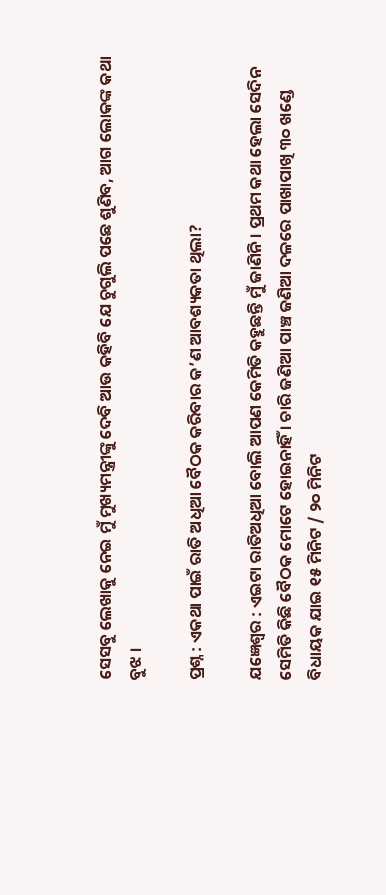ସେସବୁ ଲେଖାକୁ ନେଇ ମୁଁ ମୁଖ୍ୟମନ୍ତ୍ରୀଙ୍କୁ ଦେବି ଆଉ କହିବି ଯେ ଚୁଗୁଲି ପଛେ ଶୁଣିବ, ଆଗ ଲୋକଙ୍କ କଥା ବୁଝ ।

ପ୍ରଶ୍ନ : ଏକଥା ପାଇଁ ରାତି ଅଧିଆ ବୈଠକ କରିବାର କ’ଣ ଆବଶ୍ୟକତା ଥିଲା?

ଯଜ୍ଞେଶ୍ୱର : ଏଇଟା ରାତିଅଧିଆ ବୋଲି ଆପଣ କେମିତି କହୁଛନ୍ତି ମୁଁ ଜାଣିନି । ପ୍ରଥମ କଥା ହେଲା ସେଦିନ ସେମିତି କିଛି ବୈଠକ ମୋଟେ ହୋଇନାହିଁ । ଚାରି ଜଣିଆ ପାଞ୍ଚ ଜଣିଆ ଦଳରେ ପାଖାପାଖି ୩୦ ଖଣ୍ଡେ ବିଧାୟକ ଯାଇ ୧୫ ମିନିଟ / ୨୦ ମିନିଟ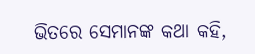ଭିତରେ ସେମାନଙ୍କ କଥା କହି,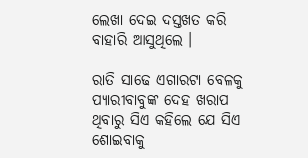ଲେଖା ଦେଇ ଦସ୍ତଖତ କରି ବାହାରି ଆସୁଥିଲେ ।

ରାତି ସାଢେ ଏଗାରଟା ବେଳକୁ ପ୍ୟାରୀବାବୁଙ୍କ ଦେହ ଖରାପ ଥିବାରୁ ସିଏ କହିଲେ ଯେ ସିଏ ଶୋଇବାକୁ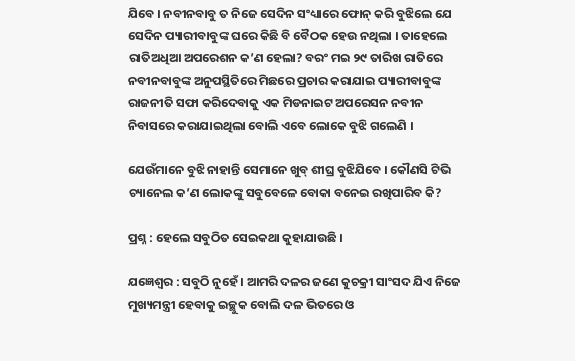ଯିବେ । ନବୀନବାବୁ ତ ନିଜେ ସେଦିନ ସଂଧ୍ୟାରେ ଫୋନ୍ କରି ବୁଝିଲେ ଯେ ସେଦିନ ପ୍ୟାରୀବାବୁଙ୍କ ଘରେ କିଛି ବି ବୈଠକ ହେଉ ନଥିଲା । ତାହେଲେ ରାତିଅଧିଆ ଅପରେଶନ କ’ଣ ହେଲା? ବରଂ ମଇ ୨୯ ତାରିଖ ରାତିରେ ନବୀନବାବୁଙ୍କ ଅନୁପସ୍ଥିତିରେ ମିଛରେ ପ୍ରଚାର କରାଯାଇ ପ୍ୟାରୀବାବୁଙ୍କ ରାଜନୀତି ସଫା କରିଦେବାକୁ ଏକ ମିଡନାଇଟ ଅପରେସନ ନବୀନ ନିବାସରେ କରାଯାଇଥିଲା ବୋଲି ଏବେ ଲୋକେ ବୁଝି ଗଲେଣି ।

ଯେଉଁମାନେ ବୁଝି ନାହାନ୍ତି ସେମାନେ ଖୁବ୍ ଶୀଘ୍ର ବୁଝିଯିବେ । କୌଣସି ଟିଭି ଚ୍ୟାନେଲ କ’ଣ ଲୋକଙ୍କୁ ସବୁବେଳେ ବୋକା ବନେଇ ରଖିପାରିବ କି?

ପ୍ରଶ୍ନ : ହେଲେ ସବୁଠିତ ସେଇକଥା କୁହାଯାଉଛି ।

ଯଜ୍ଞେଶ୍ୱର : ସବୁଠି ନୁହେଁ । ଆମରି ଦଳର ଜଣେ କୁଚକ୍ରୀ ସାଂସଦ ଯିଏ ନିଜେ ମୁଖ୍ୟମନ୍ତ୍ରୀ ହେବାକୁ ଇଚ୍ଛୁକ ବୋଲି ଦଳ ଭିତରେ ଓ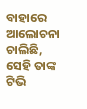ବାହାରେ ଆଲୋଚନା ଚାଲିଛି, ସେହି ତାଙ୍କ ଟିଭି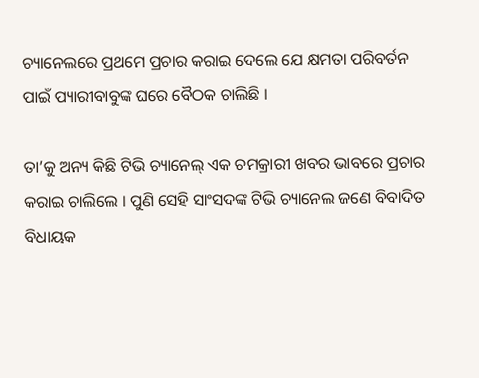ଚ୍ୟାନେଲରେ ପ୍ରଥମେ ପ୍ରଚାର କରାଇ ଦେଲେ ଯେ କ୍ଷମତା ପରିବର୍ତନ ପାଇଁ ପ୍ୟାରୀବାବୁଙ୍କ ଘରେ ବୈଠକ ଚାଲିଛି ।

ତା’କୁ ଅନ୍ୟ କିଛି ଟିଭି ଚ୍ୟାନେଲ୍ ଏକ ଚମକ୍ରାରୀ ଖବର ଭାବରେ ପ୍ରଚାର କରାଇ ଚାଲିଲେ । ପୁଣି ସେହି ସାଂସଦଙ୍କ ଟିଭି ଚ୍ୟାନେଲ ଜଣେ ବିବାଦିତ ବିଧାୟକ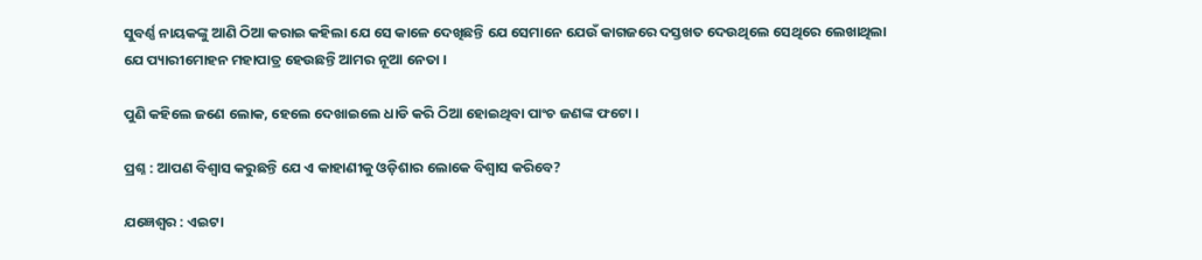ସୁବର୍ଣ୍ଣ ନାୟକଙ୍କୁ ଆଣି ଠିଆ କରାଇ କହିଲା ଯେ ସେ କାଳେ ଦେଖିଛନ୍ତି ଯେ ସେମାନେ ଯେଉଁ କାଗଜରେ ଦସ୍ତଖତ ଦେଉଥିଲେ ସେଥିରେ ଲେଖାଥିଲା ଯେ ପ୍ୟାରୀମୋହନ ମହାପାତ୍ର ହେଉଛନ୍ତି ଆମର ନୂଆ ନେତା ।

ପୁଣି କହିଲେ ଜଣେ ଲୋକ, ହେଲେ ଦେଖାଇଲେ ଧାଡି କରି ଠିଆ ହୋଇଥିବା ପାଂଚ ଜଣଙ୍କ ଫଟୋ ।

ପ୍ରଶ୍ନ : ଆପଣ ବିଶ୍ୱାସ କରୁଛନ୍ତି ଯେ ଏ କାହାଣୀକୁ ଓଡ଼ିଶାର ଲୋକେ ବିଶ୍ୱାସ କରିବେ?

ଯଜ୍ଞେଶ୍ୱର : ଏଇଟା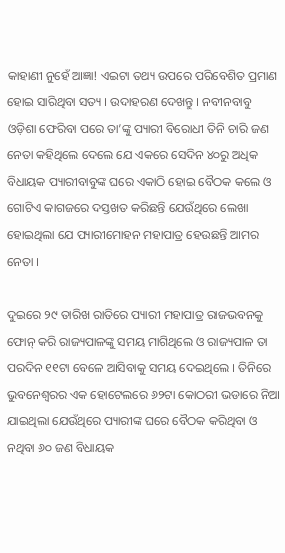କାହାଣୀ ନୁହେଁ ଆଜ୍ଞା! ଏଇଟା ତଥ୍ୟ ଉପରେ ପରିବେଶିତ ପ୍ରମାଣ ହୋଇ ସାରିଥିବା ସତ୍ୟ । ଉଦାହରଣ ଦେଖନ୍ତୁ । ନବୀନବାବୁ ଓଡ଼ିଶା ଫେରିବା ପରେ ତା’ଙ୍କୁ ପ୍ୟାରୀ ବିରୋଧୀ ତିନି ଚାରି ଜଣ ନେତା କହିଥିଲେ ଦେଲେ ଯେ ଏକରେ ସେଦିନ ୪୦ରୁ ଅଧିକ ବିଧାୟକ ପ୍ୟାରୀବାବୁଙ୍କ ଘରେ ଏକାଠି ହୋଇ ବୈଠକ କଲେ ଓ ଗୋଟିଏ କାଗଜରେ ଦସ୍ତଖତ କରିଛନ୍ତି ଯେଉଁଥିରେ ଲେଖା ହୋଇଥିଲା ଯେ ପ୍ୟାରୀମୋହନ ମହାପାତ୍ର ହେଉଛନ୍ତି ଆମର ନେତା ।

ଦୁଇରେ ୨୯ ତାରିଖ ରାତିରେ ପ୍ୟାରୀ ମହାପାତ୍ର ରାଜଭବନକୁ ଫୋନ୍ କରି ରାଜ୍ୟପାଳଙ୍କୁ ସମୟ ମାଗିଥିଲେ ଓ ରାଜ୍ୟପାଳ ତା ପରଦିନ ୧୧ଟା ବେଳେ ଆସିବାକୁ ସମୟ ଦେଇଥିଲେ । ତିନିରେ ଭୁବନେଶ୍ୱରର ଏକ ହୋଟେଲରେ ୬୨ଟା କୋଠରୀ ଭଡାରେ ନିଆ ଯାଇଥିଲା ଯେଉଁଥିରେ ପ୍ୟାରୀଙ୍କ ଘରେ ବୈଠକ କରିଥିବା ଓ ନଥିବା ୬୦ ଜଣ ବିଧାୟକ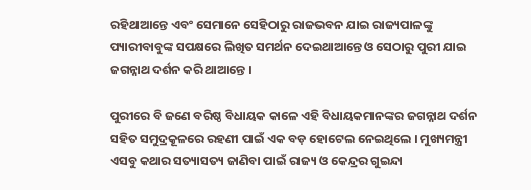ରହିଥାଆନ୍ତେ ଏବଂ ସେମାନେ ସେହିଠାରୁ ରାଜଭବନ ଯାଇ ରାଜ୍ୟପାଳଙ୍କୁ ପ୍ୟାରୀବାବୁଙ୍କ ସପକ୍ଷରେ ଲିଖିତ ସମର୍ଥନ ଦେଇଥାଆନ୍ତେ ଓ ସେଠାରୁ ପୁରୀ ଯାଇ ଜଗନ୍ନାଥ ଦର୍ଶନ କରି ଥାଆନ୍ତେ ।

ପୁରୀରେ ବି ଜଣେ ବରିଷ୍ଠ ବିଧାୟକ କାଳେ ଏହି ବିଧାୟକମାନଙ୍କର ଜଗନ୍ନାଥ ଦର୍ଶନ ସହିତ ସମୁଦ୍ରକୂଳରେ ରହଣୀ ପାଇଁ ଏକ ବଡ଼ ହୋଟେଲ ନେଇଥିଲେ । ମୁଖ୍ୟମନ୍ତ୍ରୀ ଏସବୁ କଥାର ସତ୍ୟାସତ୍ୟ ଜାଣିବା ପାଇଁ ରାଜ୍ୟ ଓ କେନ୍ଦ୍ରର ଗୁଇନ୍ଦା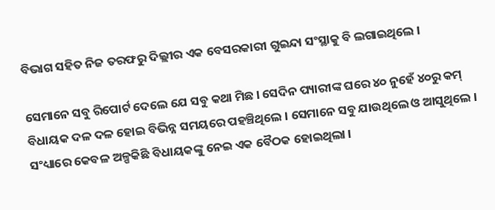ବିଭାଗ ସହିତ ନିଜ ତରଫରୁ ଦିଲ୍ଲୀର ଏକ ବେସରକାରୀ ଗୁଇନ୍ଦା ସଂସ୍ଥାକୁ ବି ଲଗାଇଥିଲେ ।

ସେମାନେ ସବୁ ରିପୋର୍ଟ ଦେଲେ ଯେ ସବୁ କଥା ମିଛ । ସେଦିନ ପ୍ୟାରୀଙ୍କ ଘରେ ୪୦ ନୁହେଁ ୪୦ରୁ କମ୍ ବିଧାୟକ ଦଳ ଦଳ ହୋଇ ବିଭିନ୍ନ ସମୟରେ ପହଞ୍ଚିଥିଲେ । ସେମାନେ ସବୁ ଯାଉଥିଲେ ଓ ଆସୁଥିଲେ । ସଂଧ୍ୟାରେ କେବଳ ଅଳ୍ପକିଛି ବିଧାୟକଙ୍କୁ ନେଇ ଏକ ବୈଠକ ହୋଇଥିଲା ।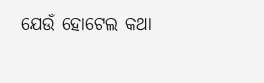ଯେଉଁ ହୋଟେଲ କଥା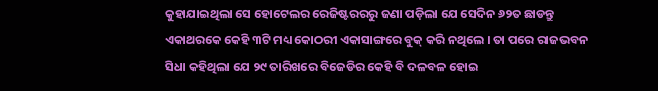କୁହାଯାଇଥିଲା ସେ ହୋଟେଲର ରେଜିଷ୍ଟରରରୁ ଜଣା ପଡ଼ିଲା ଯେ ସେଦିନ ୬୨ତ ଛାଡନ୍ତୁ ଏକାଥରକେ କେହି ୩ଟି ମଧ୍ୟ କୋଠରୀ ଏକାସାଙ୍ଗରେ ବୁକ୍ କରି ନଥିଲେ । ତା ପରେ ରାଜଭବନ ସିଧା କହିଥିଲା ଯେ ୨୯ ତାରିଖରେ ବିଜେଡିର କେହି ବି ଦଳବଳ ହୋଇ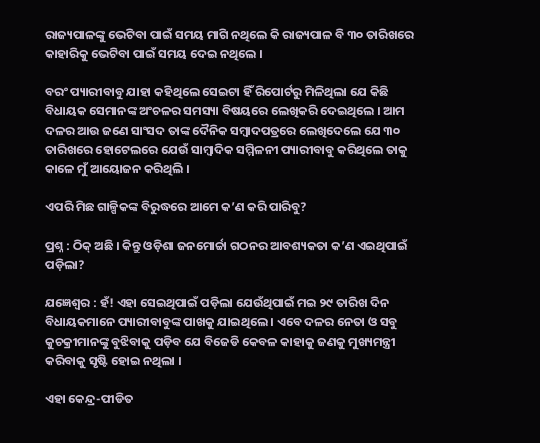ରାଜ୍ୟପାଳଙ୍କୁ ଭେଟିବା ପାଇଁ ସମୟ ମାଗି ନଥିଲେ କି ରାଜ୍ୟପାଳ ବି ୩୦ ତାରିଖରେ କାହାରିକୁ ଭେଟିବା ପାଇଁ ସମୟ ଦେଇ ନଥିଲେ ।

ବରଂ ପ୍ୟାରୀବାବୁ ଯାହା କହିଥିଲେ ସେଇଟା ହିଁ ରିପୋର୍ଟରୁ ମିଳିଥିଲା ଯେ କିଛି ବିଧାୟକ ସେମାନଙ୍କ ଅଂଚଳର ସମସ୍ୟା ବିଷୟରେ ଲେଖିକରି ଦେଇଥିଲେ । ଆମ ଦଳର ଆଉ ଜଣେ ସାଂସଦ ତାଙ୍କ ଦୈନିକ ସମ୍ବାଦପତ୍ରରେ ଲେଖିଦେଲେ ଯେ ୩୦ ତାରିଖରେ ହୋଟେଲରେ ଯେଉଁ ସାମ୍ବାଦିକ ସମ୍ମିଳନୀ ପ୍ୟାରୀବାବୁ କରିଥିଲେ ତାକୁ କାଳେ ମୁଁ ଆୟୋଜନ କରିଥିଲି ।

ଏପରି ମିଛ ଗାଳ୍ପିକଙ୍କ ବିରୁଦ୍ଧରେ ଆମେ କ’ଣ କରି ପାରିବୁ?

ପ୍ରଶ୍ନ : ଠିକ୍ ଅଛି । କିନ୍ତୁ ଓଡ଼ିଶା ଜନମୋର୍ଚ୍ଚା ଗଠନର ଆବଶ୍ୟକତା କ’ଣ ଏଇଥିପାଇଁ ପଡ଼ିଲା?

ଯଜ୍ଞେଶ୍ୱର : ହଁ! ଏହା ସେଇଥିପାଇଁ ପଡ଼ିଲା ଯେଉଁଥିପାଇଁ ମଇ ୨୯ ତାରିଖ ଦିନ ବିଧାୟକମାନେ ପ୍ୟାରୀବାବୁଙ୍କ ପାଖକୁ ଯାଇଥିଲେ । ଏବେ ଦଳର ନେତା ଓ ସବୁ କୁଚକ୍ରୀମାନଙ୍କୁ ବୁଝିବାକୁ ପଡ଼ିବ ଯେ ବିଜେଡି କେବଳ କାହାକୁ ଜଣକୁ ମୁଖ୍ୟମନ୍ତ୍ରୀ କରିବାକୁ ସୃଷ୍ଟି ହୋଇ ନଥିଲା ।

ଏହା କେନ୍ଦ୍ର-ପୀଡିତ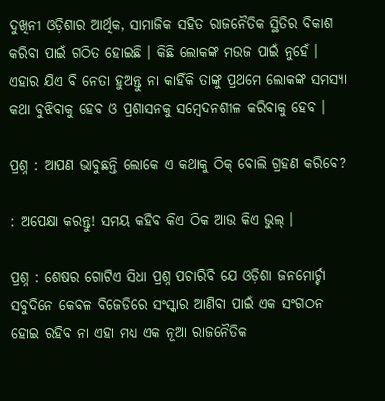ଦୁଖିନୀ ଓଡ଼ିଶାର ଆର୍ଥିକ, ସାମାଜିକ ସହିତ ରାଜନୈତିକ ସ୍ଥିତିର ବିକାଶ କରିବା ପାଇଁ ଗଠିତ ହୋଇଛି । କିଛି ଲୋକଙ୍କ ମଉଜ ପାଇଁ ନୁହେଁ । ଏହାର ଯିଏ ବି ନେତା ହୁଅନ୍ତୁ ନା କାହିଁକି ତାଙ୍କୁ ପ୍ରଥମେ ଲୋକଙ୍କ ସମସ୍ୟା କଥା ବୁଝିବାକୁ ହେବ ଓ ପ୍ରଶାସନକୁ ସମ୍ବେଦନଶୀଳ କରିବାକୁ ହେବ ।

ପ୍ରଶ୍ନ : ଆପଣ ଭାବୁଛନ୍ତି ଲୋକେ ଏ କଥାକୁ ଠିକ୍ ବୋଲି ଗ୍ରହଣ କରିବେ?

: ଅପେକ୍ଷା କରନ୍ତୁ! ସମୟ କହିବ କିଏ ଠିକ ଆଉ କିଏ ଭୁଲ୍ ।

ପ୍ରଶ୍ନ : ଶେଷର ଗୋଟିଏ ସିଧା ପ୍ରଶ୍ନ ପଚାରିବି ଯେ ଓଡ଼ିଶା ଜନମୋର୍ଚ୍ଚା ସବୁଦିନେ କେବଳ ବିଜେଡିରେ ସଂସ୍କାର ଆଣିବା ପାଇଁ ଏକ ସଂଗଠନ ହୋଇ ରହିବ ନା ଏହା ମଧ୍ୟ ଏକ ନୂଆ ରାଜନୈତିକ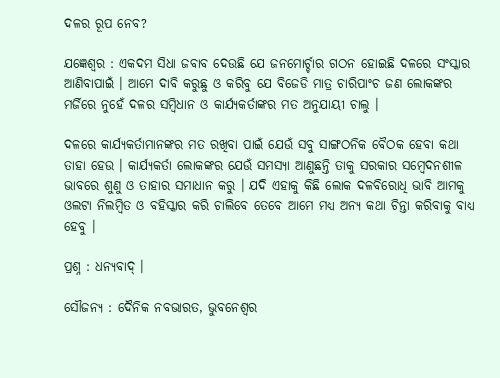ଦଳର ରୂପ ନେବ?

ଯଜ୍ଞେଶ୍ୱର : ଏକଦମ ସିଧା ଜବାବ ଦେଉଛି ଯେ ଜନମୋର୍ଚ୍ଚାର ଗଠନ ହୋଇଛି ଦଳରେ ସଂସ୍କାର ଆଣିବାପାଇଁ । ଆମେ ଦାବି କରୁଛୁ ଓ କରିବୁ ଯେ ବିଜେଡି ମାତ୍ର ଚାରିପାଂଚ ଜଣ ଲୋକଙ୍କର ମର୍ଜିରେ ନୁହେଁ ଦଳର ସମ୍ବିଧାନ ଓ କାର୍ଯ୍ୟକର୍ତାଙ୍କର ମତ ଅନୁଯାୟୀ ଚାଲୁ ।

ଦଳରେ କାର୍ଯ୍ୟକର୍ତାମାନଙ୍କର ମତ ରଖିବା ପାଇଁ ଯେଉଁ ସବୁ ସାଙ୍ଗଠନିକ ବୈଠକ ହେବା କଥା ତାହା ହେଉ । କାର୍ଯ୍ୟକର୍ତା ଲୋକଙ୍କର ଯେଉଁ ସମସ୍ୟା ଆଣୁଛନ୍ତି ତାକୁ ସରକାର ସମ୍ବେଦନଶୀଳ ଭାବରେ ଶୁଣୁ ଓ ତାହାର ସମାଧାନ କରୁ । ଯଦି ଏହାକୁ କିଛି ଲୋକ ଦଳବିରୋଧି ଭାବି ଆମକୁ ଓଲଟା ନିଲମ୍ବିତ ଓ ବହିସ୍କାର କରି ଚାଲିବେ ତେବେ ଆମେ ମଧ୍ୟ ଅନ୍ୟ କଥା ଚିନ୍ତା କରିବାକୁ ବାଧ୍ୟ ହେବୁ ।

ପ୍ରଶ୍ନ : ଧନ୍ୟବାଦ୍ ।

ସୌଜନ୍ୟ : ଦୈନିକ ନବଭାରତ, ଭୁବନେଶ୍ୱର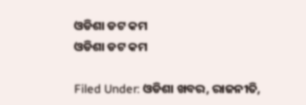ଓଡିଶା ଡଟ କମ
ଓଡିଶା ଡଟ କମ

Filed Under: ଓଡିଶା ଖବର, ରାଜନୀତି,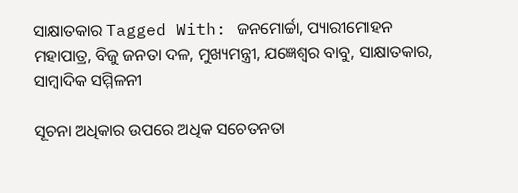ସାକ୍ଷାତକାର Tagged With: ଜନମୋର୍ଚ୍ଚା, ପ୍ୟାରୀମୋହନ ମହାପାତ୍ର, ବିଜୁ ଜନତା ଦଳ, ମୁଖ୍ୟମନ୍ତ୍ରୀ, ଯଜ୍ଞେଶ୍ୱର ବାବୁ, ସାକ୍ଷାତକାର, ସାମ୍ବାଦିକ ସମ୍ମିଳନୀ

ସୂଚନା ଅଧିକାର ଉପରେ ଅଧିକ ସଚେତନତା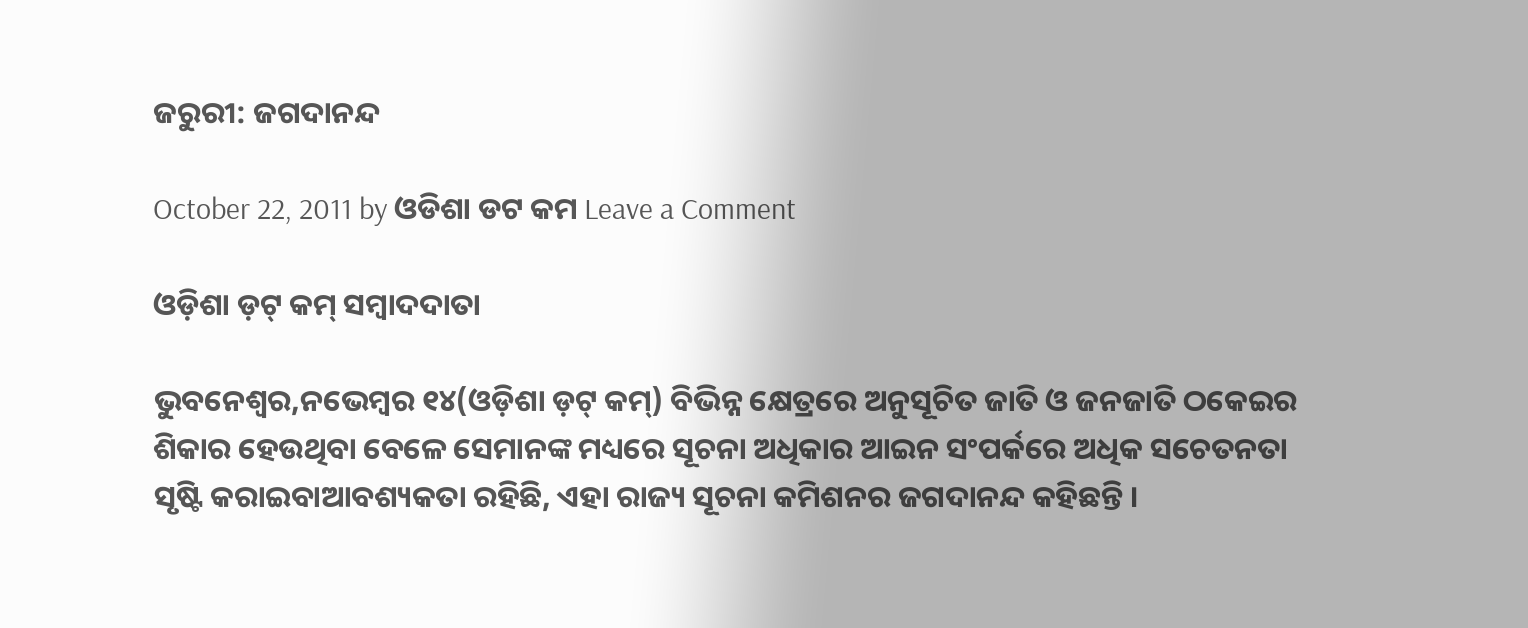ଜରୁରୀ: ଜଗଦାନନ୍ଦ

October 22, 2011 by ଓଡିଶା ଡଟ କମ Leave a Comment

ଓଡ଼ିଶା ଡ଼ଟ୍ କମ୍ ସମ୍ବାଦଦାତା

ଭୁବନେଶ୍ୱର,ନଭେମ୍ବର ୧୪(ଓଡ଼ିଶା ଡ଼ଟ୍ କମ୍) ବିଭିନ୍ନ କ୍ଷେତ୍ରରେ ଅନୁସୂଚିତ ଜାତି ଓ ଜନଜାତି ଠକେଇର ଶିକାର ହେଉଥିବା ବେଳେ ସେମାନଙ୍କ ମଧ୍ୟରେ ସୂଚନା ଅଧିକାର ଆଇନ ସଂପର୍କରେ ଅଧିକ ସଚେତନତା ସୃଷ୍ଟି କରାଇବାଆବଶ୍ୟକତା ରହିଛି, ଏହା ରାଜ୍ୟ ସୂଚନା କମିଶନର ଜଗଦାନନ୍ଦ କହିଛନ୍ତି ।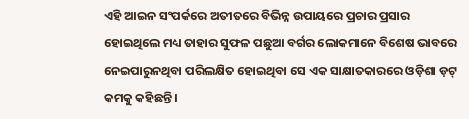ଏହି ଆଇନ ସଂପର୍କରେ ଅତୀତରେ ବିଭିନ୍ନ ଉପାୟରେ ପ୍ରଚାର ପ୍ରସାର ହୋଇଥିଲେ ମଧ୍ୟ ତାହାର ସୁଫଳ ପଛୁଆ ବର୍ଗର ଲୋକମାନେ ବିଶେଷ ଭାବରେ ନେଇପାରୁନଥିବା ପରିଲକ୍ଷିତ ହୋଇଥିବା ସେ ଏକ ସାକ୍ଷାତକାରରେ ଓଡ଼ିଶା ଡ଼ଟ୍ କମକୁ କହିଛନ୍ତି ।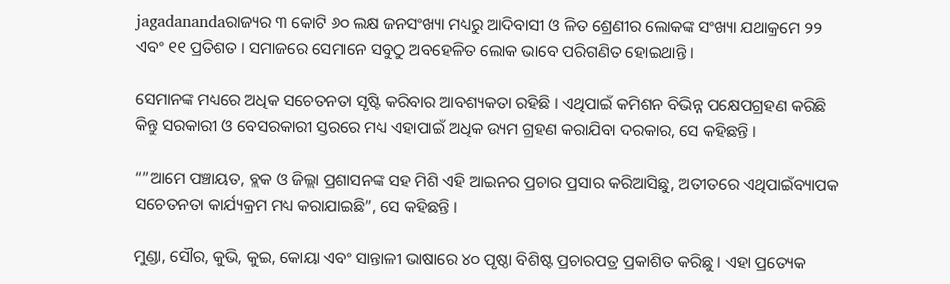jagadanandaରାଜ୍ୟର ୩ କୋଟି ୬୦ ଲକ୍ଷ ଜନସଂଖ୍ୟା ମଧ୍ୟରୁ ଆଦିବାସୀ ଓ ଳିତ ଶ୍ରେଣୀର ଲୋକଙ୍କ ସଂଖ୍ୟା ଯଥାକ୍ରମେ ୨୨ ଏବଂ ୧୧ ପ୍ରତିଶତ । ସମାଜରେ ସେମାନେ ସବୁଠୁ ଅବହେଳିତ ଲୋକ ଭାବେ ପରିଗଣିତ ହୋଇଥାନ୍ତି ।

ସେମାନଙ୍କ ମଧ୍ୟରେ ଅଧିକ ସଚେତନତା ସୃଷ୍ଟି କରିବାର ଆବଶ୍ୟକତା ରହିଛି । ଏଥିପାଇଁ କମିଶନ ବିଭିନ୍ନ ପକ୍ଷେପଗ୍ରହଣ କରିଛି କିନ୍ତୁ ସରକାରୀ ଓ ବେସରକାରୀ ସ୍ତରରେ ମଧ୍ୟ ଏହାପାଇଁ ଅଧିକ ଉ୍ୟମ ଗ୍ରହଣ କରାଯିବା ଦରକାର, ସେ କହିଛନ୍ତି ।

“”ଆମେ ପଞ୍ଚାୟତ, ବ୍ଲକ ଓ ଜିଲ୍ଲା ପ୍ରଶାସନଙ୍କ ସହ ମିଶି ଏହି ଆଇନର ପ୍ରଚାର ପ୍ରସାର କରିଆସିଛୁ, ଅତୀତରେ ଏଥିପାଇଁବ୍ୟାପକ ସଚେତନତା କାର୍ଯ୍ୟକ୍ରମ ମଧ୍ୟ କରାଯାଇଛି”, ସେ କହିଛନ୍ତି ।

ମୁଣ୍ଡା, ସୌର, କୁଭି, କୁଇ, କୋୟା ଏବଂ ସାନ୍ତାଳୀ ଭାଷାରେ ୪୦ ପୃଷ୍ଠା ବିଶିଷ୍ଟ ପ୍ରଚାରପତ୍ର ପ୍ରକାଶିତ କରିଛୁ । ଏହା ପ୍ରତ୍ୟେକ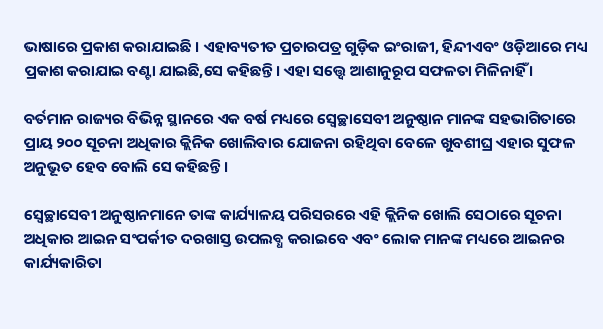ଭାଷାରେ ପ୍ରକାଶ କରାଯାଇଛି । ଏହାବ୍ୟତୀତ ପ୍ରଚାରପତ୍ର ଗୁଡ଼ିକ ଇଂରାଜୀ, ହିନ୍ଦୀଏବଂ ଓଡ଼ିଆରେ ମଧ୍ୟ ପ୍ରକାଶ କରାଯାଇ ବଣ୍ଟା ଯାଇଛି,ସେ କହିଛନ୍ତି । ଏହା ସତ୍ତ୍ୱେ ଆଶାନୁରୂପ ସଫଳତା ମିଳିନାହିଁ ।

ବର୍ତମାନ ରାଜ୍ୟର ବିଭିନ୍ନ ସ୍ଥାନରେ ଏକ ବର୍ଷ ମଧ୍ୟରେ ସ୍ୱେଚ୍ଛାସେବୀ ଅନୁଷ୍ଠାନ ମାନଙ୍କ ସହଭାଗିତାରେ ପ୍ରାୟ ୨୦୦ ସୂଚନା ଅଧିକାର କ୍ଲିନିକ ଖୋଲିବାର ଯୋଜନା ରହିଥିବା ବେଳେ ଖୁବଶୀଘ୍ର ଏହାର ସୁଫଳ ଅନୁଭୂତ ହେବ ବୋଲି ସେ କହିଛନ୍ତି ।

ସ୍ୱେଚ୍ଛାସେବୀ ଅନୁଷ୍ଠାନମାନେ ତାଙ୍କ କାର୍ଯ୍ୟାଳୟ ପରିସରରେ ଏହି କ୍ଲିନିକ ଖୋଲି ସେଠାରେ ସୂଚନା ଅଧିକାର ଆଇନ ସଂପର୍କୀତ ଦରଖାସ୍ତ ଉପଲବ୍ଧ କରାଇବେ ଏବଂ ଲୋକ ମାନଙ୍କ ମଧ୍ୟରେ ଆଇନର କାର୍ଯ୍ୟକାରିତା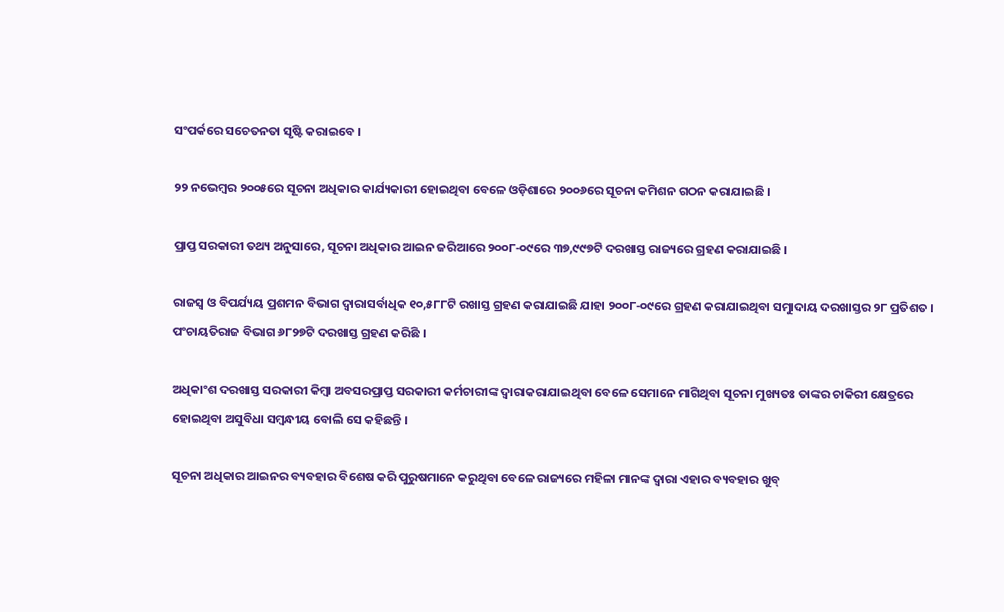ସଂପର୍କରେ ସଚେତନତା ସୃଷ୍ଟି କରାଇବେ ।

୨୨ ନଭେମ୍ବର ୨୦୦୫ରେ ସୂଚନା ଅଧିକାର କାର୍ଯ୍ୟକାରୀ ହୋଇଥିବା ବେଳେ ଓଡ଼ିଶାରେ ୨୦୦୬ରେ ସୂଚନା କମିଶନ ଗଠନ କରାଯାଇଛି ।

ପ୍ରାପ୍ତ ସରକାରୀ ତଥ୍ୟ ଅନୁସାରେ, ସୂଚନା ଅଧିକାର ଆଇନ ଜରିଆରେ ୨୦୦୮-୦୯ରେ ୩୭,୯୯୭ଟି ଦରଖାସ୍ତ ରାଜ୍ୟରେ ଗ୍ରହଣ କରାଯାଇଛି ।

ରାଜସ୍ୱ ଓ ବିପର୍ଯ୍ୟୟ ପ୍ରଶମନ ବିଭାଗ ଦ୍ୱାରାସର୍ବାଧିକ ୧୦,୫୮୮ଟି ରଖାସ୍ତ ଗ୍ରହଣ କରାଯାଇଛି ଯାହା ୨୦୦୮-୦୯ରେ ଗ୍ରହଣ କରାଯାଇଥିବା ସମୁାଦାୟ ଦରଖାସ୍ତର ୨୮ ପ୍ରତିଶତ । ପଂଚାୟତିରାଜ ବିଭାଗ ୬୮୨୭ଟି ଦରଖାସ୍ତ ଗ୍ରହଣ କରିଛି ।

ଅଧିକାଂଶ ଦରଖାସ୍ତ ସରକାରୀ କିମ୍ବା ଅବସରପ୍ରାପ୍ତ ସରକାରୀ କର୍ମଚାରୀଙ୍କ ଦ୍ୱାରାକରାଯାଇଥିବା ବେଳେ ସେମାନେ ମାଗିଥିବା ସୂଚନା ମୁଖ୍ୟତଃ ତାଙ୍କର ଚାକିରୀ କ୍ଷେତ୍ରରେ ହୋଇଥିବା ଅସୁବିଧା ସମ୍ବନ୍ଧୀୟ ବୋଲି ସେ କହିଛନ୍ତି ।

ସୂଚନା ଅଧିକାର ଆଇନର ବ୍ୟବହାର ବିଶେଷ କରି ପୁରୁଷମାନେ କରୁଥିବା ବେଳେ ରାଜ୍ୟରେ ମହିଳା ମାନଙ୍କ ଦ୍ୱାରା ଏହାର ବ୍ୟବହାର ଖୁବ୍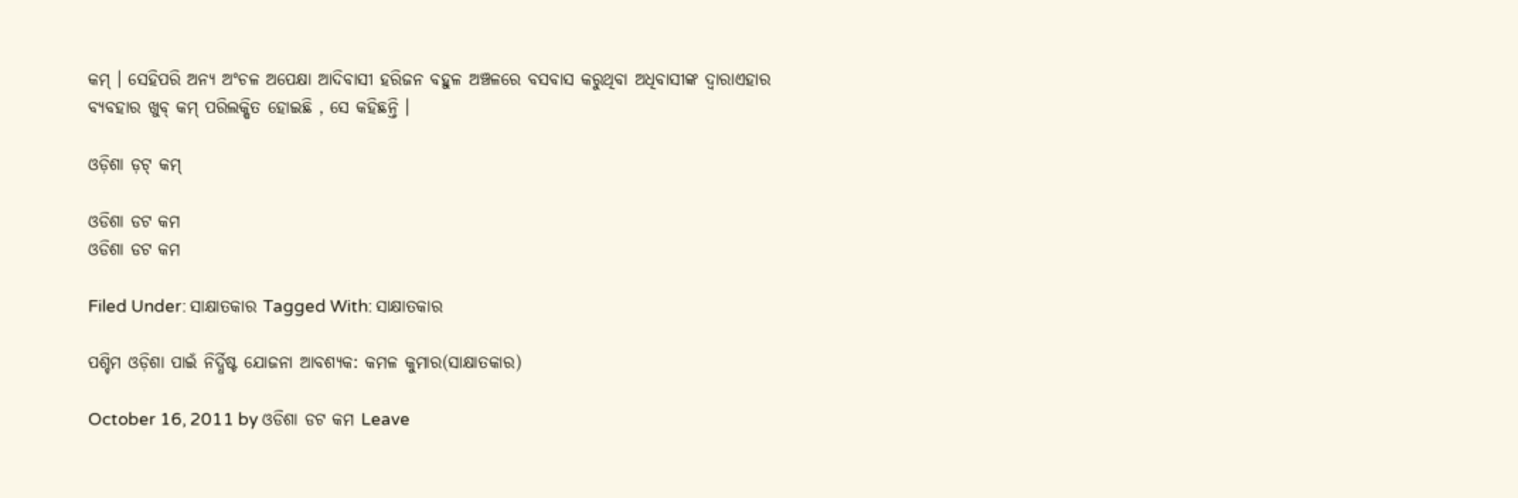କମ୍ । ସେହିପରି ଅନ୍ୟ ଅଂଚଳ ଅପେକ୍ଷା ଆଦିବାସୀ ହରିଜନ ବହୁଳ ଅଞ୍ଚଳରେ ବସବାସ କରୁଥିବା ଅଧିବାସୀଙ୍କ ଦ୍ୱାରାଏହାର ବ୍ୟବହାର ଖୁବ୍ କମ୍ ପରିଲକ୍ଷିତ ହୋଇଛି , ସେ କହିଛନ୍ତି ।

ଓଡ଼ିଶା ଡ଼ଟ୍ କମ୍

ଓଡିଶା ଡଟ କମ
ଓଡିଶା ଡଟ କମ

Filed Under: ସାକ୍ଷାତକାର Tagged With: ସାକ୍ଷାତକାର

ପଶ୍ଚିମ ଓଡ଼ିଶା ପାଇଁ ନିର୍ଦ୍ଧିଷ୍ଟ ଯୋଜନା ଆବଶ୍ୟକ: କମଳ କୁମାର(ସାକ୍ଷାତକାର)

October 16, 2011 by ଓଡିଶା ଡଟ କମ Leave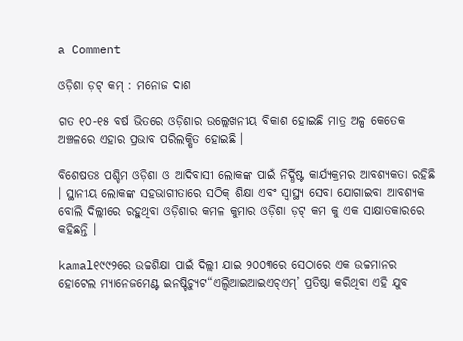a Comment

ଓଡ଼ିଶା ଡ଼ଟ୍ କମ୍ : ମନୋଜ ଦାଶ

ଗତ ୧୦-୧୫ ବର୍ଷ ଭିତରେ ଓଡ଼ିଶାର ଉଲ୍ଲେଖନୀୟ ବିକାଶ ହୋଇଛି ମାତ୍ର ଅଳ୍ପ କେତେକ ଅଞ୍ଚଳରେ ଏହାର ପ୍ରଭାବ ପରିଲକ୍ଷିତ ହୋଇଛି ।

ବିଶେଷତଃ ପଶ୍ଚିମ ଓଡ଼ିଶା ଓ ଆଦିବାସୀ ଲୋକଙ୍କ ପାଇଁ ନିର୍ଦ୍ଧିଷ୍ଟ କାର୍ଯ୍ୟକ୍ରମର ଆବଶ୍ୟକତା ରହିଛି । ସ୍ଥାନୀୟ ଲୋକଙ୍କ ସହଭାଗୀତାରେ ସଠିକ୍ ଶିକ୍ଷା ଏବଂ ସ୍ୱାସ୍ଥ୍ୟ ସେବା ଯୋଗାଇବା ଆବଶ୍ୟକ ବୋଲି ଦିଲ୍ଲୀରେ ରହୁଥିବା ଓଡ଼ିଶାର କମଳ କୁମାର ଓଡ଼ିଶା ଡ଼ଟ୍ କମ କୁ ଏକ ସାକ୍ଷାତକାରରେ କହିଛନ୍ତି ।

kamal୧୯୯୨ରେ ଉଚ୍ଚଶିକ୍ଷା ପାଇଁ ଦିଲ୍ଲୀ ଯାଇ ୨୦୦୩ରେ ସେଠାରେ ଏକ ଉଚ୍ଚମାନର ହୋଟେଲ ମ୍ୟାନେଜମେଣ୍ଟ ଇନଷ୍ଟିଚ୍ୟୁଟ“ଏଲ୍ବିଆଇଆଇଏଚ୍ଏମ୍’ ପ୍ରତିଷ୍ଠା କରିଥିବା ଏହି ଯୁବ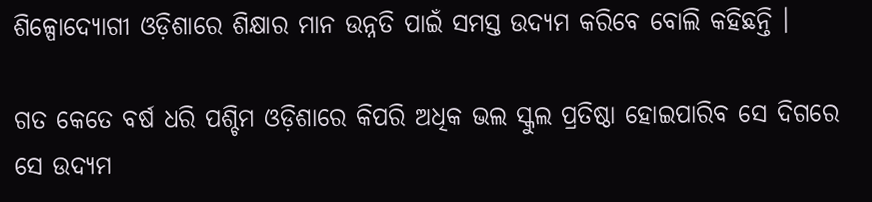ଶିଳ୍ପୋଦ୍ୟୋଗୀ ଓଡ଼ିଶାରେ ଶିକ୍ଷାର ମାନ ଉନ୍ନତି ପାଇଁ ସମସ୍ତ ଉଦ୍ୟମ କରିବେ ବୋଲି କହିଛନ୍ତି ।

ଗତ କେତେ ବର୍ଷ ଧରି ପଶ୍ଚିମ ଓଡ଼ିଶାରେ କିପରି ଅଧିକ ଭଲ ସ୍କୁଲ ପ୍ରତିଷ୍ଠା ହୋଇପାରିବ ସେ ଦିଗରେ ସେ ଉଦ୍ୟମ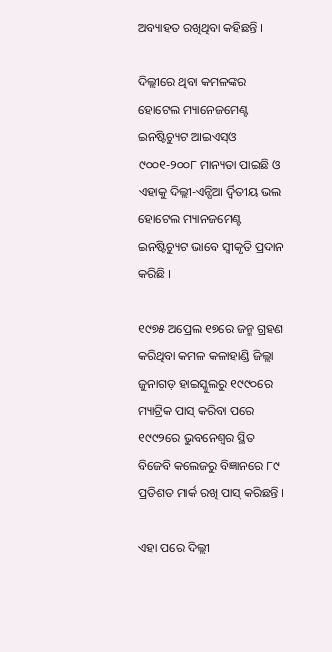ଅବ୍ୟାହତ ରଖିଥିବା କହିଛନ୍ତି ।

ଦିଲ୍ଲୀରେ ଥିବା କମଳଙ୍କର ହୋଟେଲ ମ୍ୟାନେଜମେଣ୍ଟ ଇନଷ୍ଟିଚ୍ୟୁଟ ଆଇଏସ୍ଓ ୯୦୦୧-୨୦୦୮ ମାନ୍ୟତା ପାଇଛି ଓ ଏହାକୁ ଦିଲ୍ଲୀ-ଏନ୍ସିଆ ର୍ଦ୍ୱିତୀୟ ଭଲ ହୋଟେଲ ମ୍ୟାନଜମେଣ୍ଟ ଇନଷ୍ଟିଚ୍ୟୁଟ ଭାବେ ସ୍ୱୀକୃତି ପ୍ରଦାନ କରିଛି ।

୧୯୭୫ ଅପ୍ରେଲ ୧୭ରେ ଜନ୍ମ ଗ୍ରହଣ କରିଥିବା କମଳ କଳାହାଣ୍ଡି ଜିଲ୍ଲା ଜୁନାଗଡ଼ ହାଇସ୍କୁଲରୁ ୧୯୯୦ରେ ମ୍ୟାଟ୍ରିକ ପାସ୍ କରିବା ପରେ ୧୯୯୨ରେ ଭୁବନେଶ୍ୱର ସ୍ଥିତ ବିଜେବି କଲେଜରୁ ବିଜ୍ଞାନରେ ୮୯ ପ୍ରତିଶତ ମାର୍କ ରଖି ପାସ୍ କରିଛନ୍ତି ।

ଏହା ପରେ ଦିଲ୍ଲୀ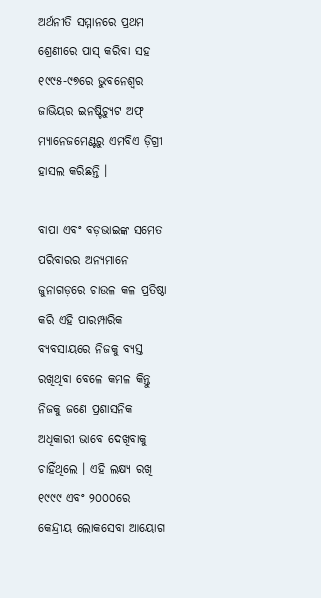ଅର୍ଥନୀତି ସମ୍ମାନରେ ପ୍ରଥମ ଶ୍ରେଣୀରେ ପାସ୍ କରିବା ସହ ୧୯୯୫-୯୭ରେ ଭୁବନେଶ୍ୱର ଜାଭିୟର ଇନଷ୍ଟିଚ୍ୟୁଟ ଅଫ୍ ମ୍ୟାନେଜମେଣ୍ଟରୁ ଏମବିଏ ଡ଼ିଗ୍ରୀ ହାସଲ କରିଛନ୍ତି ।

ବାପା ଏବଂ ବଡ଼ଭାଇଙ୍କ ସମେତ ପରିବାରର ଅନ୍ୟମାନେ ଜୁନାଗଡ଼ରେ ଚାଉଳ କଳ ପ୍ରତିଷ୍ଠା କରି ଏହି ପାରମ୍ପାରିକ ବ୍ୟବସାୟରେ ନିଜକୁ ବ୍ୟସ୍ତ ରଖିଥିବା ବେଳେ କମଳ କିନ୍ତୁ ନିଜକୁ ଜଣେ ପ୍ରଶାସନିକ ଅଧିକାରୀ ଭାବେ ଦେଖିବାକୁ ଚାହିଁଥିଲେ । ଏହି ଲକ୍ଷ୍ୟ ରଖି ୧୯୯୯ ଏବଂ ୨୦୦୦ରେ କେନ୍ଦ୍ରୀୟ ଲୋକସେବା ଆୟୋଗ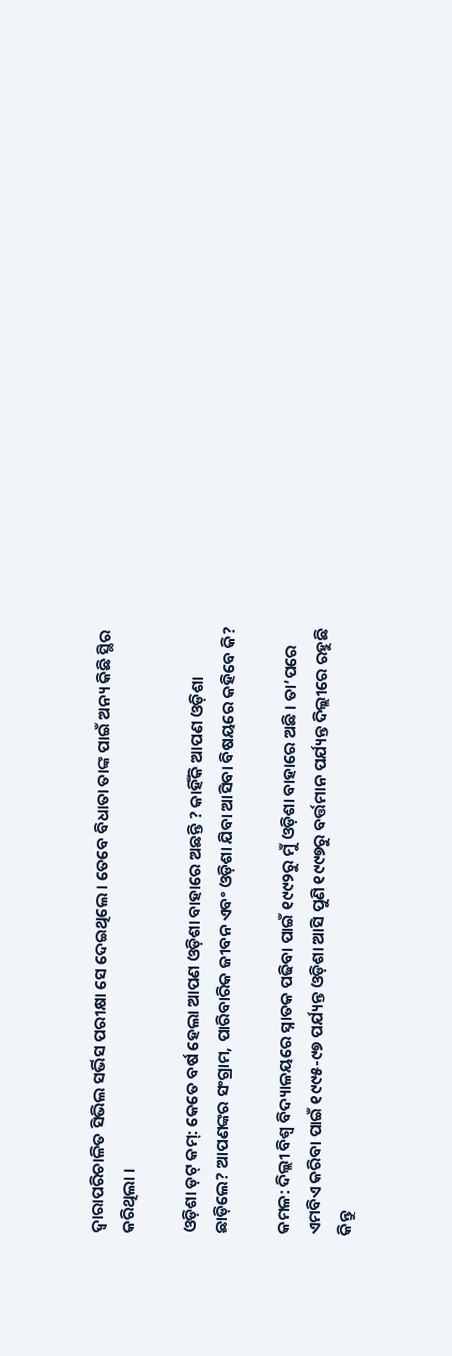ଦ୍ୱାରାପରିଚାଳିତ ସିଭିଲ ସର୍ଭିସ ପରୀକ୍ଷା ସେ ଦେଇଥିଲେ । ତେବେ ବିଧାତା ତାଙ୍କ ପାଇଁ ଅନ୍ୟ କିଛି ସ୍ଥିର କରିଥିଲା ।

ଓଡ଼ିଶା ଡ଼ଟ୍ କମ୍: କେତେ ବର୍ଷ ହେଲା ଆପଣ ଓଡ଼ିଶା ବାହାରେ ଅଛନ୍ତି ? କାହିଁକି ଆପଣ ଓଡ଼ିଶା ଛାଡ଼ିଲେ? ଆପଣଙ୍କର ସଂଗ୍ରାମ, ପାରିବାରିକ ଜୀବନ ଏବଂ ଓଡ଼ିଶା ଯିବା ଆସିବା ବିଷୟରେ କହିବେ କି?

କମଳ: ଦିଲ୍ଲୀ ବିଶ୍ୱ ବିଦ୍ୟାଳୟରେ ସ୍ନାତକ ପଢିବା ପାଇଁ ୧୯୯୨ରୁ ମୁଁ ଓଡ଼ିଶା ବାହାରେ ଅଛି । ତା’ପରେ ଏମବିଏ କରିବା ପାଇଁ ୧୯୯୫-୯୭ ପର୍ଯ୍ୟନ୍ତ ଓଡ଼ିଶା ଆସି ପୁଣି ୧୯୯୭ରୁ ବର୍ତ୍ତମାନ ପର୍ଯ୍ୟନ୍ତ ଦିଲ୍ଲୀରେ ରହୁଛି କିନ୍ତୁ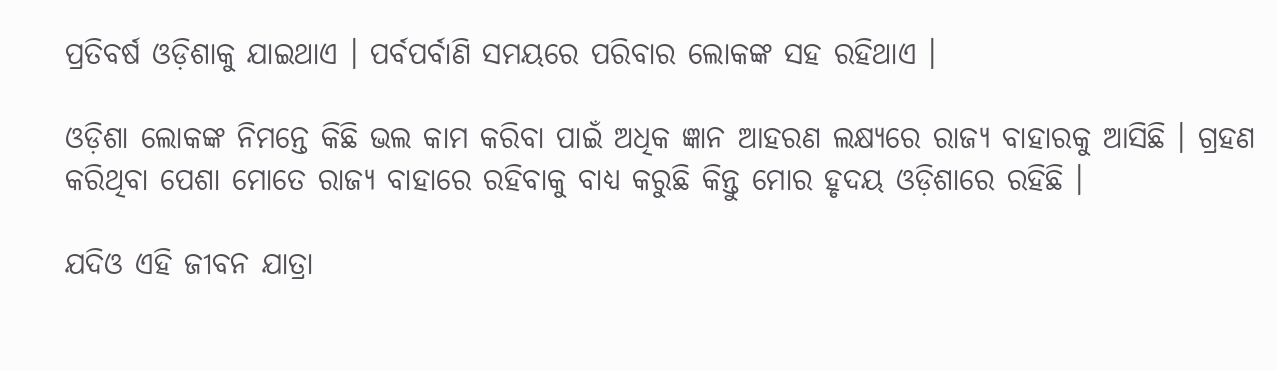ପ୍ରତିବର୍ଷ ଓଡ଼ିଶାକୁ ଯାଇଥାଏ । ପର୍ବପର୍ବାଣି ସମୟରେ ପରିବାର ଲୋକଙ୍କ ସହ ରହିଥାଏ ।

ଓଡ଼ିଶା ଲୋକଙ୍କ ନିମନ୍ତେ କିଛି ଭଲ କାମ କରିବା ପାଇଁ ଅଧିକ ଜ୍ଞାନ ଆହରଣ ଲକ୍ଷ୍ୟରେ ରାଜ୍ୟ ବାହାରକୁ ଆସିଛି । ଗ୍ରହଣ କରିଥିବା ପେଶା ମୋତେ ରାଜ୍ୟ ବାହାରେ ରହିବାକୁ ବାଧ୍ୟ କରୁଛି କିନ୍ତୁ ମୋର ହୃଦୟ ଓଡ଼ିଶାରେ ରହିଛି ।

ଯଦିଓ ଏହି ଜୀବନ ଯାତ୍ରା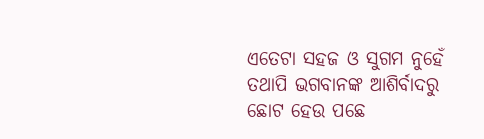ଏତେଟା ସହଜ ଓ ସୁଗମ ନୁହେଁ ତଥାପି ଭଗବାନଙ୍କ ଆଶିର୍ବାଦରୁ ଛୋଟ ହେଉ ପଛେ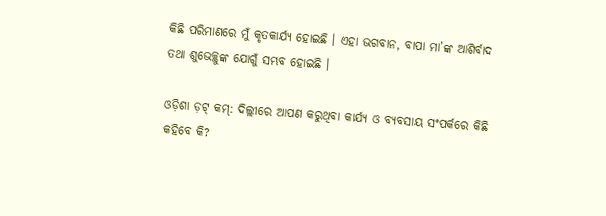କିଛି ପରିମାଣରେ ମୁଁ କୃତକାର୍ଯ୍ୟ ହୋଇଛି । ଏହା ଭଗବାନ, ବାପା ମା’ଙ୍କ ଆଶିର୍ବାଦ ତଥା ଶୁଭେଚ୍ଛୁଙ୍କ ଯୋଗୁଁ ସମ୍ଭବ ହୋଇଛି ।

ଓଡ଼ିଶା ଡ଼ଟ୍ କମ୍: ଦିଲ୍ଲୀରେ ଆପଣ କରୁଥିବା କାର୍ଯ୍ୟ ଓ ବ୍ୟବସାୟ ସଂପର୍କରେ କିଛି କହିବେ କି?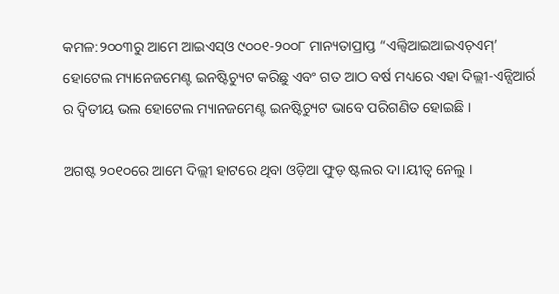କମଳ:୨୦୦୩ରୁ ଆମେ ଆଇଏସ୍ଓ ୯୦୦୧-୨୦୦୮ ମାନ୍ୟତାପ୍ରାପ୍ତ “ଏଲ୍ବିଆଇଆଇଏଚ୍ଏମ୍’ ହୋଟେଲ ମ୍ୟାନେଜମେଣ୍ଟ ଇନଷ୍ଟିଚ୍ୟୁଟ କରିଛୁ ଏବଂ ଗତ ଆଠ ବର୍ଷ ମଧ୍ୟରେ ଏହା ଦିଲ୍ଲୀ-ଏନ୍ସିଆର୍ର ର ଦ୍ୱିତୀୟ ଭଲ ହୋଟେଲ ମ୍ୟାନଜମେଣ୍ଟ ଇନଷ୍ଟିଚ୍ୟୁଟ ଭାବେ ପରିଗଣିତ ହୋଇଛି ।

ଅଗଷ୍ଟ ୨୦୧୦ରେ ଆମେ ଦିଲ୍ଲୀ ହାଟରେ ଥିବା ଓଡ଼ିଆ ଫୁଡ଼ ଷ୍ଟଲର ଦା।ୟୀତ୍ୱ ନେଲୁ ।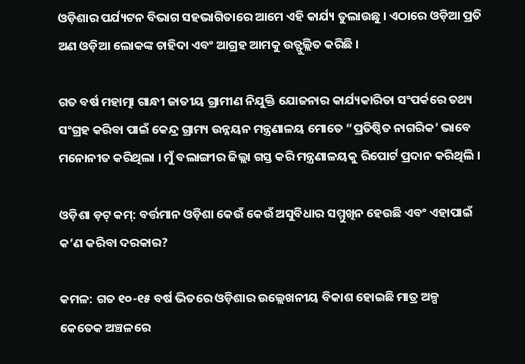ଓଡ଼ିଶାର ପର୍ଯ୍ୟଟନ ବିଭାଗ ସହଭାଗିତାରେ ଆମେ ଏହି କାର୍ଯ୍ୟ ତୁଲାଉଛୁ । ଏଠାରେ ଓଡ଼ିଆ ପ୍ରତି ଅଣ ଓଡ଼ିଆ ଲୋକଙ୍କ ଚାହିଦା ଏବଂ ଆଗ୍ରହ ଆମକୁ ଉତ୍ଫୁଲ୍ଲିତ କରିଛି ।

ଗତ ବର୍ଷ ମହାତ୍ମା ଗାନ୍ଧୀ ଜାତୀୟ ଗ୍ରାମୀଣ ନିଯୁକ୍ତି ଯୋଜନାର କାର୍ଯ୍ୟକାରିତା ସଂପର୍କରେ ତଥ୍ୟ ସଂଗ୍ରହ କରିବା ପାଇଁ କେନ୍ଦ୍ର ଗ୍ରାମ୍ୟ ଉନ୍ନୟନ ମନ୍ତ୍ରଣାଳୟ ମୋତେ “ପ୍ରତିଷ୍ଠିତ ନାଗରିକ’ ଭାବେ ମନୋନୀତ କରିଥିଲା । ମୁଁ ବଲାଙ୍ଗୀର ଜିଲ୍ଲା ଗସ୍ତ କରି ମନ୍ତ୍ରଣାଳୟକୁ ରିପୋର୍ଟ ପ୍ରଦାନ କରିଥିଲି ।

ଓଡ଼ିଶା ଡ଼ଟ୍ କମ୍: ବର୍ତ୍ତମାନ ଓଡ଼ିଶା କେଉଁ କେଉଁ ଅସୁବିଧାର ସମ୍ମୁଖିନ ହେଉଛି ଏବଂ ଏହାପାଇଁ କ’ଣ କରିବା ଦରକାର?

କମଳ: ଗତ ୧୦-୧୫ ବର୍ଷ ଭିତରେ ଓଡ଼ିଶାର ଉଲ୍ଲେଖନୀୟ ବିକାଶ ହୋଇଛି ମାତ୍ର ଅଳ୍ପ କେତେକ ଅଞ୍ଚଳରେ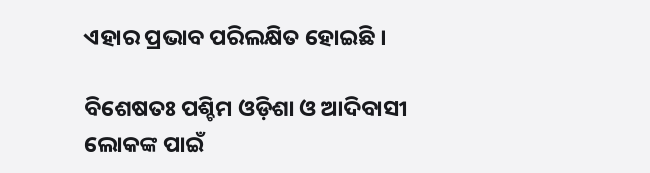ଏହାର ପ୍ରଭାବ ପରିଲକ୍ଷିତ ହୋଇଛି ।

ବିଶେଷତଃ ପଶ୍ଚିମ ଓଡ଼ିଶା ଓ ଆଦିବାସୀ ଲୋକଙ୍କ ପାଇଁ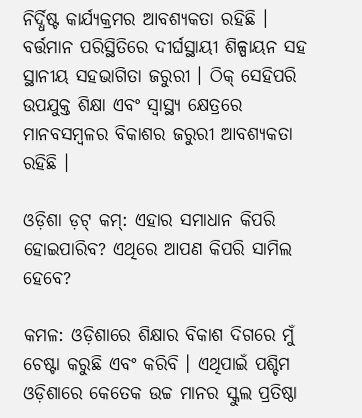ନିର୍ଦ୍ଧିଷ୍ଟ କାର୍ଯ୍ୟକ୍ରମର ଆବଶ୍ୟକତା ରହିଛି । ବର୍ତ୍ତମାନ ପରିସ୍ଥିତିରେ ଦୀର୍ଘସ୍ଥାୟୀ ଶିଳ୍ପାୟନ ସହ ସ୍ଥାନୀୟ ସହଭାଗିତା ଜରୁରୀ । ଠିକ୍ ସେହିପରି ଉପଯୁକ୍ତ ଶିକ୍ଷା ଏବଂ ସ୍ୱାସ୍ଥ୍ୟ କ୍ଷେତ୍ରରେ ମାନବସମ୍ବଳର ବିକାଶର ଜରୁରୀ ଆବଶ୍ୟକତା ରହିଛି ।

ଓଡ଼ିଶା ଡ଼ଟ୍ କମ୍: ଏହାର ସମାଧାନ କିପରି ହୋଇପାରିବ? ଏଥିରେ ଆପଣ କିପରି ସାମିଲ ହେବେ?

କମଳ: ଓଡ଼ିଶାରେ ଶିକ୍ଷାର ବିକାଶ ଦିଗରେ ମୁଁ ଚେଷ୍ଟା କରୁଛି ଏବଂ କରିବି । ଏଥିପାଇଁ ପଶ୍ଚିମ ଓଡ଼ିଶାରେ କେତେକ ଉଚ୍ଚ ମାନର ସ୍କୁଲ ପ୍ରତିଷ୍ଠା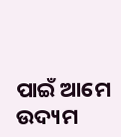ପାଇଁ ଆମେ ଉଦ୍ୟମ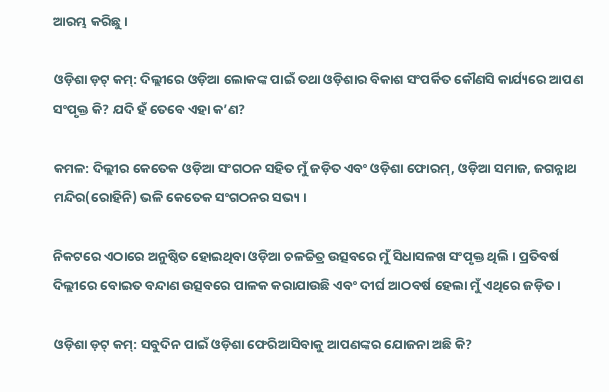ଆରମ୍ଭ କରିଛୁ ।

ଓଡ଼ିଶା ଡ଼ଟ୍ କମ୍: ଦିଲ୍ଲୀରେ ଓଡ଼ିଆ ଲୋକଙ୍କ ପାଇଁ ତଥା ଓଡ଼ିଶାର ବିକାଶ ସଂପର୍କିତ କୌଣସି କାର୍ଯ୍ୟରେ ଆପଣ ସଂପୃକ୍ତ କି? ଯଦି ହଁ ତେବେ ଏହା କ’ଣ?

କମଳ: ଦିଲ୍ଲୀର କେତେକ ଓଡ଼ିଆ ସଂଗଠନ ସହିତ ମୁଁ ଜଡ଼ିତ ଏବଂ ଓଡ଼ିଶା ଫୋରମ୍, ଓଡ଼ିଆ ସମାଜ, ଜଗନ୍ନାଥ ମନ୍ଦିର(ରୋହିନି) ଭଳି କେତେକ ସଂଗଠନର ସଭ୍ୟ ।

ନିକଟରେ ଏଠାରେ ଅନୁଷ୍ଠିତ ହୋଇଥିବା ଓଡ଼ିଆ ଚଳଚ୍ଚିତ୍ର ଉତ୍ସବରେ ମୁଁ ସିଧାସଳଖ ସଂପୃକ୍ତ ଥିଲି । ପ୍ରତିବର୍ଷ ଦିଲ୍ଲୀରେ ବୋଇତ ବନ୍ଦାଣ ଉତ୍ସବରେ ପାଳକ କରାଯାଉଛି ଏବଂ ଦୀର୍ଘ ଆଠବର୍ଷ ହେଲା ମୁଁ ଏଥିରେ ଜଡ଼ିତ ।

ଓଡ଼ିଶା ଡ଼ଟ୍ କମ୍: ସବୁଦିନ ପାଇଁ ଓଡ଼ିଶା ଫେରିଆସିବାକୁ ଆପଣଙ୍କର ଯୋଜନା ଅଛି କି?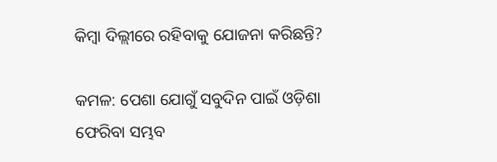କିମ୍ବା ଦିଲ୍ଲୀରେ ରହିବାକୁ ଯୋଜନା କରିଛନ୍ତି?

କମଳ: ପେଶା ଯୋଗୁଁ ସବୁଦିନ ପାଇଁ ଓଡ଼ିଶା ଫେରିବା ସମ୍ଭବ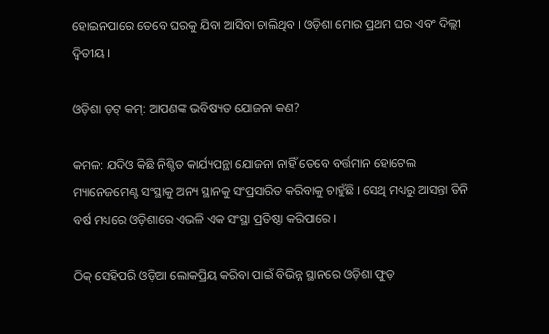ହୋଇନପାରେ ତେବେ ଘରକୁ ଯିବା ଆସିବା ଚାଲିଥିବ । ଓଡ଼ିଶା ମୋର ପ୍ରଥମ ଘର ଏବଂ ଦିଲ୍ଲୀ ଦ୍ୱିତୀୟ ।

ଓଡ଼ିଶା ଡ଼ଟ୍ କମ୍: ଆପଣଙ୍କ ଭବିଷ୍ୟତ ଯୋଜନା କଣ?

କମଳ: ଯଦିଓ କିଛି ନିଶ୍ଚିତ କାର୍ଯ୍ୟପନ୍ଥା ଯୋଜନା ନାହିଁ ତେବେ ବର୍ତ୍ତମାନ ହୋଟେଲ ମ୍ୟାନେଜମେଣ୍ଟ ସଂସ୍ଥାକୁ ଅନ୍ୟ ସ୍ଥାନକୁ ସଂପ୍ରସାରିତ କରିବାକୁ ଚାହୁଁଛି । ସେଥି ମଧ୍ୟରୁ ଆସନ୍ତା ତିନି ବର୍ଷ ମଧ୍ୟରେ ଓଡ଼ିଶାରେ ଏଭଳି ଏକ ସଂସ୍ଥା ପ୍ରତିଷ୍ଠା କରିପାରେ ।

ଠିକ୍ ସେହିପରି ଓଡ଼ିଆ ଲୋକପ୍ରିୟ କରିବା ପାଇଁ ବିଭିନ୍ନ ସ୍ଥାନରେ ଓଡ଼ିଶା ଫୁଡ଼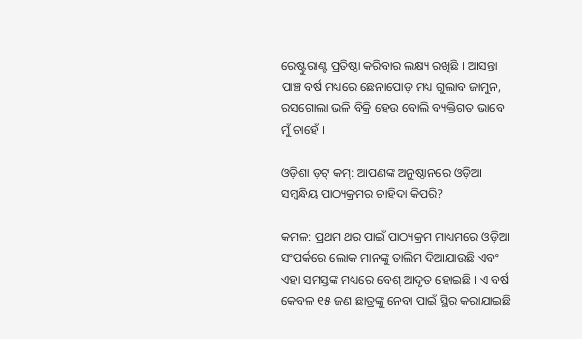ରେଷ୍ଟୁରାଣ୍ଟ ପ୍ରତିଷ୍ଠା କରିବାର ଲକ୍ଷ୍ୟ ରଖିଛି । ଆସନ୍ତା ପାଞ୍ଚ ବର୍ଷ ମଧ୍ୟରେ ଛେନାପୋଡ଼ ମଧ୍ୟ ଗୁଲାବ ଜାମୁନ, ରସଗୋଲା ଭଳି ବିକ୍ରି ହେଉ ବୋଲି ବ୍ୟକ୍ତିଗତ ଭାବେ ମୁଁ ଚାହେଁ ।

ଓଡ଼ିଶା ଡ଼ଟ୍ କମ୍: ଆପଣଙ୍କ ଅନୁଷ୍ଠାନରେ ଓଡ଼ିଆ ସମ୍ବନ୍ଧିୟ ପାଠ୍ୟକ୍ରମର ଚାହିଦା କିପରି?

କମଳ: ପ୍ରଥମ ଥର ପାଇଁ ପାଠ୍ୟକ୍ରମ ମାଧ୍ୟମରେ ଓଡ଼ିଆ ସଂପର୍କରେ ଲୋକ ମାନଙ୍କୁ ତାଲିମ ଦିଆଯାଉଛି ଏବଂ ଏହା ସମସ୍ତଙ୍କ ମଧ୍ୟରେ ବେଶ୍ ଆଦୃତ ହୋଇଛି । ଏ ବର୍ଷ କେବଳ ୧୫ ଜଣ ଛାତ୍ରଙ୍କୁ ନେବା ପାଇଁ ସ୍ଥିର କରାଯାଇଛି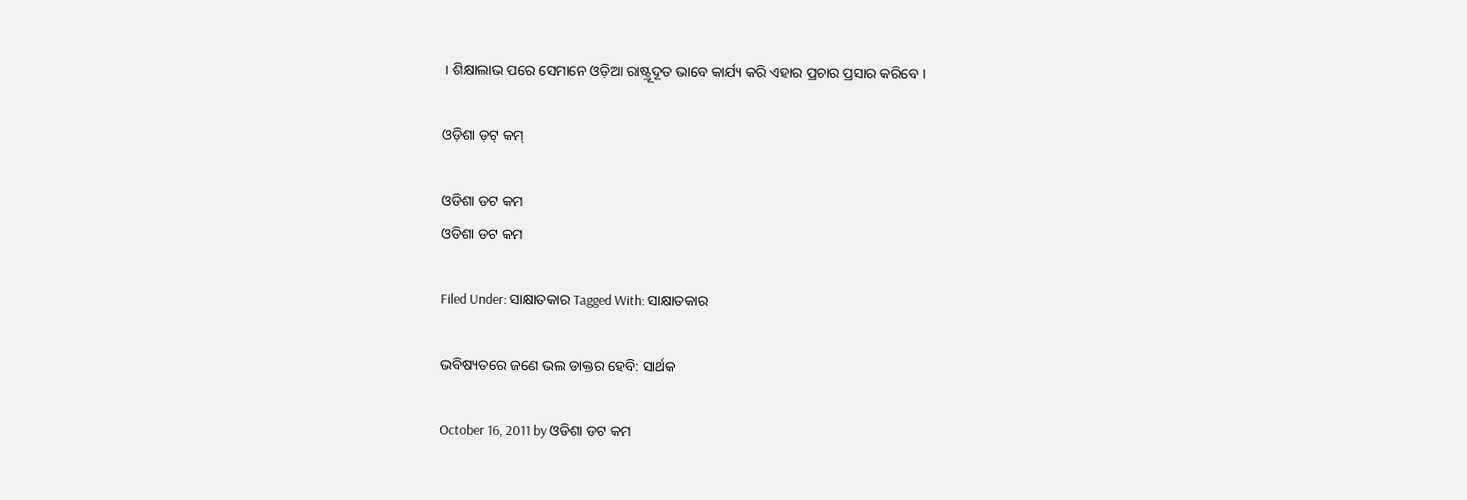। ଶିକ୍ଷାଲାଭ ପରେ ସେମାନେ ଓଡ଼ିଆ ରାଷ୍ଟ୍ରୂଦୂତ ଭାବେ କାର୍ଯ୍ୟ କରି ଏହାର ପ୍ରଚାର ପ୍ରସାର କରିବେ ।

ଓଡ଼ିଶା ଡ଼ଟ୍ କମ୍

ଓଡିଶା ଡଟ କମ
ଓଡିଶା ଡଟ କମ

Filed Under: ସାକ୍ଷାତକାର Tagged With: ସାକ୍ଷାତକାର

ଭବିଷ୍ୟତରେ ଜଣେ ଭଲ ଡାକ୍ତର ହେବି: ସାର୍ଥକ

October 16, 2011 by ଓଡିଶା ଡଟ କମ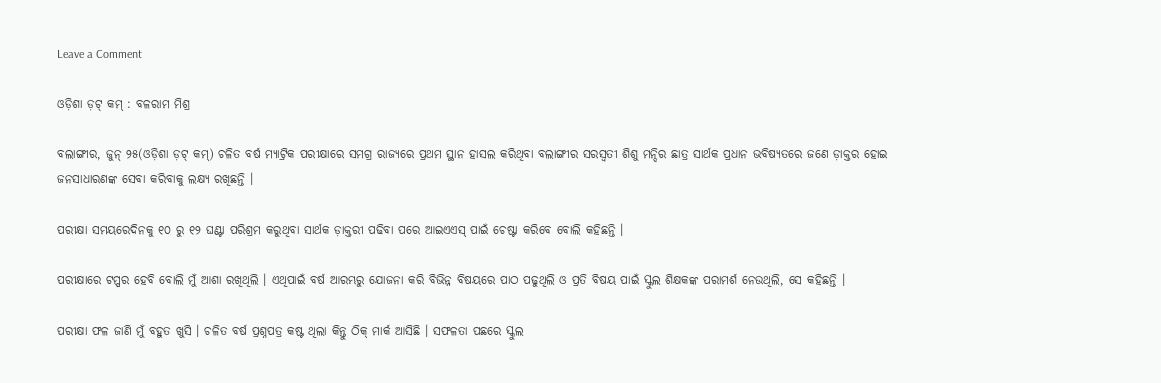Leave a Comment

ଓଡ଼ିଶା ଡ଼ଟ୍ କମ୍ : ବଳରାମ ମିଶ୍ର

ବଲାଙ୍ଗୀର, ଜୁନ୍ ୨୫(ଓଡ଼ିଶା ଡ଼ଟ୍ କମ୍) ଚଳିତ ବର୍ଷ ମ୍ୟାଟ୍ରିକ ପରୀକ୍ଷାରେ ସମଗ୍ର ରାଜ୍ୟରେ ପ୍ରଥମ ସ୍ଥାନ ହାସଲ କରିଥିବା ବଲାଙ୍ଗୀର ସରସ୍ୱତୀ ଶିଶୁ ମନ୍ଦିର ଛାତ୍ର ସାର୍ଥକ ପ୍ରଧାନ ଭବିଷ୍ୟତରେ ଜଣେ ଡ଼ାକ୍ତର ହୋଇ ଜନସାଧାରଣଙ୍କ ସେବା କରିବାକୁ ଲକ୍ଷ୍ୟ ରଖିଛନ୍ତି ।

ପରୀକ୍ଷା ସମୟରେଦିନକୁ ୧୦ ରୁ ୧୨ ଘଣ୍ଟା ପରିଶ୍ରମ କରୁଥିବା ସାର୍ଥକ ଡ଼ାକ୍ତରୀ ପଢିବା ପରେ ଆଇଏଏସ୍ ପାଇଁ ଚେଷ୍ଟା କରିବେ ବୋଲି କହିଛନ୍ତି ।

ପରୀକ୍ଷାରେ ଟପ୍ପର ହେବି ବୋଲି ମୁଁ ଆଶା ରଖିଥିଲି । ଏଥିପାଇଁ ବର୍ଷ ଆରମ୍ଭରୁ ଯୋଜନା କରି ବିଭିନ୍ନ ବିଷୟରେ ପାଠ ପଢୁଥିଲି ଓ ପ୍ରତି ବିଷୟ ପାଇଁ ସ୍କୁଲ ଶିକ୍ଷକଙ୍କ ପରାମର୍ଶ ନେଉଥିଲି, ସେ କହିଛନ୍ତି ।

ପରୀକ୍ଷା ଫଳ ଜାଣି ମୁଁ ବହୁତ ଖୁସି । ଚଳିତ ବର୍ଷ ପ୍ରଶ୍ନପତ୍ର କଷ୍ଟ ଥିଲା କିନ୍ତୁ ଠିକ୍ ମାର୍କ ଆସିଛି । ସଫଳତା ପଛରେ ସ୍କୁଲ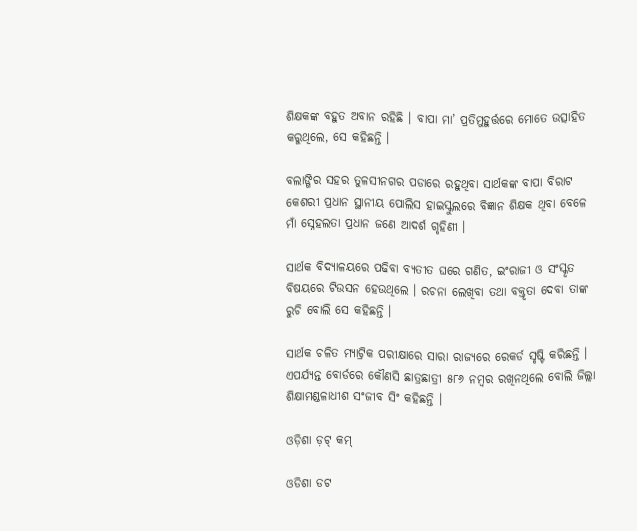ଶିକ୍ଷକଙ୍କ ବହୁତ ଅବାନ ରହିଛି । ବାପା ମା’ ପ୍ରତିମୁହୁର୍ତ୍ତରେ ମୋତେ ଉତ୍ସାହିତ କରୁଥିଲେ, ସେ କହିଛନ୍ତି ।

ବଲାଙ୍ଗିର ସହର ତୁଳସୀନଗର ପଡାରେ ରହୁଥିବା ସାର୍ଥକଙ୍କ ବାପା ବିରାଟ କେଶରୀ ପ୍ରଧାନ ସ୍ଥାନୀୟ ପୋଲିସ ହାଇସ୍କୁଲରେ ବିଜ୍ଞାନ ଶିକ୍ଷକ ଥିବା ବେଳେ ମାଁ ସ୍ନେହଲତା ପ୍ରଧାନ ଜଣେ ଆଦର୍ଶ ଗୃହିଣୀ ।

ସାର୍ଥକ ବିଦ୍ୟାଳୟରେ ପଢିବା ବ୍ୟତୀତ ଘରେ ଗଣିତ, ଇଂରାଜୀ ଓ ସଂସ୍କୃତ ବିଷୟରେ ଟିଉସନ ହେଉଥିଲେ । ରଚନା ଲେଖିବା ତଥା ବକ୍ତୃତା ଦେବା ତାଙ୍କ ରୁଚି ବୋଲି ସେ କହିଛନ୍ତି ।

ସାର୍ଥକ ଚଳିତ ମ୍ୟାଟ୍ରିକ ପରୀକ୍ଷାରେ ସାରା ରାଜ୍ୟରେ ରେକର୍ଡ ସୃଷ୍ଟି କରିଛନ୍ତି । ଏପର୍ଯ୍ୟନ୍ତ ବୋର୍ଡରେ କୌଣସି ଛାତ୍ରଛାତ୍ରୀ ୫୮୬ ନମ୍ବର ରଖିନଥିଲେ ବୋଲି ଜିଲ୍ଲା ଶିକ୍ଷାମଣ୍ଡଳାଧୀଶ ସଂଜୀବ ସିଂ କହିଛନ୍ତି ।

ଓଡ଼ିଶା ଡ଼ଟ୍ କମ୍

ଓଡିଶା ଡଟ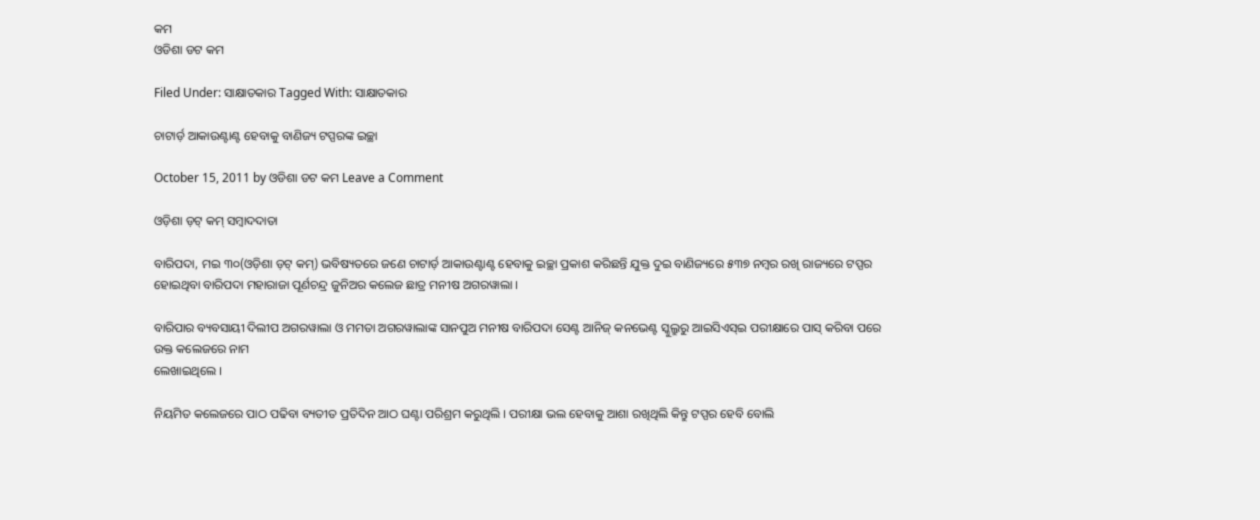କମ
ଓଡିଶା ଡଟ କମ

Filed Under: ସାକ୍ଷାତକାର Tagged With: ସାକ୍ଷାତକାର

ଚାଟାର୍ଡ଼ ଆକାଉଣ୍ଟାଣ୍ଟ ହେବାକୁ ବାଣିଜ୍ୟ ଟପ୍ପରଙ୍କ ଇଚ୍ଛା

October 15, 2011 by ଓଡିଶା ଡଟ କମ Leave a Comment

ଓଡ଼ିଶା ଡ଼ଟ୍ କମ୍ ସମ୍ବାଦଦାତା

ବାରିପଦା, ମଇ ୩୦(ଓଡ଼ିଶା ଡ଼ଟ୍ କମ୍) ଭବିଷ୍ୟତରେ ଜଣେ ଚାଟାର୍ଡ଼ ଆକାଉଣ୍ଟାଣ୍ଟ ହେବାକୁ ଇଚ୍ଛା ପ୍ରକାଶ କରିଛନ୍ତି ଯୁକ୍ତ ଦୁଇ ବାଣିଜ୍ୟରେ ୫୩୭ ନମ୍ବର ରଖି ରାଜ୍ୟରେ ଟପ୍ପର ହୋଇଥିବା ବାରିପଦା ମହାରାଜା ପୂର୍ଣଚନ୍ଦ୍ର ଜୁନିଅର କଲେଜ ଛାତ୍ର ମନୀଷ ଅଗରୱାଲା ।

ବାରିପାର ବ୍ୟବସାୟୀ ଦିଲୀପ ଅଗରୱାଲା ଓ ମମତା ଅଗରୱାଲାଙ୍କ ସାନପୁଅ ମନୀଷ ବାରିପଦା ସେଣ୍ଟ ଆନିଜ୍ କନଭେଣ୍ଟ ସ୍କୁଲ୍ରୁରୁ ଆଇସିଏସ୍ଇ ପରୀକ୍ଷାରେ ପାସ୍ କରିବା ପରେ ଉକ୍ତ କଲେଜରେ ନାମ
ଲେଖାଇଥିଲେ ।

ନିୟମିତ କଲେଜରେ ପାଠ ପଢିବା ବ୍ୟତୀତ ପ୍ରତିଦିନ ଆଠ ଘଣ୍ଟା ପରିଶ୍ରମ କରୁଥିଲି । ପରୀକ୍ଷା ଭଲ ହେବାକୁ ଆଶା ରଖିଥିଲି କିନ୍ତୁ ଟପ୍ପର ହେବି ବୋଲି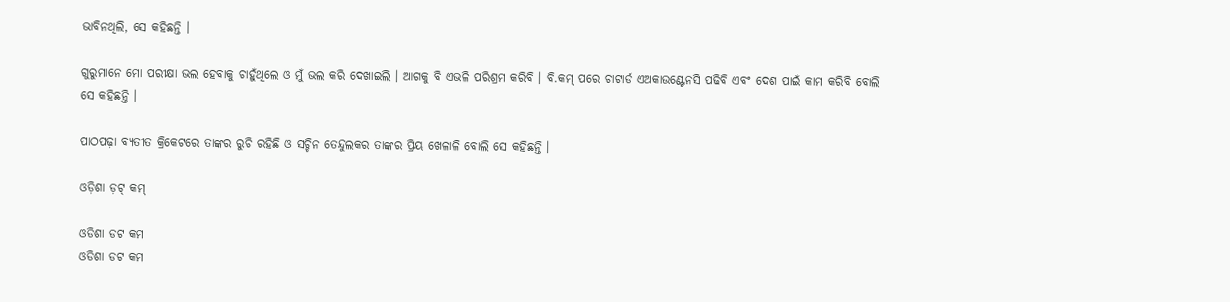ଭାବିନଥିଲି, ସେ କହିଛନ୍ତି ।

ଗୁରୁମାନେ ମୋ ପରୀକ୍ଷା ଭଲ ହେବାକୁ ଚାହୁଁଥିଲେ ଓ ମୁଁ ଭଲ କରି ଦେଖାଇଲି । ଆଗକୁ ବି ଏଭଳି ପରିଶ୍ରମ କରିବି । ବି.କମ୍ ପରେ ଚାଟାର୍ଡ ଏଅକାଉଣ୍ଟେନସି ପଢିବି ଏବଂ ଦେଶ ପାଇଁ କାମ କରିବି ବୋଲି ସେ କହିଛନ୍ତି ।

ପାଠପଢ଼ା ବ୍ୟତୀତ କ୍ରିକେଟରେ ତାଙ୍କର ରୁଚି ରହିଛି ଓ ସଚ୍ଚିନ ତେନ୍ଦୁଲକର ତାଙ୍କର ପ୍ରିୟ ଖେଳାଳି ବୋଲି ସେ କହିଛନ୍ତି ।

ଓଡ଼ିଶା ଡ଼ଟ୍ କମ୍

ଓଡିଶା ଡଟ କମ
ଓଡିଶା ଡଟ କମ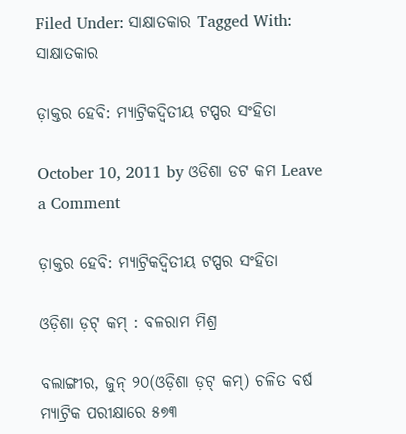Filed Under: ସାକ୍ଷାତକାର Tagged With: ସାକ୍ଷାତକାର

ଡ଼ାକ୍ତର ହେବି: ମ୍ୟାଟ୍ରିକଦ୍ୱିତୀୟ ଟପ୍ପର ସଂହିତା

October 10, 2011 by ଓଡିଶା ଡଟ କମ Leave a Comment

ଡ଼ାକ୍ତର ହେବି: ମ୍ୟାଟ୍ରିକଦ୍ୱିତୀୟ ଟପ୍ପର ସଂହିତା

ଓଡ଼ିଶା ଡ଼ଟ୍ କମ୍ : ବଳରାମ ମିଶ୍ର

ବଲାଙ୍ଗୀର, ଜୁନ୍ ୨୦(ଓଡ଼ିଶା ଡ଼ଟ୍ କମ୍) ଚଳିତ ବର୍ଷ ମ୍ୟାଟ୍ରିକ ପରୀକ୍ଷାରେ ୫୭୩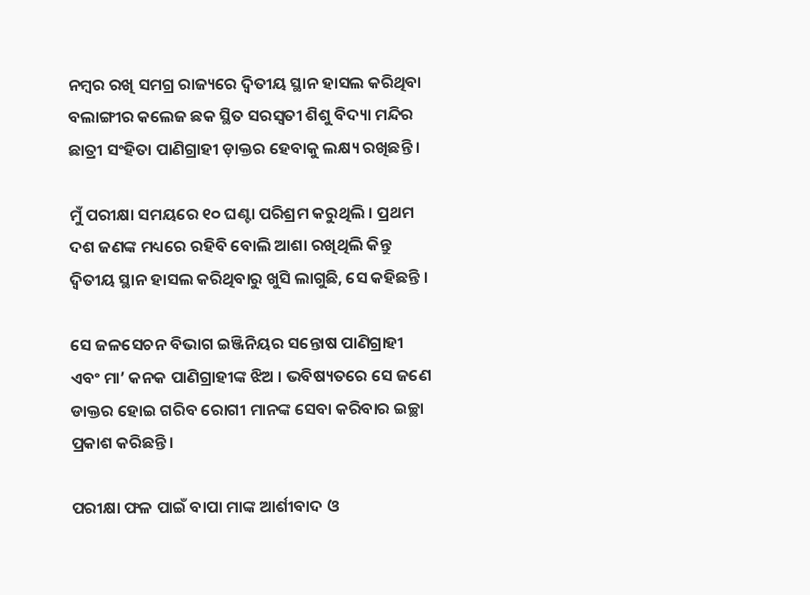ନମ୍ବର ରଖି ସମଗ୍ର ରାଜ୍ୟରେ ଦ୍ୱିତୀୟ ସ୍ଥାନ ହାସଲ କରିଥିବା ବଲାଙ୍ଗୀର କଲେଜ ଛକ ସ୍ଥିତ ସରସ୍ୱତୀ ଶିଶୁ ବିଦ୍ୟା ମନ୍ଦିର ଛାତ୍ରୀ ସଂହିତା ପାଣିଗ୍ରାହୀ ଡ଼ାକ୍ତର ହେବାକୁ ଲକ୍ଷ୍ୟ ରଖିଛନ୍ତି ।

ମୁଁ ପରୀକ୍ଷା ସମୟରେ ୧୦ ଘଣ୍ଟା ପରିଶ୍ରମ କରୁଥିଲି । ପ୍ରଥମ ଦଶ ଜଣଙ୍କ ମଧ୍ୟରେ ରହିବି ବୋଲି ଆଶା ରଖିଥିଲି କିନ୍ତୁ ଦ୍ୱିତୀୟ ସ୍ଥାନ ହାସଲ କରିଥିବାରୁ ଖୁସି ଲାଗୁଛି, ସେ କହିଛନ୍ତି ।

ସେ ଜଳସେଚନ ବିଭାଗ ଇଞ୍ଜିନିୟର ସନ୍ତୋଷ ପାଣିଗ୍ରାହୀ ଏବଂ ମା’ କନକ ପାଣିଗ୍ରାହୀଙ୍କ ଝିଅ । ଭବିଷ୍ୟତରେ ସେ ଜଣେ ଡାକ୍ତର ହୋଇ ଗରିବ ରୋଗୀ ମାନଙ୍କ ସେବା କରିବାର ଇଚ୍ଛା ପ୍ରକାଶ କରିଛନ୍ତି ।

ପରୀକ୍ଷା ଫଳ ପାଇଁ ବାପା ମାଙ୍କ ଆର୍ଶୀବାଦ ଓ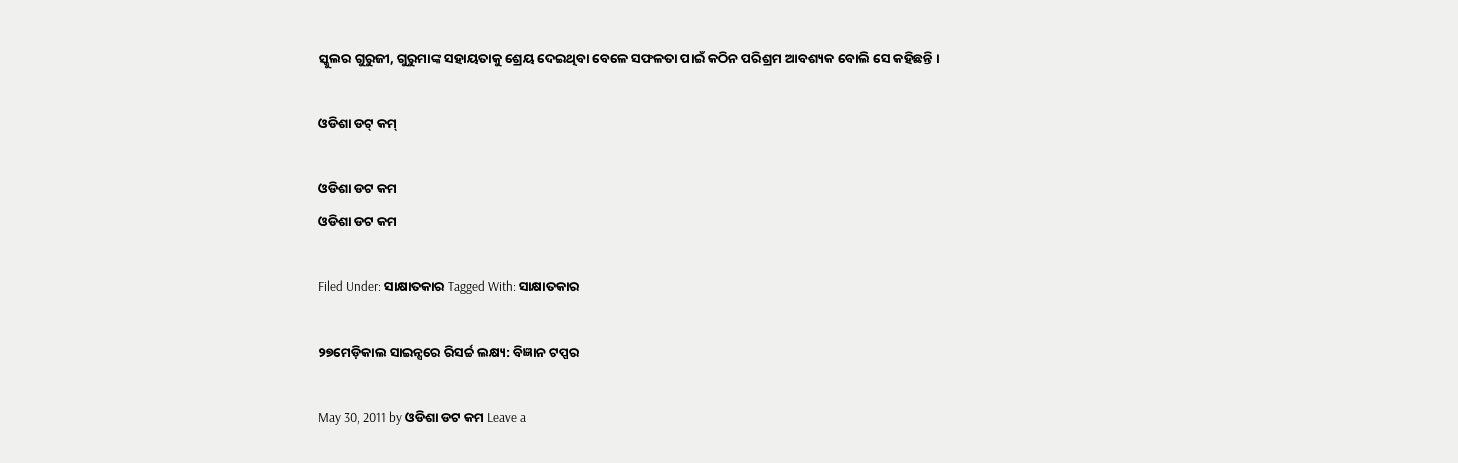ସ୍କୁଲର ଗୁରୁଜୀ, ଗୁରୁମାଙ୍କ ସହାୟତାକୁ ଶ୍ରେୟ ଦେଇଥିବା ବେଳେ ସଫଳତା ପାଇଁ କଠିନ ପରିଶ୍ରମ ଆବଶ୍ୟକ ବୋଲି ସେ କହିଛନ୍ତି ।

ଓଡିଶା ଡଟ୍ କମ୍

ଓଡିଶା ଡଟ କମ
ଓଡିଶା ଡଟ କମ

Filed Under: ସାକ୍ଷାତକାର Tagged With: ସାକ୍ଷାତକାର

୨୭ମେଡ଼ିକାଲ ସାଇନ୍ସରେ ରିସର୍ଚ୍ଚ ଲକ୍ଷ୍ୟ: ବିଜ୍ଞାନ ଟପ୍ପର

May 30, 2011 by ଓଡିଶା ଡଟ କମ Leave a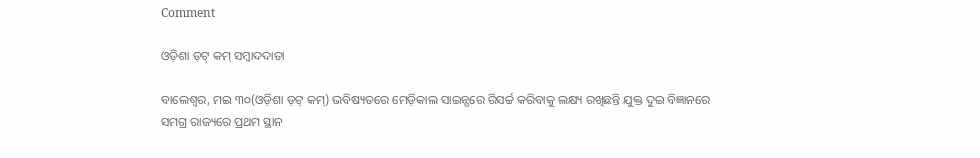Comment

ଓଡ଼ିଶା ଡ଼ଟ୍ କମ୍ ସମ୍ବାଦଦାତା

ବାଲେଶ୍ୱର, ମଇ ୩୦(ଓଡ଼ିଶା ଡ଼ଟ୍ କମ୍) ଭବିଷ୍ୟତରେ ମେଡ଼ିକାଲ ସାଇନ୍ସରେ ରିସର୍ଚ୍ଚ କରିବାକୁ ଲକ୍ଷ୍ୟ ରଖିଛନ୍ତି ଯୁକ୍ତ ଦୁଇ ବିଜ୍ଞାନରେ ସମଗ୍ର ରାଜ୍ୟରେ ପ୍ରଥମ ସ୍ଥାନ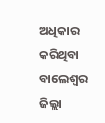ଅଧିକାର କରିଥିବା ବାଲେଶ୍ୱର ଜିଲ୍ଲା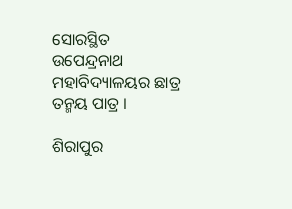ସୋରସ୍ଥିତ ଉପେନ୍ଦ୍ରନାଥ ମହାବିଦ୍ୟାଳୟର ଛାତ୍ର ତନ୍ମୟ ପାତ୍ର ।

ଶିରାପୁର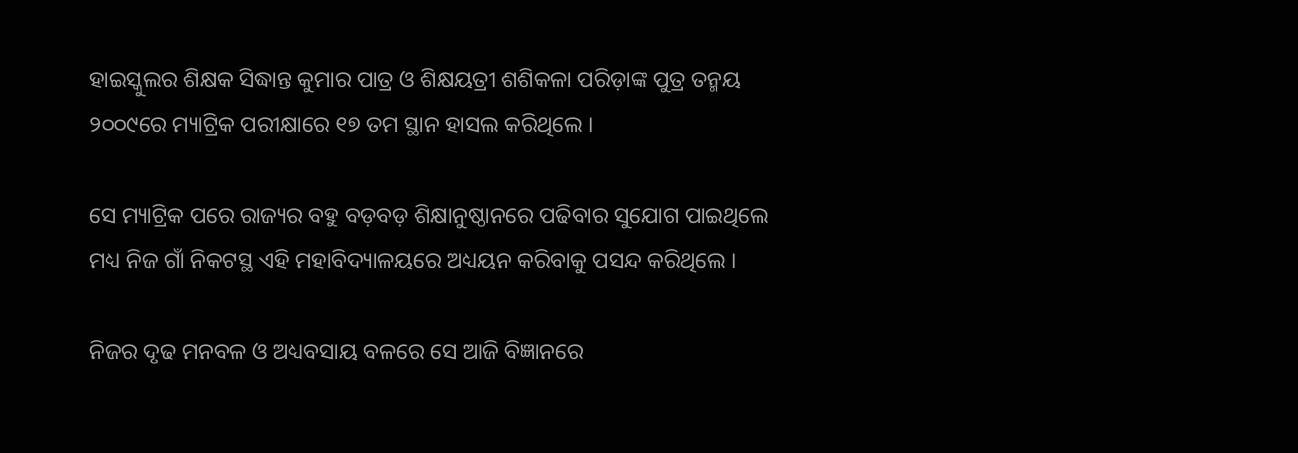ହାଇସ୍କୁଲର ଶିକ୍ଷକ ସିଦ୍ଧାନ୍ତ କୁମାର ପାତ୍ର ଓ ଶିକ୍ଷୟତ୍ରୀ ଶଶିକଳା ପରିଡ଼ାଙ୍କ ପୁତ୍ର ତନ୍ମୟ ୨୦୦୯ରେ ମ୍ୟାଟ୍ରିକ ପରୀକ୍ଷାରେ ୧୭ ତମ ସ୍ଥାନ ହାସଲ କରିଥିଲେ ।

ସେ ମ୍ୟାଟ୍ରିକ ପରେ ରାଜ୍ୟର ବହୁ ବଡ଼ବଡ଼ ଶିକ୍ଷାନୁଷ୍ଠାନରେ ପଢିବାର ସୁଯୋଗ ପାଇଥିଲେ ମଧ୍ୟ ନିଜ ଗାଁ ନିକଟସ୍ଥ ଏହି ମହାବିଦ୍ୟାଳୟରେ ଅଧ୍ୟୟନ କରିବାକୁ ପସନ୍ଦ କରିଥିଲେ ।

ନିଜର ଦୃଢ ମନବଳ ଓ ଅଧ୍ୟବସାୟ ବଳରେ ସେ ଆଜି ବିଜ୍ଞାନରେ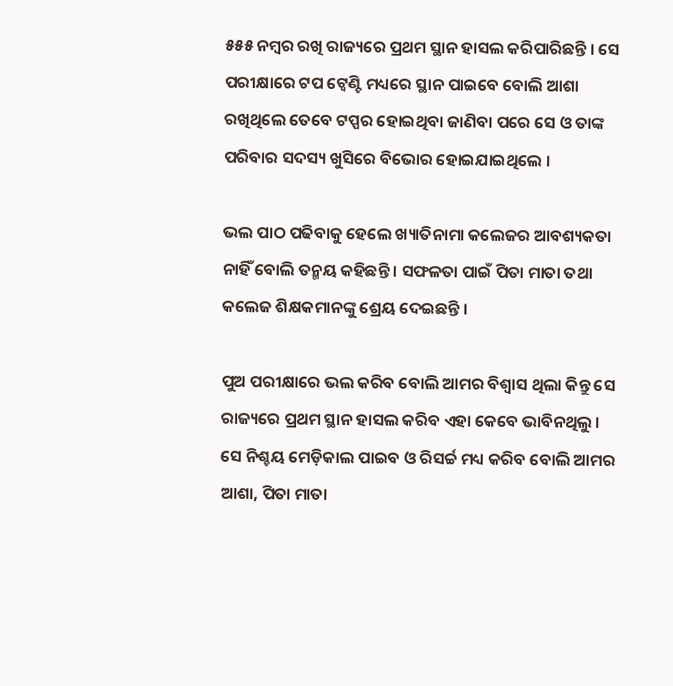୫୫୫ ନମ୍ବର ରଖି ରାଜ୍ୟରେ ପ୍ରଥମ ସ୍ଥାନ ହାସଲ କରିପାରିଛନ୍ତି । ସେ ପରୀକ୍ଷାରେ ଟପ ଟ୍ୱେଣ୍ଟି ମଧ୍ୟରେ ସ୍ଥାନ ପାଇବେ ବୋଲି ଆଶା ରଖିଥିଲେ ତେବେ ଟପ୍ପର ହୋଇଥିବା ଜାଣିବା ପରେ ସେ ଓ ତାଙ୍କ ପରିବାର ସଦସ୍ୟ ଖୁସିରେ ବିଭୋର ହୋଇଯାଇଥିଲେ ।

ଭଲ ପାଠ ପଢିବାକୁ ହେଲେ ଖ୍ୟାତିନାମା କଲେଜର ଆବଶ୍ୟକତା ନାହିଁ ବୋଲି ତନ୍ମୟ କହିଛନ୍ତି । ସଫଳତା ପାଇଁ ପିତା ମାତା ତଥା କଲେଜ ଶିକ୍ଷକମାନଙ୍କୁ ଶ୍ରେୟ ଦେଇଛନ୍ତି ।

ପୁଅ ପରୀକ୍ଷାରେ ଭଲ କରିବ ବୋଲି ଆମର ବିଶ୍ୱାସ ଥିଲା କିନ୍ତୁ ସେ ରାଜ୍ୟରେ ପ୍ରଥମ ସ୍ଥାନ ହାସଲ କରିବ ଏହା କେବେ ଭାବିନଥିଲୁ । ସେ ନିଶ୍ଚୟ ମେଡ଼ିକାଲ ପାଇବ ଓ ରିସର୍ଚ୍ଚ ମଧ୍ୟ କରିବ ବୋଲି ଆମର ଆଶା, ପିତା ମାତା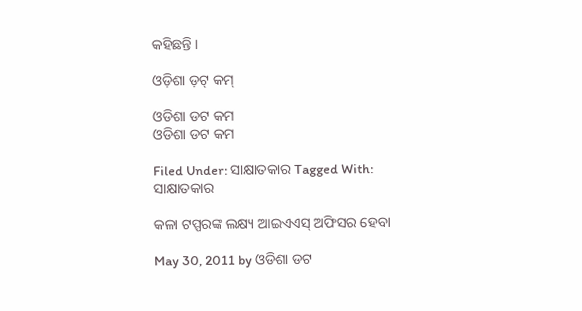କହିଛନ୍ତି ।

ଓଡ଼ିଶା ଡ଼ଟ୍ କମ୍

ଓଡିଶା ଡଟ କମ
ଓଡିଶା ଡଟ କମ

Filed Under: ସାକ୍ଷାତକାର Tagged With: ସାକ୍ଷାତକାର

କଳା ଟପ୍ପରଙ୍କ ଲକ୍ଷ୍ୟ ଆଇଏଏସ୍ ଅଫିସର ହେବା

May 30, 2011 by ଓଡିଶା ଡଟ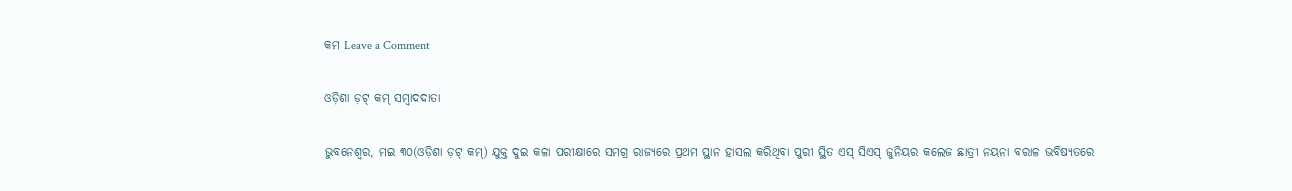କମ Leave a Comment

ଓଡ଼ିଶା ଡ଼ଟ୍ କମ୍ ସମ୍ବାଦଦାତା

ଭୁବନେଶ୍ୱର, ମଇ ୩୦(ଓଡ଼ିଶା ଡ଼ଟ୍ କମ୍) ଯୁକ୍ତ ଦୁଇ କଳା ପରୀକ୍ଷାରେ ସମଗ୍ର ରାଜ୍ୟରେ ପ୍ରଥମ ସ୍ଥାନ ହାସଲ କରିଥିବା ପୁରୀ ସ୍ଥିତ ଏସ୍ ସିଏସ୍ ଜୁନିୟର କଲେଜ ଛାତ୍ରୀ ନୟନା ବରାଳ ଭବିଷ୍ୟତରେ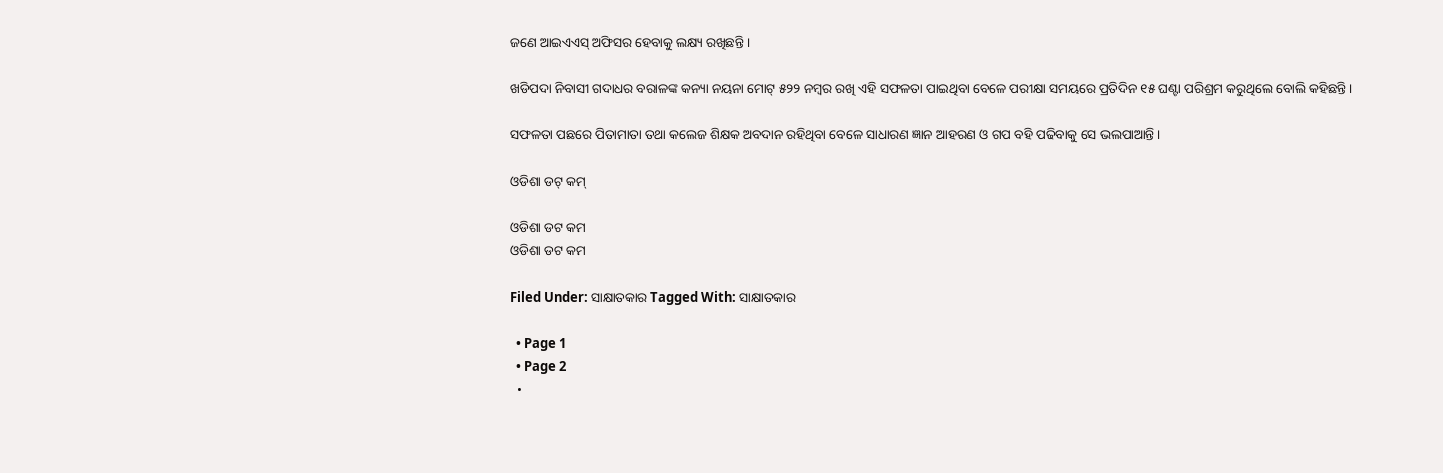ଜଣେ ଆଇଏଏସ୍ ଅଫିସର ହେବାକୁ ଲକ୍ଷ୍ୟ ରଖିଛନ୍ତି ।

ଖଡିପଦା ନିବାସୀ ଗଦାଧର ବରାଳଙ୍କ କନ୍ୟା ନୟନା ମୋଟ୍ ୫୨୨ ନମ୍ବର ରଖି ଏହି ସଫଳତା ପାଇଥିବା ବେଳେ ପରୀକ୍ଷା ସମୟରେ ପ୍ରତିଦିନ ୧୫ ଘଣ୍ଟା ପରିଶ୍ରମ କରୁଥିଲେ ବୋଲି କହିଛନ୍ତି ।

ସଫଳତା ପଛରେ ପିତାମାତା ତଥା କଲେଜ ଶିକ୍ଷକ ଅବଦାନ ରହିଥିବା ବେଳେ ସାଧାରଣ ଜ୍ଞାନ ଆହରଣ ଓ ଗପ ବହି ପଢିବାକୁ ସେ ଭଲପାଆନ୍ତି ।

ଓଡିଶା ଡଟ୍ କମ୍

ଓଡିଶା ଡଟ କମ
ଓଡିଶା ଡଟ କମ

Filed Under: ସାକ୍ଷାତକାର Tagged With: ସାକ୍ଷାତକାର

  • Page 1
  • Page 2
  •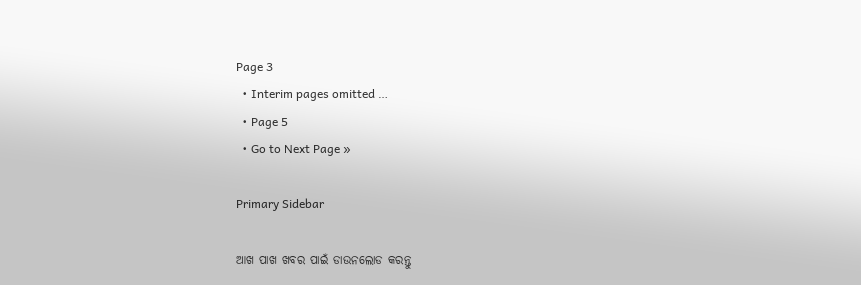Page 3
  • Interim pages omitted …
  • Page 5
  • Go to Next Page »

Primary Sidebar

ଆଖ ପାଖ ଖବର ପାଇଁ ଡାଉନଲୋଡ କରନ୍ତୁ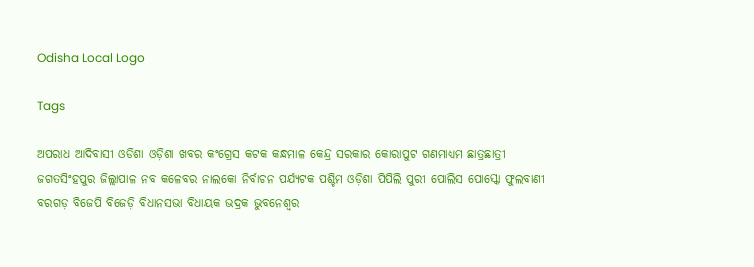Odisha Local Logo

Tags

ଅପରାଧ ଆଦିବାସୀ ଓଡିଶା ଓଡ଼ିଶା ଖବର କଂଗ୍ରେସ କଟକ କନ୍ଧମାଳ କେନ୍ଦ୍ର ସରକାର କୋରାପୁଟ ଗଣମାଧ୍ୟମ ଛାତ୍ରଛାତ୍ରୀ ଜଗତସିଂହପୁର ଜିଲ୍ଲାପାଳ ନବ କଳେବର ନାଲକୋ ନିର୍ବାଚନ ପର୍ଯ୍ୟଟକ ପଶ୍ଚିମ ଓଡ଼ିଶା ପିପିଲି ପୁରୀ ପୋଲିସ ପୋସ୍କୋ ଫୁଲବାଣୀ ବରଗଡ଼ ବିଜେପି ବିଜେଡ଼ି ବିଧାନସଭା ବିଧାୟକ ଭଦ୍ରକ ଭୁବନେଶ୍ୱର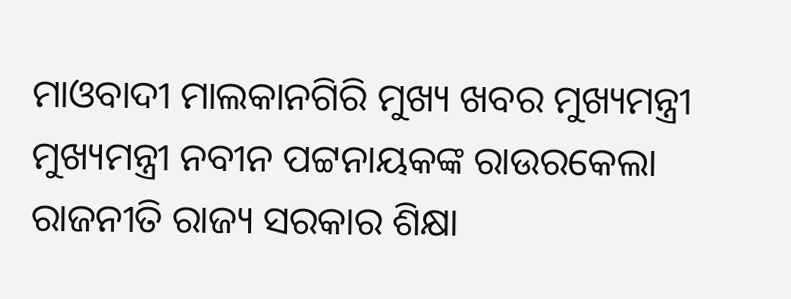ମାଓବାଦୀ ମାଲକାନଗିରି ମୁଖ୍ୟ ଖବର ମୁଖ୍ୟମନ୍ତ୍ରୀ ମୁଖ୍ୟମନ୍ତ୍ରୀ ନବୀନ ପଟ୍ଟନାୟକଙ୍କ ରାଉରକେଲା ରାଜନୀତି ରାଜ୍ୟ ସରକାର ଶିକ୍ଷା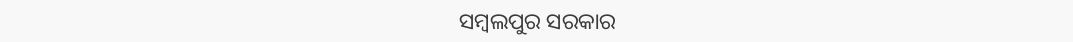ସମ୍ବଲପୁର ସରକାର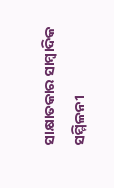ସାକ୍ଷାତକାର ସାମ୍ବାଦିକ ସମ୍ମିଳନୀ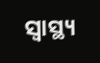ସ୍ୱାସ୍ଥ୍ୟ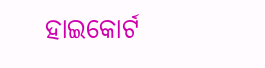ହାଇକୋର୍ଟ